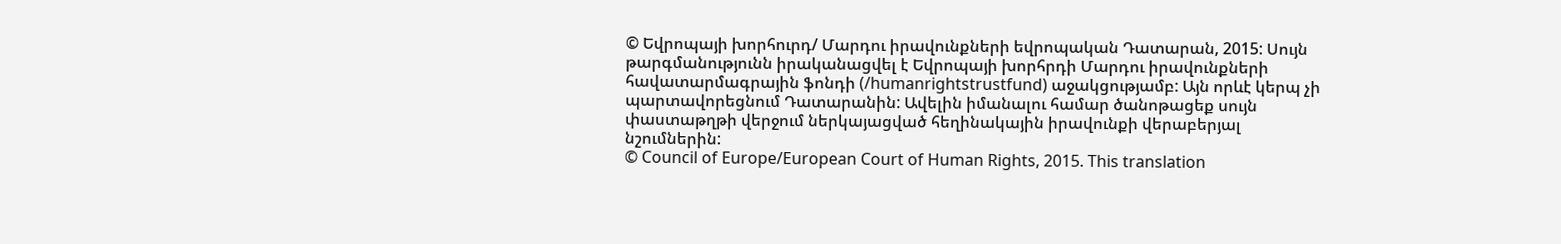© Եվրոպայի խորհուրդ/ Մարդու իրավունքների եվրոպական Դատարան, 2015: Սույն թարգմանությունն իրականացվել է Եվրոպայի խորհրդի Մարդու իրավունքների հավատարմագրային ֆոնդի (/humanrightstrustfund) աջակցությամբ: Այն որևէ կերպ չի պարտավորեցնում Դատարանին: Ավելին իմանալու համար ծանոթացեք սույն փաստաթղթի վերջում ներկայացված հեղինակային իրավունքի վերաբերյալ նշումներին:
© Council of Europe/European Court of Human Rights, 2015. This translation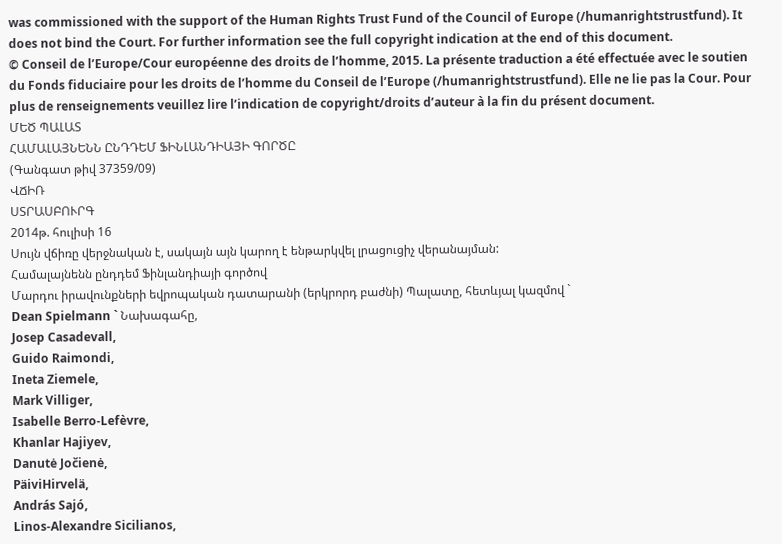was commissioned with the support of the Human Rights Trust Fund of the Council of Europe (/humanrightstrustfund). It does not bind the Court. For further information see the full copyright indication at the end of this document.
© Conseil de l’Europe/Cour européenne des droits de l’homme, 2015. La présente traduction a été effectuée avec le soutien du Fonds fiduciaire pour les droits de l’homme du Conseil de l’Europe (/humanrightstrustfund). Elle ne lie pas la Cour. Pour plus de renseignements veuillez lire l’indication de copyright/droits d’auteur à la fin du présent document.
ՄԵԾ ՊԱԼԱՏ
ՀԱՄԱԼԱՅՆԵՆՆ ԸՆԴԴԵՄ ՖԻՆԼԱՆԴԻԱՅԻ ԳՈՐԾԸ
(Գանգատ թիվ 37359/09)
ՎՃԻՌ
ՍՏՐԱՍԲՈՒՐԳ
2014թ. հուլիսի 16
Սույն վճիռը վերջնական է, սակայն այն կարող է ենթարկվել լրացուցիչ վերանայման:
Համալայնենն ընդդեմ Ֆինլանդիայի գործով
Մարդու իրավունքների եվրոպական դատարանի (երկրորդ բաժնի) Պալատը, հետևյալ կազմով `
Dean Spielmann ` Նախագահը,
Josep Casadevall,
Guido Raimondi,
Ineta Ziemele,
Mark Villiger,
Isabelle Berro-Lefèvre,
Khanlar Hajiyev,
Danutė Jočienė,
PäiviHirvelä,
András Sajó,
Linos-Alexandre Sicilianos,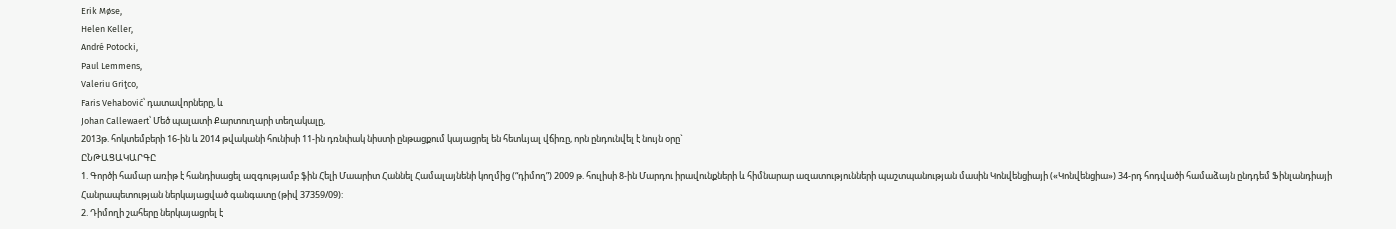Erik Møse,
Helen Keller,
André Potocki,
Paul Lemmens,
Valeriu Griţco,
Faris Vehabović՝ դատավորները, և
Johan Callewaert՝ Մեծ պալատի Քարտուղարի տեղակալը,
2013թ. հոկտեմբերի 16-ին և 2014 թվականի հունիսի 11-ին դռնփակ նիստի ընթացքում կայացրել են հետևյալ վճիռը, որն ընդունվել է նույն օրը`
ԸՆԹԱՑԱԿԱՐԳԸ
1. Գործի համար առիթ է հանդիսացել ազգությամբ ֆին Հելի Մաարիտ Հաննել Համալայնենի կողմից (“դիմող”) 2009 թ. հուլիսի 8-ին Մարդու իրավունքների և հիմնարար ազատությունների պաշտպանության մասին Կոնվենցիայի («Կոնվենցիա») 34-րդ հոդվածի համաձայն ընդդեմ Ֆինլանդիայի Հանրապետության ներկայացված գանգատը (թիվ 37359/09):
2. Դիմողի շահերը ներկայացրել է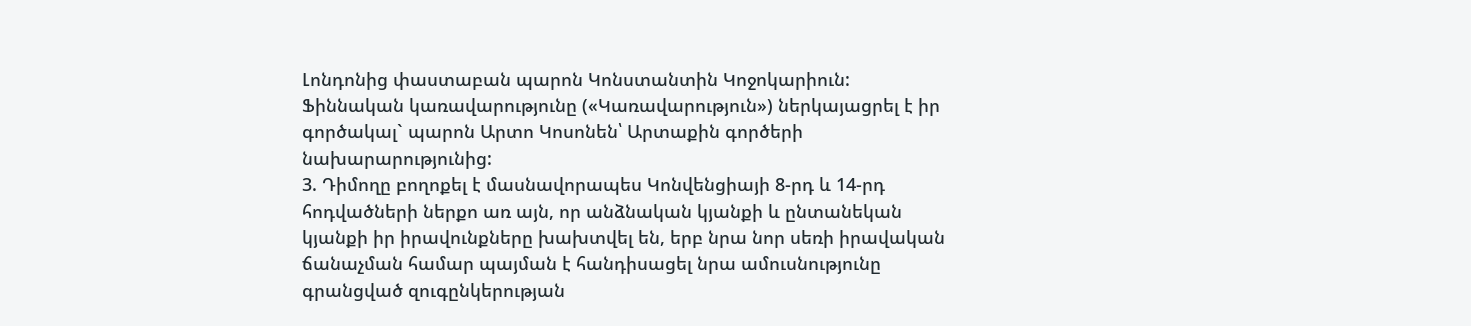Լոնդոնից փաստաբան պարոն Կոնստանտին Կոջոկարիուն: Ֆիննական կառավարությունը («Կառավարություն») ներկայացրել է իր գործակալ` պարոն Արտո Կոսոնեն՝ Արտաքին գործերի նախարարությունից:
3. Դիմողը բողոքել է մասնավորապես Կոնվենցիայի 8-րդ և 14-րդ հոդվածների ներքո առ այն, որ անձնական կյանքի և ընտանեկան կյանքի իր իրավունքները խախտվել են, երբ նրա նոր սեռի իրավական ճանաչման համար պայման է հանդիսացել նրա ամուսնությունը գրանցված զուգընկերության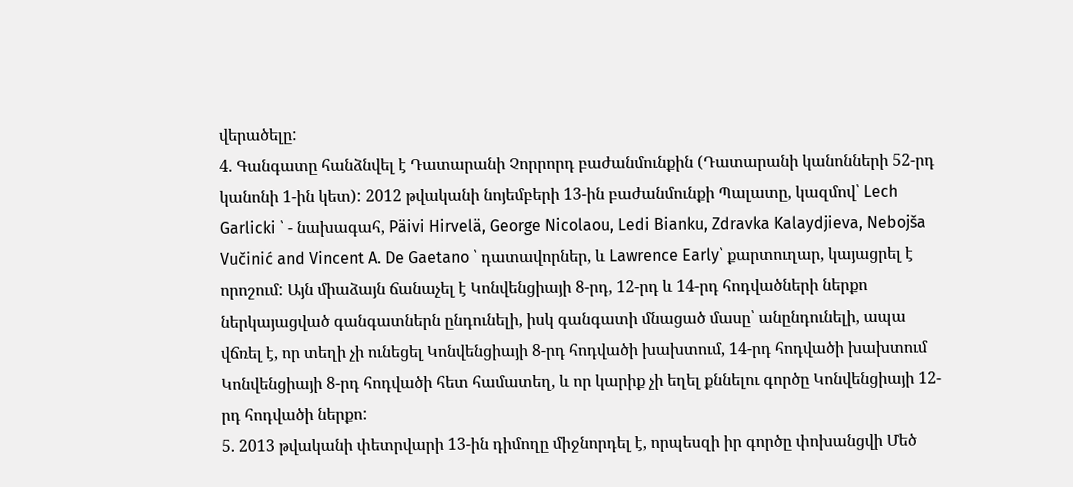վերածելը:
4. Գանգատը հանձնվել է Դատարանի Չորրորդ բաժանմունքին (Դատարանի կանոնների 52-րդ կանոնի 1-ին կետ): 2012 թվականի նոյեմբերի 13-ին բաժանմունքի Պալատը, կազմով՝ Lech Garlicki ՝ - նախագահ, Päivi Hirvelä, George Nicolaou, Ledi Bianku, Zdravka Kalaydjieva, Nebojša Vučinić and Vincent A. De Gaetano ՝ դատավորներ, և Lawrence Early՝ քարտուղար, կայացրել է որոշում: Այն միաձայն ճանաչել է Կոնվենցիայի 8-րդ, 12-րդ և 14-րդ հոդվածների ներքո ներկայացված գանգատներն ընդունելի, իսկ գանգատի մնացած մասը՝ անընդունելի, ապա վճռել է, որ տեղի չի ունեցել Կոնվենցիայի 8-րդ հոդվածի խախտում, 14-րդ հոդվածի խախտում Կոնվենցիայի 8-րդ հոդվածի հետ համատեղ, և որ կարիք չի եղել քննելու գործը Կոնվենցիայի 12-րդ հոդվածի ներքո:
5. 2013 թվականի փետրվարի 13-ին դիմողը միջնորդել է, որպեսզի իր գործը փոխանցվի Մեծ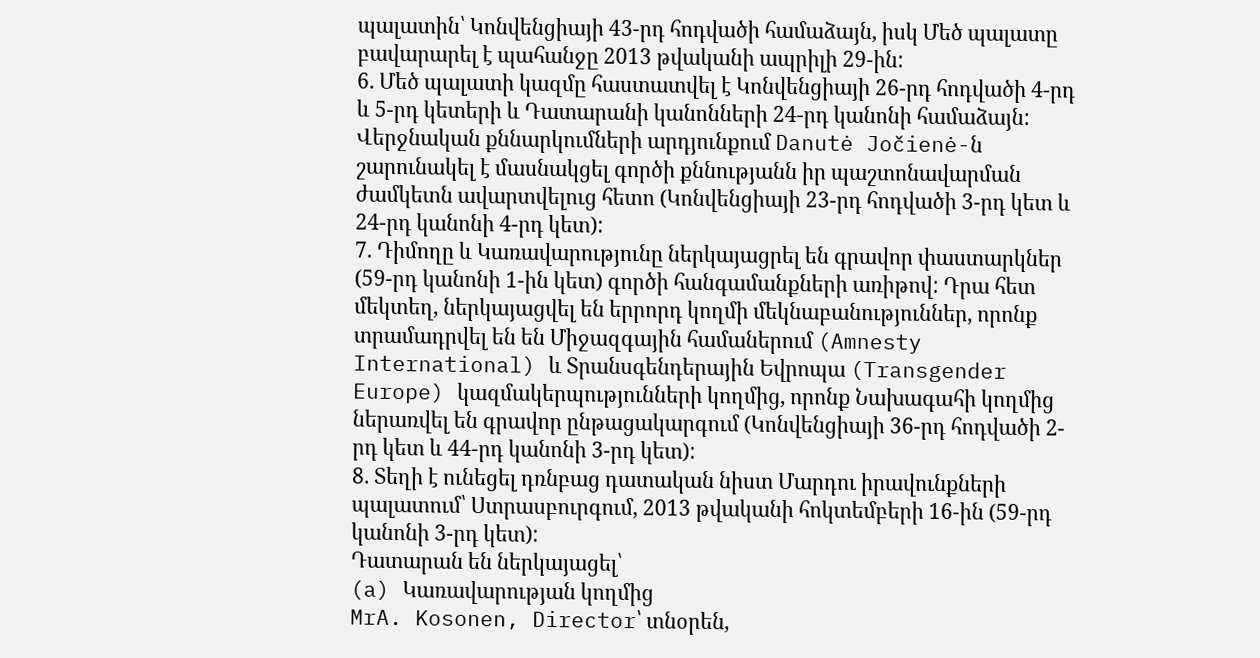պալատին՝ Կոնվենցիայի 43-րդ հոդվածի համաձայն, իսկ Մեծ պալատը բավարարել է պահանջը 2013 թվականի ապրիլի 29-ին:
6. Մեծ պալատի կազմը հաստատվել է Կոնվենցիայի 26-րդ հոդվածի 4-րդ և 5-րդ կետերի և Դատարանի կանոնների 24-րդ կանոնի համաձայն: Վերջնական քննարկումների արդյունքում Danutė Jočienė-ն շարունակել է մասնակցել գործի քննությանն իր պաշտոնավարման ժամկետն ավարտվելուց հետո (Կոնվենցիայի 23-րդ հոդվածի 3-րդ կետ և 24-րդ կանոնի 4-րդ կետ):
7. Դիմողը և Կառավարությունը ներկայացրել են գրավոր փաստարկներ (59-րդ կանոնի 1-ին կետ) գործի հանգամանքների առիթով: Դրա հետ մեկտեղ, ներկայացվել են երրորդ կողմի մեկնաբանություններ, որոնք տրամադրվել են են Միջազգային համաներում (Amnesty International) և Տրանսգենդերային Եվրոպա (Transgender Europe) կազմակերպությունների կողմից, որոնք Նախագահի կողմից ներառվել են գրավոր ընթացակարգում (Կոնվենցիայի 36-րդ հոդվածի 2-րդ կետ և 44-րդ կանոնի 3-րդ կետ):
8. Տեղի է ունեցել դռնբաց դատական նիստ Մարդու իրավունքների պալատում՝ Ստրասբուրգում, 2013 թվականի հոկտեմբերի 16-ին (59-րդ կանոնի 3-րդ կետ):
Դատարան են ներկայացել՝
(a) Կառավարության կողմից
MrA. Kosonen, Director՝ տնօրեն,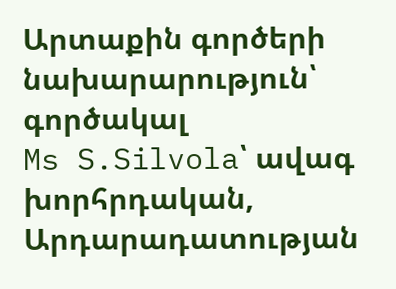Արտաքին գործերի նախարարություն՝
գործակալ
Ms S.Silvola՝ ավագ խորհրդական, Արդարադատության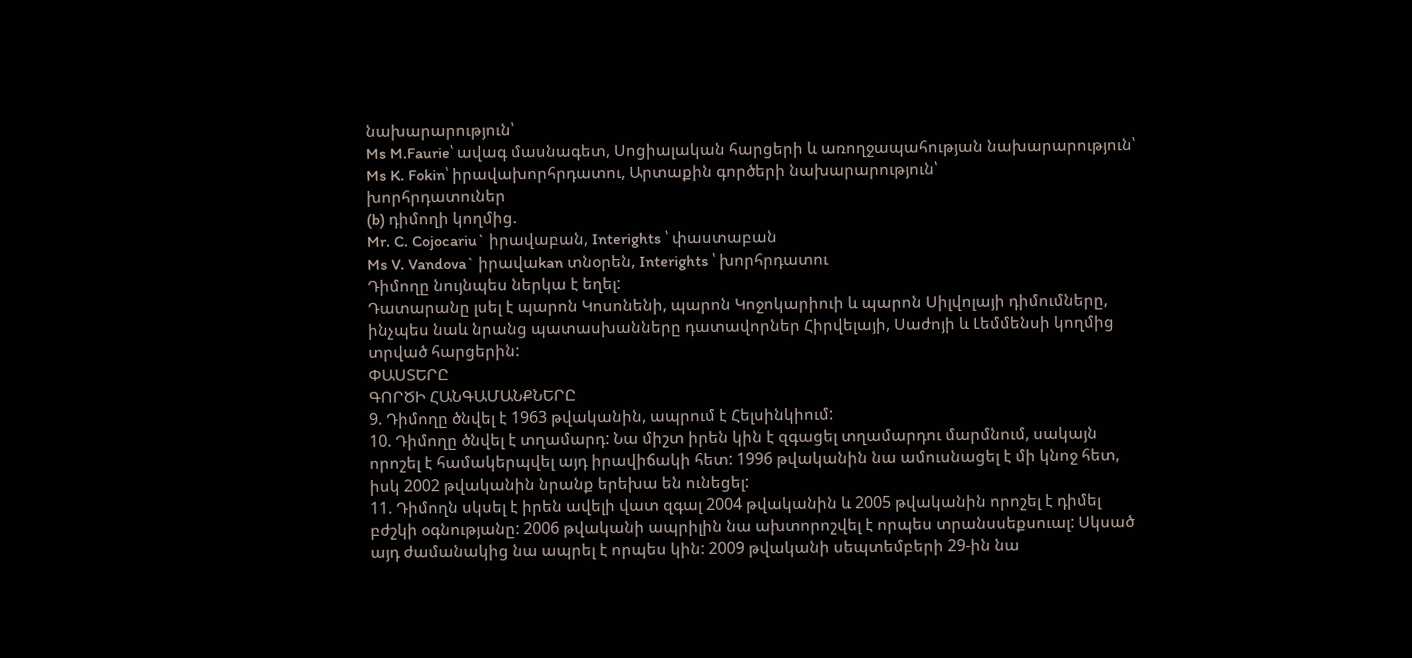նախարարություն՝
Ms M.Faurie՝ ավագ մասնագետ, Սոցիալական հարցերի և առողջապահության նախարարություն՝
Ms K. Fokin՝ իրավախորհրդատու, Արտաքին գործերի նախարարություն՝
խորհրդատուներ
(b) դիմողի կողմից.
Mr. C. Cojocariu` իրավաբան, Interights ՝ փաստաբան
Ms V. Vandova` իրավաkan տնօրեն, Interights ՝ խորհրդատու
Դիմողը նույնպես ներկա է եղել:
Դատարանը լսել է պարոն Կոսոնենի, պարոն Կոջոկարիուի և պարոն Սիլվոլայի դիմումները, ինչպես նաև նրանց պատասխանները դատավորներ Հիրվելայի, Սաժոյի և Լեմմենսի կողմից տրված հարցերին:
ՓԱՍՏԵՐԸ
ԳՈՐԾԻ ՀԱՆԳԱՄԱՆՔՆԵՐԸ
9. Դիմողը ծնվել է 1963 թվականին, ապրում է Հելսինկիում:
10. Դիմողը ծնվել է տղամարդ: Նա միշտ իրեն կին է զգացել տղամարդու մարմնում, սակայն որոշել է համակերպվել այդ իրավիճակի հետ: 1996 թվականին նա ամուսնացել է մի կնոջ հետ, իսկ 2002 թվականին նրանք երեխա են ունեցել:
11. Դիմողն սկսել է իրեն ավելի վատ զգալ 2004 թվականին և 2005 թվականին որոշել է դիմել բժշկի օգնությանը: 2006 թվականի ապրիլին նա ախտորոշվել է որպես տրանսսեքսուալ: Սկսած այդ ժամանակից նա ապրել է որպես կին: 2009 թվականի սեպտեմբերի 29-ին նա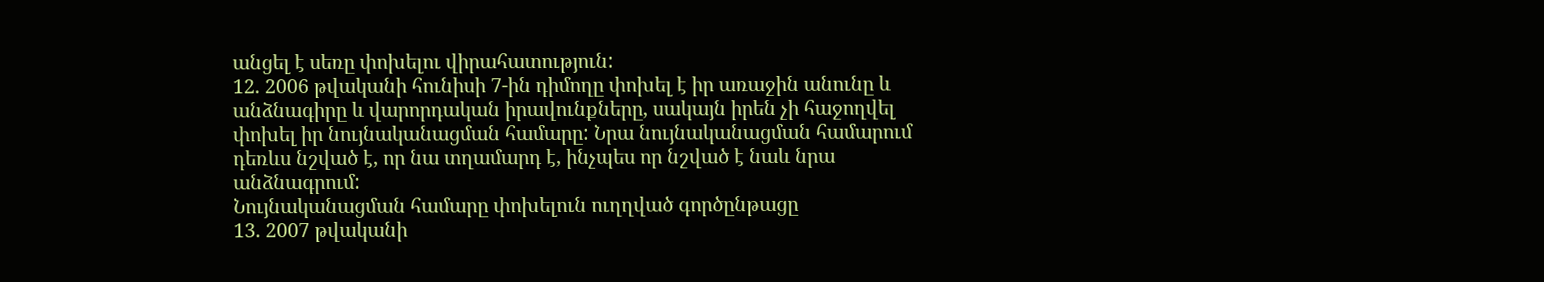անցել է սեռը փոխելու վիրահատություն:
12. 2006 թվականի հունիսի 7-ին դիմողը փոխել է իր առաջին անունը և անձնագիրը և վարորդական իրավունքները, սակայն իրեն չի հաջողվել փոխել իր նույնականացման համարը: Նրա նույնականացման համարում դեռևս նշված է, որ նա տղամարդ է, ինչպես որ նշված է նաև նրա անձնագրում:
Նույնականացման համարը փոխելուն ուղղված գործընթացը
13. 2007 թվականի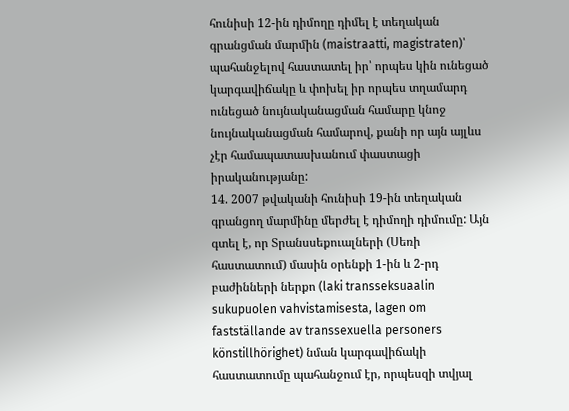հունիսի 12-ին դիմողը դիմել է տեղական գրանցման մարմին (maistraatti, magistraten)՝ պահանջելով հաստատել իր՝ որպես կին ունեցած կարգավիճակը և փոխել իր որպես տղամարդ ունեցած նույնականացման համարը կնոջ նույնականացման համարով, քանի որ այն այլևս չէր համապատասխանում փաստացի իրականությանը:
14. 2007 թվականի հունիսի 19-ին տեղական գրանցող մարմինը մերժել է դիմողի դիմումը: Այն գտել է, որ Տրանսսեքուալների (Սեռի հաստատում) մասին օրենքի 1-ին և 2-րդ բաժինների ներքո (laki transseksuaalin sukupuolen vahvistamisesta, lagen om fastställande av transsexuella personers könstillhörighet) նման կարգավիճակի հաստատումը պահանջում էր, որպեսզի տվյալ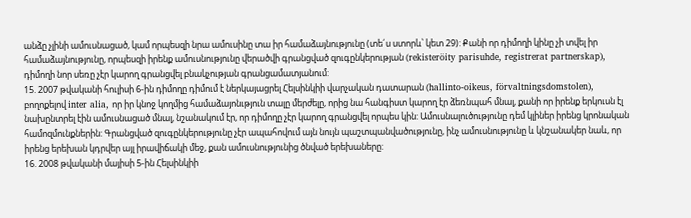անձը չլինի ամուսնացած, կամ որպեսզի նրա ամուսինը տա իր համաձայնությունը (տե´ս ստորև՝ կետ 29): Քանի որ դիմողի կինը չի տվել իր համաձայնությունը, որպեսզի իրենք ամուսնությունը վերածվի գրանցված զուգընկերության (rekisteröity parisuhde, registrerat partnerskap), դիմողի նոր սեռը չէր կարող գրանցվել բնակչության գրանցամատյանում:
15. 2007 թվականի հուլիսի 6-ին դիմողը դիմում է ներկայացրել Հելսինկիի վարչական դատարան (hallinto-oikeus, förvaltningsdomstolen), բողոքելով inter alia, որ իր կնոջ կողմից համաձայոնւթյուն տալը մերժելը, որից նա հանգիստ կարող էր ձեռնպահ մնալ, քանի որ իրենք երկուսն էլ նախընտրել էին ամուսնացած մնալ, նշանակում էր, որ դիմողը չէր կարող գրանցվել որպես կին: Ամուսնալուծությունը դեմ կլիներ իրենց կրոնական համոզմունքներին: Գրանցված զուգընկերությունը չէր ապահովում այն նույն պաշտպանվածությունը, ինչ ամուսնությունը և կնշանակեր նաև, որ իրենց երեխան կդրվեր այլ իրավիճակի մեջ, քան ամուսնությունից ծնված երեխաները:
16. 2008 թվականի մայիսի 5-ին Հելսինկիի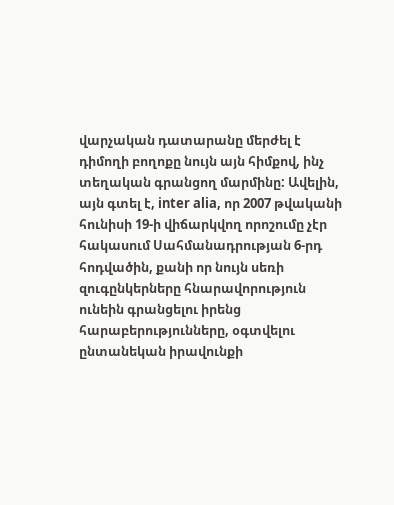վարչական դատարանը մերժել է դիմողի բողոքը նույն այն հիմքով, ինչ տեղական գրանցող մարմինը: Ավելին, այն գտել է, inter alia, որ 2007 թվականի հունիսի 19-ի վիճարկվող որոշումը չէր հակասում Սահմանադրության 6-րդ հոդվածին, քանի որ նույն սեռի զուգընկերները հնարավորություն ունեին գրանցելու իրենց հարաբերությունները, օգտվելու ընտանեկան իրավունքի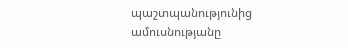պաշտպանությունից ամուսնությանը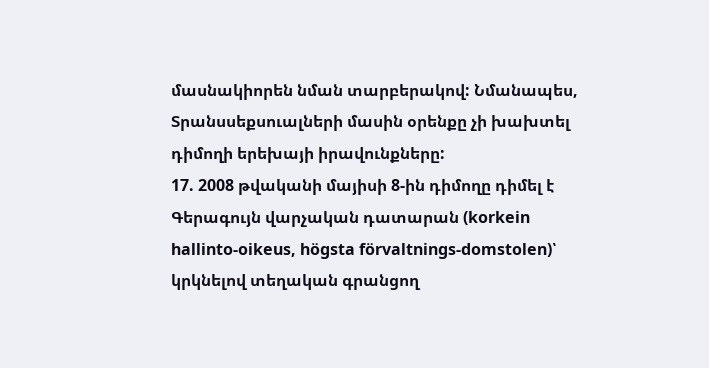մասնակիորեն նման տարբերակով: Նմանապես, Տրանսսեքսուալների մասին օրենքը չի խախտել դիմողի երեխայի իրավունքները:
17. 2008 թվականի մայիսի 8-ին դիմողը դիմել է Գերագույն վարչական դատարան (korkein hallinto-oikeus, högsta förvaltnings-domstolen)՝ կրկնելով տեղական գրանցող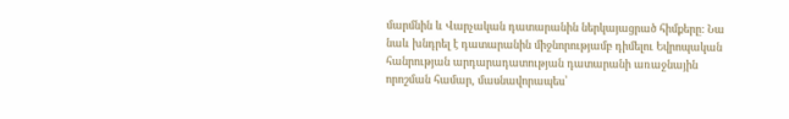մարմնին և Վարչական դատարանին ներկայացրած հիմքերը: Նա նաև խնդրել է դատարանին միջնորությամբ դիմելու Եվրոպական հանրության արդարադատության դատարանի առաջնային որոշման համար, մասնավորապես՝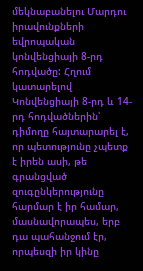մեկնաբանելու Մարդու իրավունքների եվրոպական կոնվենցիայի 8-րդ հոդվածը: Հղում կատարելով Կոնվենցիայի 8-րդ և 14-րդ հոդվածներին՝ դիմողը հայտարարել է, որ պետությունը չպետք է իրեն ասի, թե գրանցված զուգընկերությունը հարմար է իր համար, մասնավորապես, երբ դա պահանջում էր, որպեսզի իր կինը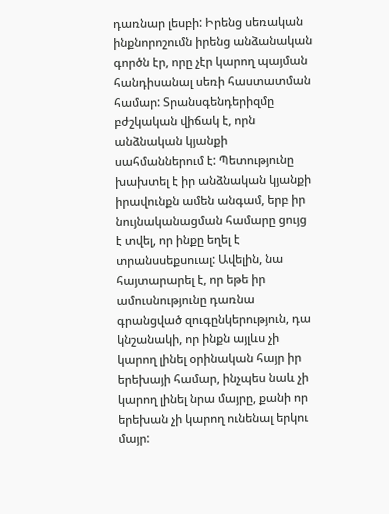դառնար լեսբի: Իրենց սեռական ինքնորոշումն իրենց անձանական գործն էր, որը չէր կարող պայման հանդիսանալ սեռի հաստատման համար: Տրանսգենդերիզմը բժշկական վիճակ է, որն անձնական կյանքի սահմաններում է: Պետությունը խախտել է իր անձնական կյանքի իրավունքն ամեն անգամ, երբ իր նույնականացման համարը ցույց է տվել, որ ինքը եղել է տրանսսեքսուալ: Ավելին, նա հայտարարել է, որ եթե իր ամուսնությունը դառնա գրանցված զուգընկերություն, դա կնշանակի, որ ինքն այլևս չի կարող լինել օրինական հայր իր երեխայի համար, ինչպես նաև չի կարող լինել նրա մայրը, քանի որ երեխան չի կարող ունենալ երկու մայր: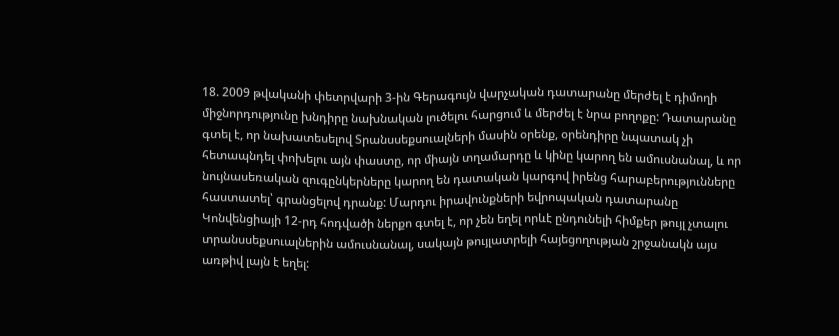18. 2009 թվականի փետրվարի 3-ին Գերագույն վարչական դատարանը մերժել է դիմողի միջնորդությունը խնդիրը նախնական լուծելու հարցում և մերժել է նրա բողոքը: Դատարանը գտել է, որ նախատեսելով Տրանսսեքսուալների մասին օրենք, օրենդիրը նպատակ չի հետապնդել փոխելու այն փաստը, որ միայն տղամարդը և կինը կարող են ամուսնանալ, և որ նույնասեռական զուգընկերները կարող են դատական կարգով իրենց հարաբերությունները հաստատել՝ գրանցելով դրանք: Մարդու իրավունքների եվրոպական դատարանը Կոնվենցիայի 12-րդ հոդվածի ներքո գտել է, որ չեն եղել որևէ ընդունելի հիմքեր թույլ չտալու տրանսսեքսուալներին ամուսնանալ, սակայն թույլատրելի հայեցողության շրջանակն այս առթիվ լայն է եղել: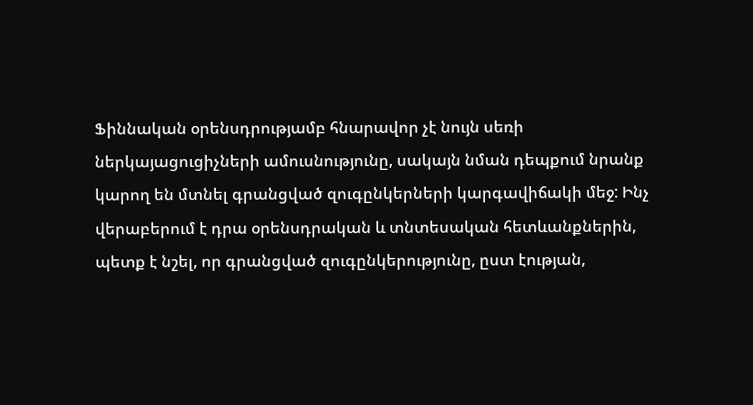Ֆիննական օրենսդրությամբ հնարավոր չէ նույն սեռի ներկայացուցիչների ամուսնությունը, սակայն նման դեպքում նրանք կարող են մտնել գրանցված զուգընկերների կարգավիճակի մեջ: Ինչ վերաբերում է դրա օրենսդրական և տնտեսական հետևանքներին, պետք է նշել, որ գրանցված զուգընկերությունը, ըստ էության,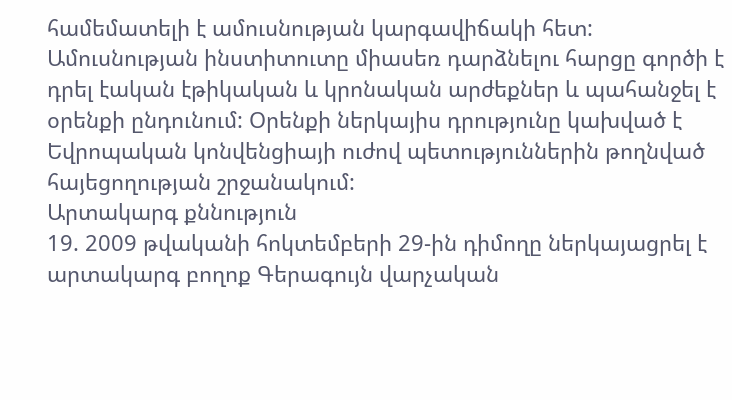համեմատելի է ամուսնության կարգավիճակի հետ: Ամուսնության ինստիտուտը միասեռ դարձնելու հարցը գործի է դրել էական էթիկական և կրոնական արժեքներ և պահանջել է օրենքի ընդունում: Օրենքի ներկայիս դրությունը կախված է Եվրոպական կոնվենցիայի ուժով պետություններին թողնված հայեցողության շրջանակում:
Արտակարգ քննություն
19. 2009 թվականի հոկտեմբերի 29-ին դիմողը ներկայացրել է արտակարգ բողոք Գերագույն վարչական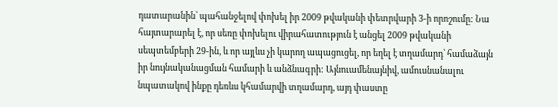դատարանին՝ պահանջելով փոխել իր 2009 թվականի փետրվարի 3-ի որոշումը: Նա հայտարարել է, որ սեռը փոխելու վիրահատություն է անցել 2009 թվականի սեպտեմբերի 29-ին, և որ այլևս չի կարող ապացուցել, որ եղել է տղամարդ՝ համաձայն իր նույնականացման համարի և անձնագրի: Այնուամենայնիվ, ամուսնանալու նպատակով ինքը դեռևս կհամարվի տղամարդ, այդ փաստը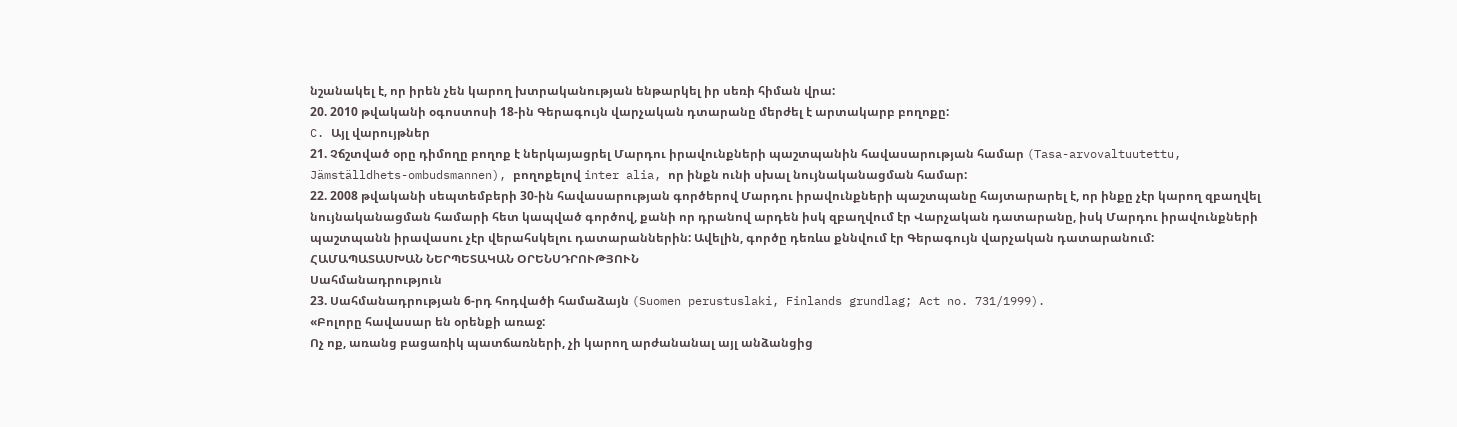նշանակել է, որ իրեն չեն կարող խտրականության ենթարկել իր սեռի հիման վրա:
20. 2010 թվականի օգոստոսի 18-ին Գերագույն վարչական դտարանը մերժել է արտակարբ բողոքը:
C. Այլ վարույթներ
21. Չճշտված օրը դիմողը բողոք է ներկայացրել Մարդու իրավունքների պաշտպանին հավասարության համար (Tasa-arvovaltuutettu, Jämställdhets-ombudsmannen), բողոքելով inter alia, որ ինքն ունի սխալ նույնականացման համար:
22. 2008 թվականի սեպտեմբերի 30-ին հավասարության գործերով Մարդու իրավունքների պաշտպանը հայտարարել է, որ ինքը չէր կարող զբաղվել նույնականացման համարի հետ կապված գործով, քանի որ դրանով արդեն իսկ զբաղվում էր Վարչական դատարանը, իսկ Մարդու իրավունքների պաշտպանն իրավասու չէր վերահսկելու դատարաններին: Ավելին, գործը դեռևս քննվում էր Գերագույն վարչական դատարանում:
ՀԱՄԱՊԱՏԱՍԽԱՆ ՆԵՐՊԵՏԱԿԱՆ ՕՐԵՆՍԴՐՈՒԹՅՈՒՆ
Սահմանադրություն
23. Սահմանադրության 6-րդ հոդվածի համաձայն (Suomen perustuslaki, Finlands grundlag; Act no. 731/1999).
«Բոլորը հավասար են օրենքի առաջ:
Ոչ ոք, առանց բացառիկ պատճառների, չի կարող արժանանալ այլ անձանցից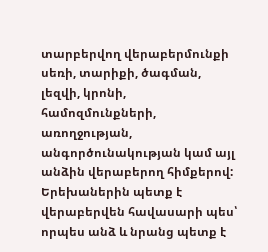տարբերվող վերաբերմունքի սեռի, տարիքի, ծագման, լեզվի, կրոնի, համոզմունքների, առողջության, անգործունակության կամ այլ անձին վերաբերող հիմքերով: Երեխաներին պետք է վերաբերվեն հավասարի պես՝ որպես անձ և նրանց պետք է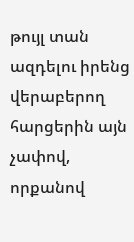թույլ տան ազդելու իրենց վերաբերող հարցերին այն չափով, որքանով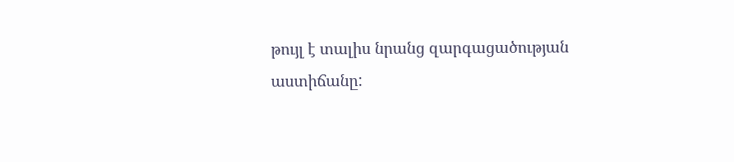թույլ է տալիս նրանց զարգացածության աստիճանը: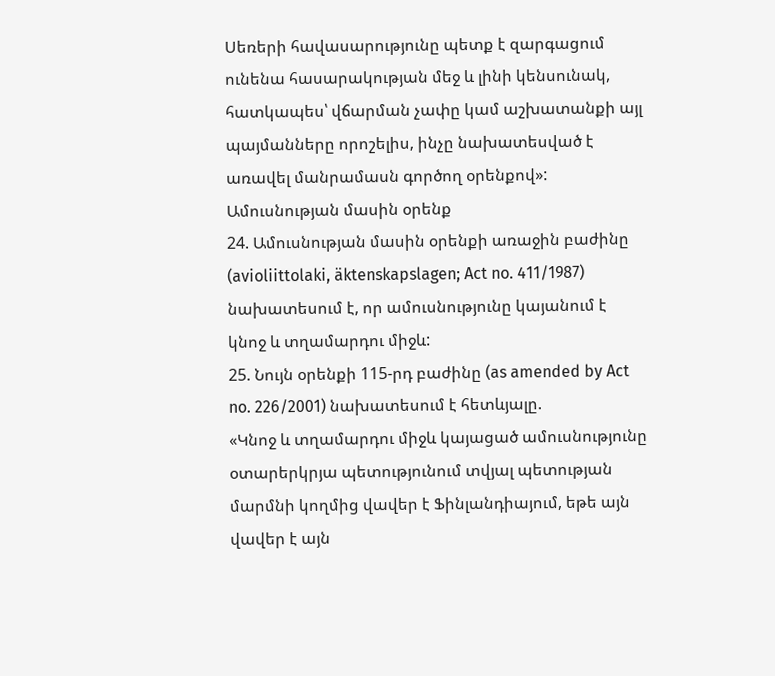Սեռերի հավասարությունը պետք է զարգացում ունենա հասարակության մեջ և լինի կենսունակ, հատկապես՝ վճարման չափը կամ աշխատանքի այլ պայմանները որոշելիս, ինչը նախատեսված է առավել մանրամասն գործող օրենքով»:
Ամուսնության մասին օրենք
24. Ամուսնության մասին օրենքի առաջին բաժինը (avioliittolaki, äktenskapslagen; Act no. 411/1987) նախատեսում է, որ ամուսնությունը կայանում է կնոջ և տղամարդու միջև:
25. Նույն օրենքի 115-րդ բաժինը (as amended by Act no. 226/2001) նախատեսում է հետևյալը.
«Կնոջ և տղամարդու միջև կայացած ամուսնությունը օտարերկրյա պետությունում տվյալ պետության մարմնի կողմից վավեր է Ֆինլանդիայում, եթե այն վավեր է այն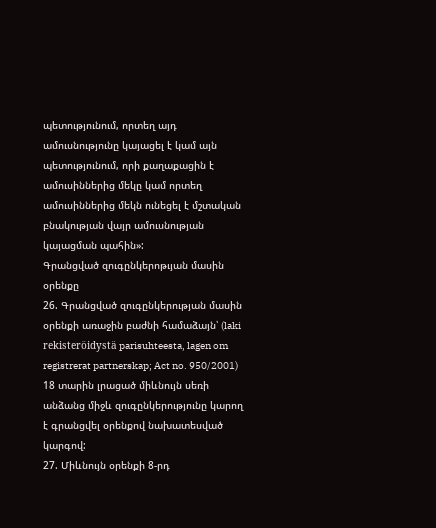պետությունում, որտեղ այդ ամուսնությունը կայացել է կամ այն պետությունում, որի քաղաքացին է ամուսիններից մեկը կամ որտեղ ամուսիններից մեկն ունեցել է մշտական բնակության վայր ամուսնության կայացման պահին»:
Գրանցված զուգընկերոթւյան մասին օրենքը
26. Գրանցված զուգընկերության մասին օրենքի առաջին բաժնի համաձայն՝ (laki rekisteröidystä parisuhteesta, lagen om registrerat partnerskap; Act no. 950/2001) 18 տարին լրացած միևնույն սեռի անձանց միջև զուգընկերությունը կարող է գրանցվել օրենքով նախատեսված կարգով:
27. Միևնույն օրենքի 8-րդ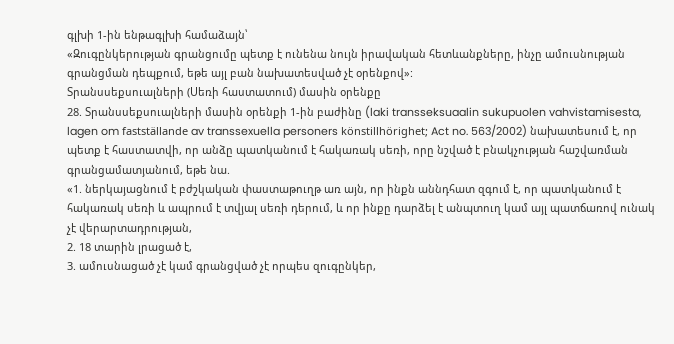գլխի 1-ին ենթագլխի համաձայն՝
«Զուգընկերության գրանցումը պետք է ունենա նույն իրավական հետևանքները, ինչը ամուսնության գրանցման դեպքում, եթե այլ բան նախատեսված չէ օրենքով»:
Տրանսսեքսուալների (Սեռի հաստատում) մասին օրենքը
28. Տրանսսեքսուալների մասին օրենքի 1-ին բաժինը (laki transseksuaalin sukupuolen vahvistamisesta, lagen om fastställande av transsexuella personers könstillhörighet; Act no. 563/2002) նախատեսում է, որ պետք է հաստատվի, որ անձը պատկանում է հակառակ սեռի, որը նշված է բնակչության հաշվառման գրանցամատյանում, եթե նա.
«1. ներկայացնում է բժշկական փաստաթուղթ առ այն, որ ինքն աննդհատ զգում է, որ պատկանում է հակառակ սեռի և ապրում է տվյալ սեռի դերում, և որ ինքը դարձել է անպտուղ կամ այլ պատճառով ունակ չէ վերարտադրության,
2. 18 տարին լրացած է,
3. ամուսնացած չէ կամ գրանցված չէ որպես զուգընկեր,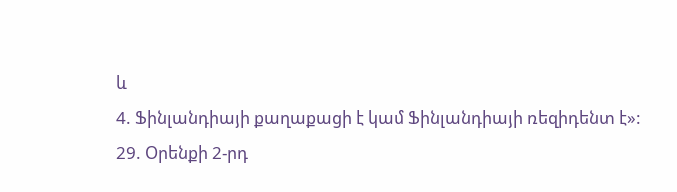և
4. Ֆինլանդիայի քաղաքացի է կամ Ֆինլանդիայի ռեզիդենտ է»:
29. Օրենքի 2-րդ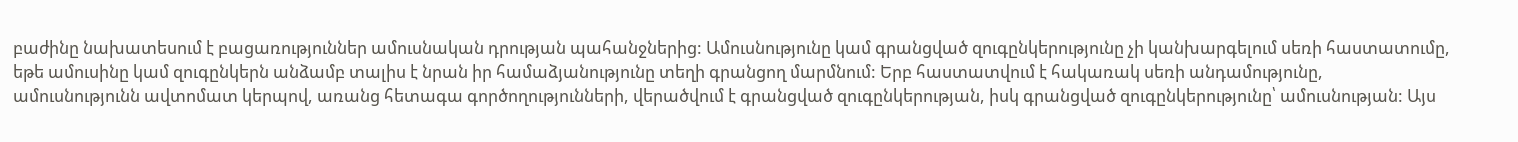բաժինը նախատեսում է բացառություններ ամուսնական դրության պահանջներից: Ամուսնությունը կամ գրանցված զուգընկերությունը չի կանխարգելում սեռի հաստատումը, եթե ամուսինը կամ զուգընկերն անձամբ տալիս է նրան իր համաձյանությունը տեղի գրանցող մարմնում: Երբ հաստատվում է հակառակ սեռի անդամությունը, ամուսնությունն ավտոմատ կերպով, առանց հետագա գործողությունների, վերածվում է գրանցված զուգընկերության, իսկ գրանցված զուգընկերությունը՝ ամուսնության: Այս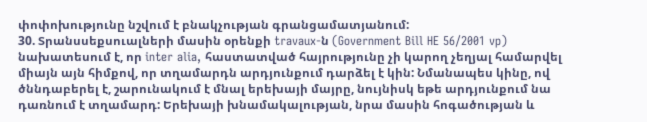փոփոխությունը նշվում է բնակչության գրանցամատյանում:
30. Տրանսսեքսուալների մասին օրենքի travaux-ն (Government Bill HE 56/2001 vp) նախատեսում է, որ inter alia, հաստատված հայրությունը չի կարող չեղյալ համարվել միայն այն հիմքով, որ տղամարդն արդյունքում դարձել է կին: Նմանապես կինը, ով ծննդաբերել է, շարունակում է մնալ երեխայի մայրը, նույնիսկ եթե արդյունքում նա դառնում է տղամարդ: Երեխայի խնամակալության, նրա մասին հոգածության և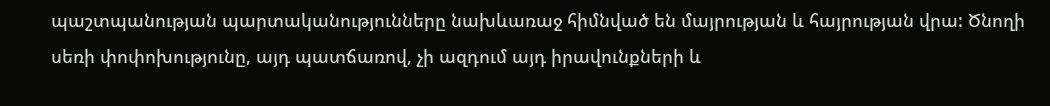պաշտպանության պարտականությունները նախևառաջ հիմնված են մայրության և հայրության վրա: Ծնողի սեռի փոփոխությունը, այդ պատճառով, չի ազդում այդ իրավունքների և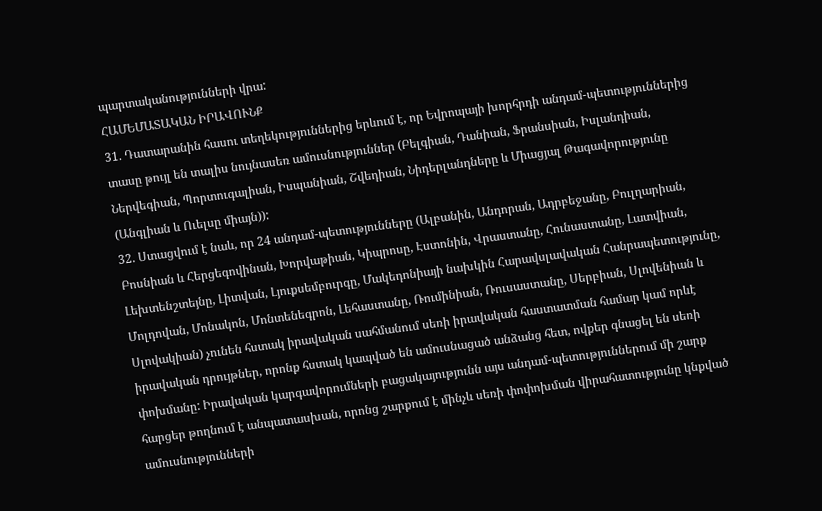պարտականությունների վրա:
ՀԱՄԵՄԱՏԱԿԱՆ ԻՐԱՎՈՒՆՔ
31. Դատարանին հասու տեղեկություններից երևում է, որ Եվրոպայի խորհրդի անդամ-պետություններից տասը թույլ են տալիս նույնասեռ ամուսնություններ (Բելգիան, Դանիան, Ֆրանսիան, Իսլանդիան, Ներվեգիան, Պորտուգալիան, Իսպանիան, Շվեդիան, Նիդերլանդները և Միացյալ Թագավորությունը (Անգլիան և Ուելսը միայն)):
32. Ստացվում է նաև, որ 24 անդամ-պետությունները (Ալբանին, Անդորան, Ադրբեջանը, Բուլղարիան, Բոսնիան և Հերցեգովինան, Խորվաթիան, Կիպրոսը, Էստոնին, Վրաստանը, Հունաստանը, Լատվիան, Լեխտենշտեյնը, Լիտվան, Լյուքսեմբուրգը, Մակեդոնիայի նախկին Հարավսլավական Հանրապետությունը, Մոլդովան, Մոնակոն, Մոնտենեգրոն, Լեհաստանը, Ռումինիան, Ռուսաստանը, Սերբիան, Սլովենիան և Սլովակիան) չունեն հստակ իրավական սահմանում սեռի իրավական հաստատման համար կամ որևէ իրավական դրույթներ, որոնք հստակ կապված են ամուսնացած անձանց հետ, ովքեր գնացել են սեռի փոխմանը: Իրավական կարգավորումների բացակայությունն այս անդամ-պետություններում մի շարք հարցեր թողնում է անպատասխան, որոնց շարքում է մինչև սեռի փոփոխման վիրահատությունը կնքված ամուսնությունների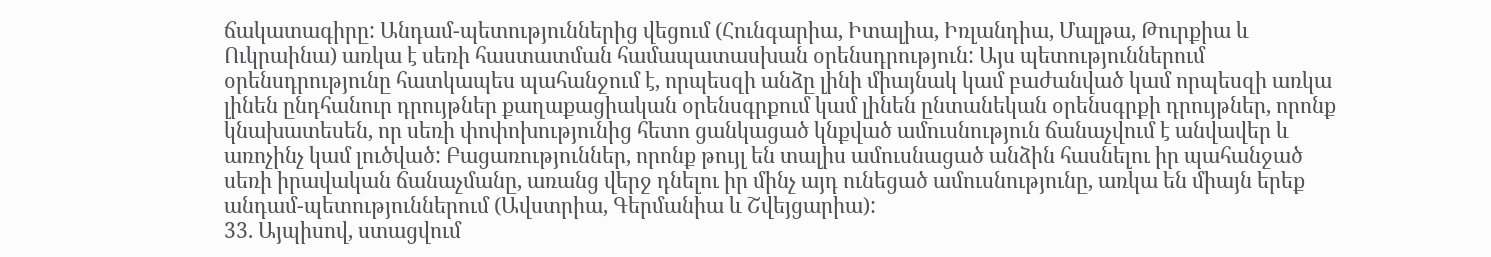ճակատագիրը: Անդամ-պետություններից վեցում (Հունգարիա, Իտալիա, Իռլանդիա, Մալթա, Թուրքիա և Ուկրաինա) առկա է սեռի հաստատման համապատասխան օրենսդրություն: Այս պետություններում օրենսդրությունը հատկապես պահանջում է, որպեսզի անձը լինի միայնակ կամ բաժանված կամ որպեսզի առկա լինեն ընդհանուր դրույթներ քաղաքացիական օրենսգրքում կամ լինեն ընտանեկան օրենսգրքի դրույթներ, որոնք կնախատեսեն, որ սեռի փոփոխությունից հետո ցանկացած կնքված ամուսնություն ճանաչվում է անվավեր և առոչինչ կամ լուծված: Բացառություններ, որոնք թույլ են տալիս ամուսնացած անձին հասնելու իր պահանջած սեռի իրավական ճանաչմանը, առանց վերջ դնելու իր մինչ այդ ունեցած ամուսնությունը, առկա են միայն երեք անդամ-պետություններում (Ավստրիա, Գերմանիա և Շվեյցարիա):
33. Այպիսով, ստացվում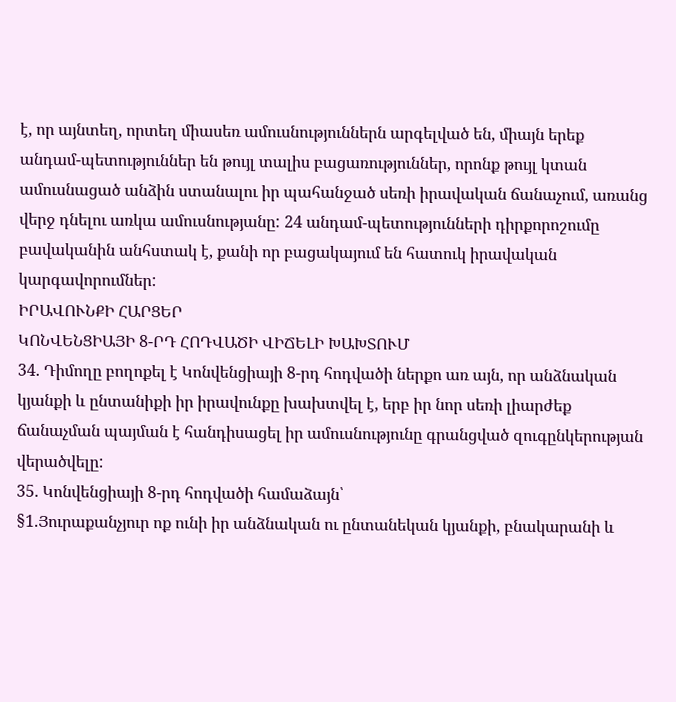է, որ այնտեղ, որտեղ միասեռ ամուսնություններն արգելված են, միայն երեք անդամ-պետություններ են թույլ տալիս բացառություններ, որոնք թույլ կտան ամուսնացած անձին ստանալու իր պահանջած սեռի իրավական ճանաչում, առանց վերջ դնելու առկա ամուսնությանը: 24 անդամ-պետությունների դիրքորոշումը բավականին անհստակ է, քանի որ բացակայում են հատուկ իրավական կարգավորումներ:
ԻՐԱՎՈՒՆՔԻ ՀԱՐՑԵՐ
ԿՈՆՎԵՆՑԻԱՅԻ 8-ՐԴ ՀՈԴՎԱԾԻ ՎԻՃԵԼԻ ԽԱԽՏՈՒՄ
34. Դիմողը բողոքել է Կոնվենցիայի 8-րդ հոդվածի ներքո առ այն, որ անձնական կյանքի և ընտանիքի իր իրավունքը խախտվել է, երբ իր նոր սեռի լիարժեք ճանաչման պայման է հանդիսացել իր ամուսնությունը գրանցված զուգընկերության վերածվելը:
35. Կոնվենցիայի 8-րդ հոդվածի համաձայն՝
§1.Յուրաքանչյուր ոք ունի իր անձնական ու ընտանեկան կյանքի, բնակարանի և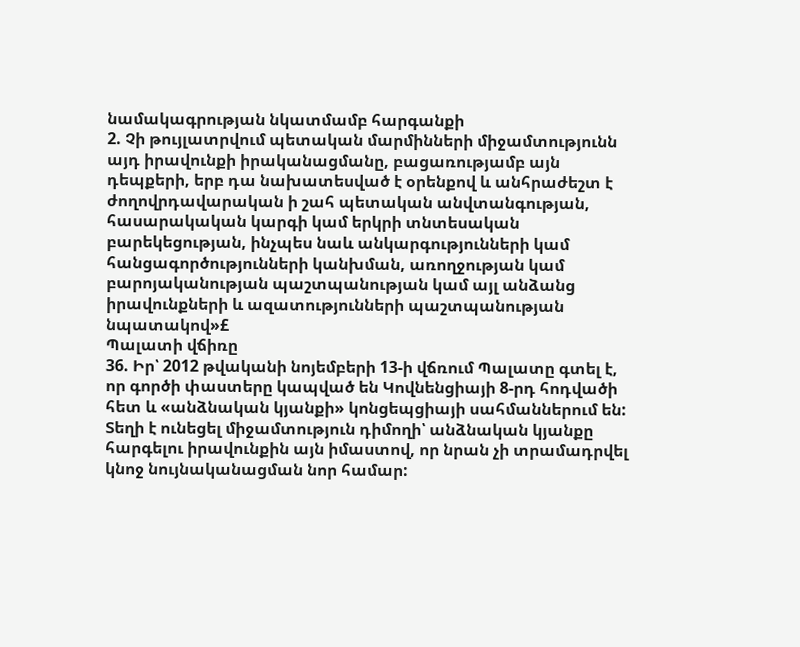նամակագրության նկատմամբ հարգանքի
2. Չի թույլատրվում պետական մարմինների միջամտությունն այդ իրավունքի իրականացմանը, բացառությամբ այն դեպքերի, երբ դա նախատեսված է օրենքով և անհրաժեշտ է ժողովրդավարական ի շահ պետական անվտանգության, հասարակական կարգի կամ երկրի տնտեսական բարեկեցության, ինչպես նաև անկարգությունների կամ հանցագործությունների կանխման, առողջության կամ բարոյականության պաշտպանության կամ այլ անձանց իրավունքների և ազատությունների պաշտպանության նպատակով»£
Պալատի վճիռը
36. Իր՝ 2012 թվականի նոյեմբերի 13-ի վճռում Պալատը գտել է, որ գործի փաստերը կապված են Կովնենցիայի 8-րդ հոդվածի հետ և «անձնական կյանքի» կոնցեպցիայի սահմաններում են: Տեղի է ունեցել միջամտություն դիմողի՝ անձնական կյանքը հարգելու իրավունքին այն իմաստով, որ նրան չի տրամադրվել կնոջ նույնականացման նոր համար: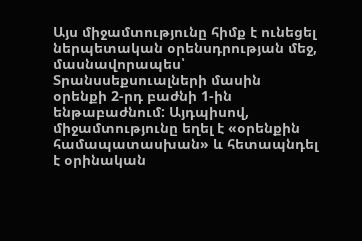Այս միջամտությունը հիմք է ունեցել ներպետական օրենսդրության մեջ, մասնավորապես՝ Տրանսսեքսուալների մասին օրենքի 2-րդ բաժնի 1-ին ենթաբաժնում: Այդպիսով, միջամտությունը եղել է «օրենքին համապատասխան» և հետապնդել է օրինական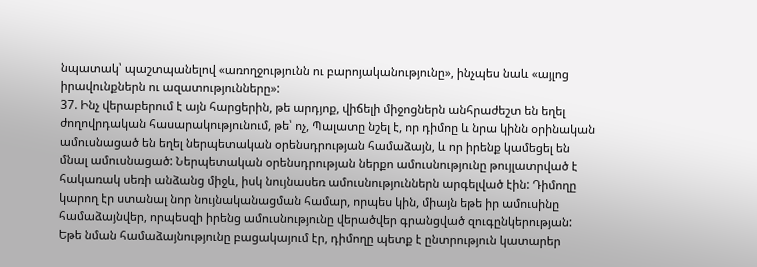նպատակ՝ պաշտպանելով «առողջությունն ու բարոյականությունը», ինչպես նաև «այլոց իրավունքներն ու ազատությունները»:
37. Ինչ վերաբերում է այն հարցերին, թե արդյոք, վիճելի միջոցներն անհրաժեշտ են եղել ժողովրդական հասարակությունում, թե՝ ոչ, Պալատը նշել է, որ դիմոը և նրա կինն օրինական ամուսնացած են եղել ներպետական օրենսդրության համաձայն, և որ իրենք կամեցել են մնալ ամուսնացած: Ներպետական օրենսդրության ներքո ամուսնությունը թույլատրված է հակառակ սեռի անձանց միջև, իսկ նույնասեռ ամուսնություններն արգելված էին: Դիմողը կարող էր ստանալ նոր նույնականացման համար, որպես կին, միայն եթե իր ամուսինը համաձայնվեր, որպեսզի իրենց ամուսնությունը վերածվեր գրանցված զուգընկերության: Եթե նման համաձայնությունը բացակայում էր, դիմողը պետք է ընտրություն կատարեր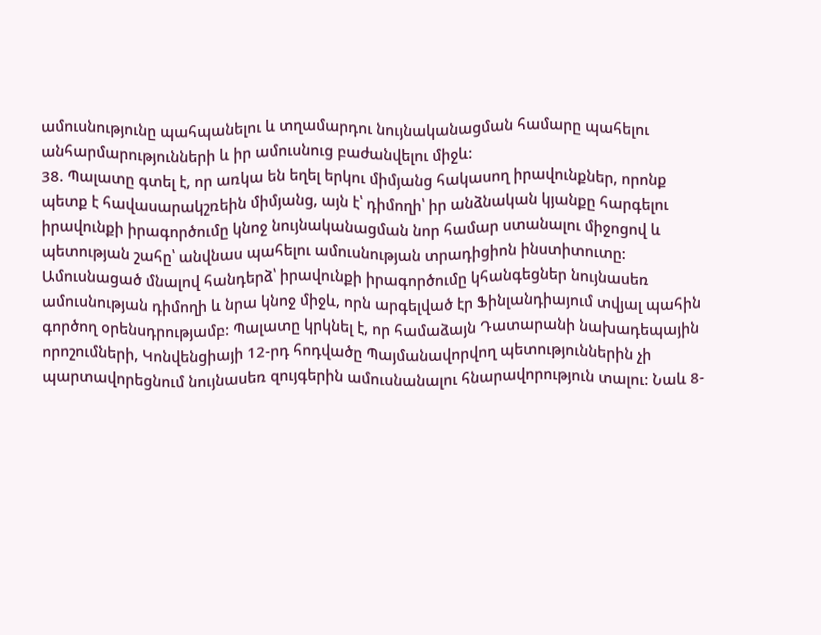ամուսնությունը պահպանելու և տղամարդու նույնականացման համարը պահելու անհարմարությունների և իր ամուսնուց բաժանվելու միջև:
38. Պալատը գտել է, որ առկա են եղել երկու միմյանց հակասող իրավունքներ, որոնք պետք է հավասարակշռեին միմյանց, այն է՝ դիմողի՝ իր անձնական կյանքը հարգելու իրավունքի իրագործումը կնոջ նույնականացման նոր համար ստանալու միջոցով և պետության շահը՝ անվնաս պահելու ամուսնության տրադիցիոն ինստիտուտը: Ամուսնացած մնալով հանդերձ՝ իրավունքի իրագործումը կհանգեցներ նույնասեռ ամուսնության դիմողի և նրա կնոջ միջև, որն արգելված էր Ֆինլանդիայում տվյալ պահին գործող օրենսդրությամբ: Պալատը կրկնել է, որ համաձայն Դատարանի նախադեպային որոշումների, Կոնվենցիայի 12-րդ հոդվածը Պայմանավորվող պետություններին չի պարտավորեցնում նույնասեռ զույգերին ամուսնանալու հնարավորություն տալու: Նաև 8-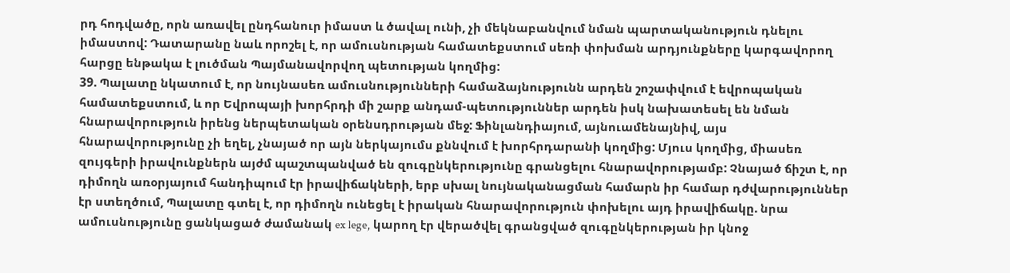րդ հոդվածը, որն առավել ընդհանուր իմաստ և ծավալ ունի, չի մեկնաբանվում նման պարտականություն դնելու իմաստով: Դատարանը նաև որոշել է, որ ամուսնության համատեքստում սեռի փոխման արդյունքները կարգավորող հարցը ենթակա է լուծման Պայմանավորվող պետության կողմից:
39. Պալատը նկատում է, որ նույնասեռ ամուսնությունների համաձայնությունն արդեն շոշափվում է եվրոպական համատեքստում, և որ Եվրոպայի խորհրդի մի շարք անդամ-պետություններ արդեն իսկ նախատեսել են նման հնարավորություն իրենց ներպետական օրենսդրության մեջ: Ֆինլանդիայում, այնուամենայնիվ, այս հնարավորությունը չի եղել, չնայած որ այն ներկայումս քննվում է խորհրդարանի կողմից: Մյուս կողմից, միասեռ զույգերի իրավունքներն այժմ պաշտպանված են զուգընկերությունը գրանցելու հնարավորությամբ: Չնայած ճիշտ է, որ դիմողն առօրյայում հանդիպում էր իրավիճակների, երբ սխալ նույնականացման համարն իր համար դժվարություններ էր ստեղծում, Պալատը գտել է, որ դիմողն ունեցել է իրական հնարավորություն փոխելու այդ իրավիճակը. նրա ամուսնությունը ցանկացած ժամանակ ex lege, կարող էր վերածվել գրանցված զուգընկերության իր կնոջ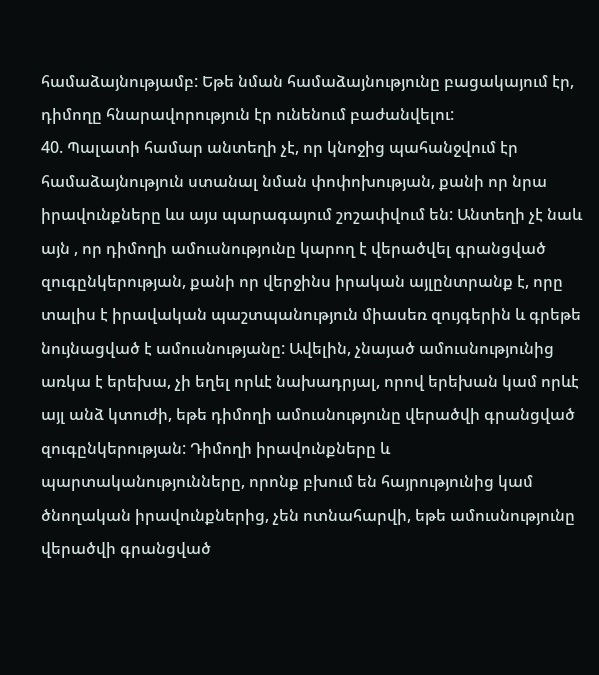համաձայնությամբ: Եթե նման համաձայնությունը բացակայում էր, դիմողը հնարավորություն էր ունենում բաժանվելու:
40. Պալատի համար անտեղի չէ, որ կնոջից պահանջվում էր համաձայնություն ստանալ նման փոփոխության, քանի որ նրա իրավունքները ևս այս պարագայում շոշափվում են: Անտեղի չէ նաև այն , որ դիմողի ամուսնությունը կարող է վերածվել գրանցված զուգընկերության, քանի որ վերջինս իրական այլընտրանք է, որը տալիս է իրավական պաշտպանություն միասեռ զույգերին և գրեթե նույնացված է ամուսնությանը: Ավելին, չնայած ամուսնությունից առկա է երեխա, չի եղել որևէ նախադրյալ, որով երեխան կամ որևէ այլ անձ կտուժի, եթե դիմողի ամուսնությունը վերածվի գրանցված զուգընկերության: Դիմողի իրավունքները և պարտականությունները, որոնք բխում են հայրությունից կամ ծնողական իրավունքներից, չեն ոտնահարվի, եթե ամուսնությունը վերածվի գրանցված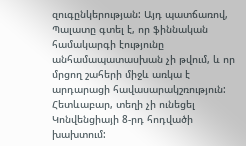զուգընկերության: Այդ պատճառով, Պալատը գտել է, որ ֆիննական համակարգի էությունը անհամապատասխան չի թվում, և որ մրցող շահերի միջև առկա է արդարացի հավասարակշռություն: Հետևաբար, տեղի չի ունեցել Կոնվենցիայի 8-րդ հոդվածի խախտում: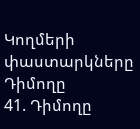Կողմերի փաստարկները
Դիմողը
41. Դիմողը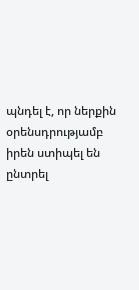պնդել է, որ ներքին օրենսդրությամբ իրեն ստիպել են ընտրել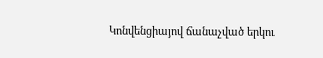Կոնվենցիայով ճանաչված երկու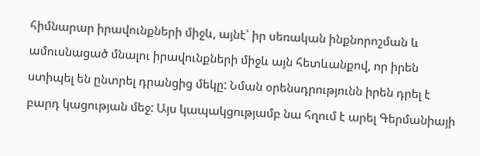հիմնարար իրավունքների միջև, այնէ՝ իր սեռական ինքնորոշման և ամուսնացած մնալու իրավունքների միջև այն հետևանքով, որ իրեն ստիպել են ընտրել դրանցից մեկը: Նման օրենսդրությունն իրեն դրել է բարդ կացության մեջ: Այս կապակցությամբ նա հղում է արել Գերմանիայի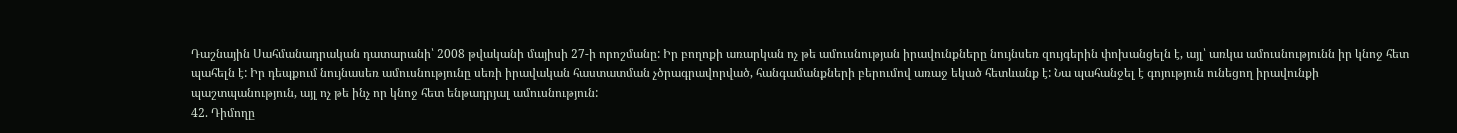Դաշնային Սահմանադրական դատարանի՝ 2008 թվականի մայիսի 27-ի որոշմանը: Իր բողոքի առարկան ոչ թե ամուսնության իրավունքները նույնսեռ զույգերին փոխանցելն է, այլ՝ առկա ամուսնությունն իր կնոջ հետ պահելն է: Իր դեպքում նույնասեռ ամուսնությունը սեռի իրավական հաստատման չծրագրավորված, հանգամանքների բերումով առաջ եկած հետևանք է: Նա պահանջել է գոյություն ունեցող իրավունքի պաշտպանություն, այլ ոչ թե ինչ որ կնոջ հետ ենթադրյալ ամուսնություն:
42. Դիմողը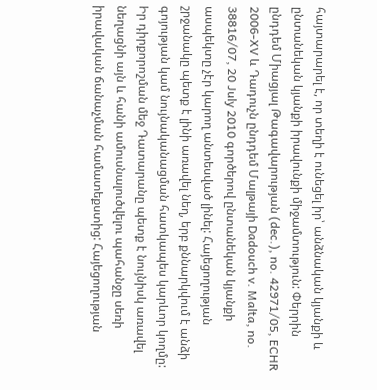հայտարարել է, որ տեղի է ունեցել իր՝ անձնական կյանքի և ընտանեկան կյանքի իրավունքի միջամտություն: Փերրին ընդդեմ Միացյալ Թագավարության (dec.), no. 42971/05, ECHR 2006‑XV և Դադուչն ընդդեմ Մալթայի Dadouch v. Malta, no. 38816/07, 20 July 2010 գործերով ընտանեկան կյանքի ասպեկտը չէր կարող անտեսված լինել: Հայեցողության շրջանակը պետք է լինի առավել նեղ, երբ քննարկվում է անձի գոյության կամ նույնականացման հատկապես կարևոր կողմը: Իր դիրքորոշման մեջ Դատարանը պետք է նույնիսկ առավել նեղացնի այն և հանի ամուսնալուծվելու պահանջը սեռի իրավական ճանաչման համատեքստից: Հայեցողության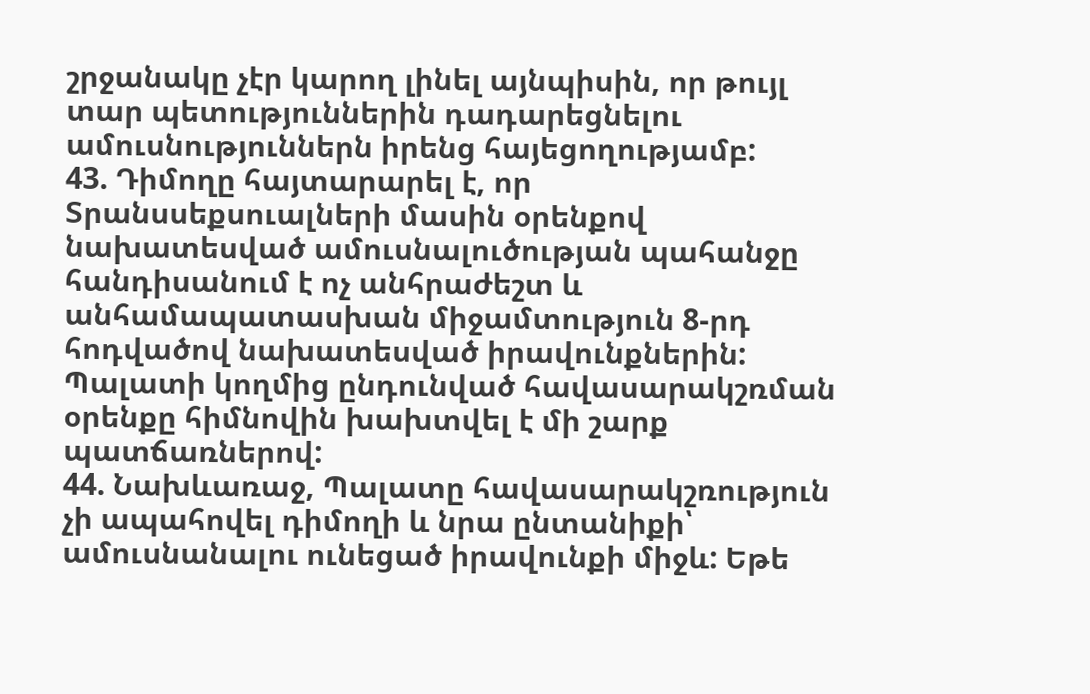շրջանակը չէր կարող լինել այնպիսին, որ թույլ տար պետություններին դադարեցնելու ամուսնություններն իրենց հայեցողությամբ:
43. Դիմողը հայտարարել է, որ Տրանսսեքսուալների մասին օրենքով նախատեսված ամուսնալուծության պահանջը հանդիսանում է ոչ անհրաժեշտ և անհամապատասխան միջամտություն 8-րդ հոդվածով նախատեսված իրավունքներին: Պալատի կողմից ընդունված հավասարակշռման օրենքը հիմնովին խախտվել է մի շարք պատճառներով:
44. Նախևառաջ, Պալատը հավասարակշռություն չի ապահովել դիմողի և նրա ընտանիքի՝ ամուսնանալու ունեցած իրավունքի միջև: Եթե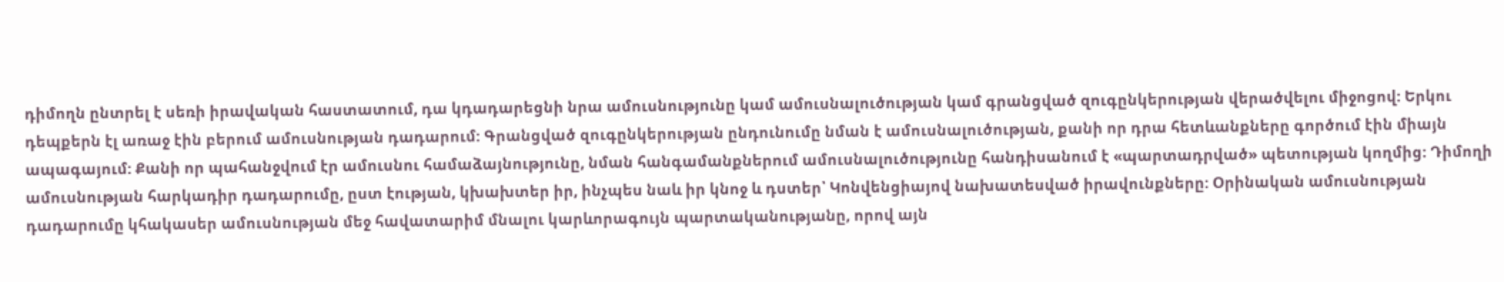դիմողն ընտրել է սեռի իրավական հաստատում, դա կդադարեցնի նրա ամուսնությունը կամ ամուսնալուծության կամ գրանցված զուգընկերության վերածվելու միջոցով: Երկու դեպքերն էլ առաջ էին բերում ամուսնության դադարում: Գրանցված զուգընկերության ընդունումը նման է ամուսնալուծության, քանի որ դրա հետևանքները գործում էին միայն ապագայում: Քանի որ պահանջվում էր ամուսնու համաձայնությունը, նման հանգամանքներում ամուսնալուծությունը հանդիսանում է «պարտադրված» պետության կողմից: Դիմողի ամուսնության հարկադիր դադարումը, ըստ էության, կխախտեր իր, ինչպես նաև իր կնոջ և դստեր՝ Կոնվենցիայով նախատեսված իրավունքները: Օրինական ամուսնության դադարումը կհակասեր ամուսնության մեջ հավատարիմ մնալու կարևորագույն պարտականությանը, որով այն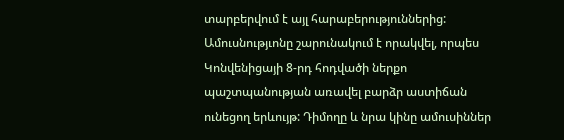տարբերվում է այլ հարաբերություններից: Ամուսնությւոնը շարունակում է որակվել, որպես Կոնվենիցայի 8-րդ հոդվածի ներքո պաշտպանության առավել բարձր աստիճան ունեցող երևույթ: Դիմողը և նրա կինը ամուսիններ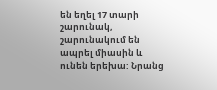են եղել 17 տարի շարունակ, շարունակում են ապրել միասին և ունեն երեխա: Նրանց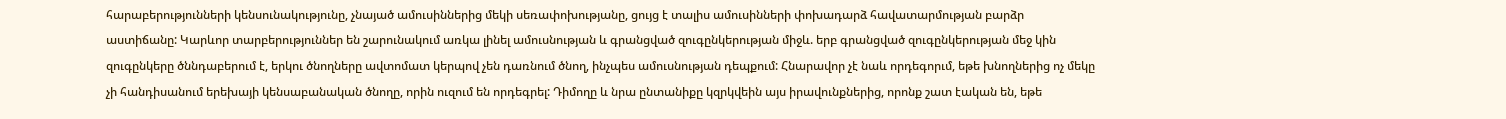հարաբերությունների կենսունակությունը, չնայած ամուսիններից մեկի սեռափոխությանը, ցույց է տալիս ամուսինների փոխադարձ հավատարմության բարձր աստիճանը: Կարևոր տարբերություններ են շարունակում առկա լինել ամուսնության և գրանցված զուգընկերության միջև. երբ գրանցված զուգընկերության մեջ կին զուգընկերը ծննդաբերում է, երկու ծնողները ավտոմատ կերպով չեն դառնում ծնող, ինչպես ամուսնության դեպքում: Հնարավոր չէ նաև որդեգորւմ, եթե խնողներից ոչ մեկը չի հանդիսանում երեխայի կենսաբանական ծնողը, որին ուզում են որդեգրել: Դիմողը և նրա ընտանիքը կզրկվեին այս իրավունքներից, որոնք շատ էական են, եթե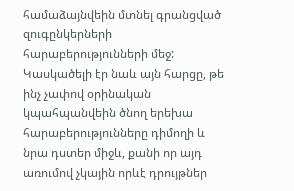համաձայնվեին մտնել գրանցված զուգընկերների հարաբերությունների մեջ: Կասկածելի էր նաև այն հարցը, թե ինչ չափով օրինական կպահպանվեին ծնող երեխա հարաբերությունները դիմողի և նրա դստեր միջև, քանի որ այդ առումով չկային որևէ դրույթներ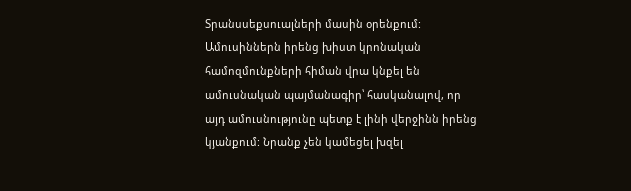Տրանսսեքսուալների մասին օրենքում: Ամուսիններն իրենց խիստ կրոնական համոզմունքների հիման վրա կնքել են ամուսնական պայմանագիր՝ հասկանալով, որ այդ ամուսնությունը պետք է լինի վերջինն իրենց կյանքում: Նրանք չեն կամեցել խզել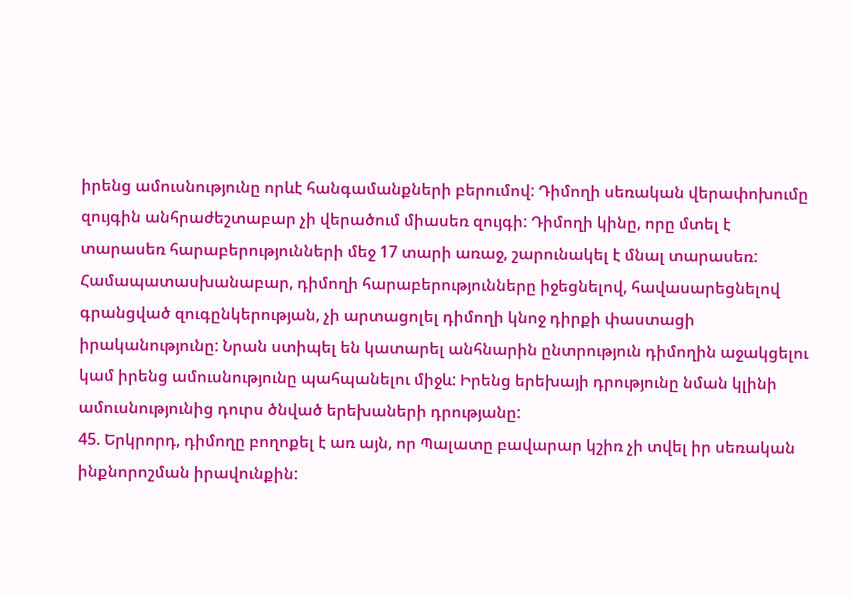իրենց ամուսնությունը որևէ հանգամանքների բերումով: Դիմողի սեռական վերափոխումը զույգին անհրաժեշտաբար չի վերածում միասեռ զույգի: Դիմողի կինը, որը մտել է տարասեռ հարաբերությունների մեջ 17 տարի առաջ, շարունակել է մնալ տարասեռ: Համապատասխանաբար, դիմողի հարաբերությունները իջեցնելով, հավասարեցնելով գրանցված զուգընկերության, չի արտացոլել դիմողի կնոջ դիրքի փաստացի իրականությունը: Նրան ստիպել են կատարել անհնարին ընտրություն դիմողին աջակցելու կամ իրենց ամուսնությունը պահպանելու միջև: Իրենց երեխայի դրությունը նման կլինի ամուսնությունից դուրս ծնված երեխաների դրությանը:
45. Երկրորդ, դիմողը բողոքել է առ այն, որ Պալատը բավարար կշիռ չի տվել իր սեռական ինքնորոշման իրավունքին: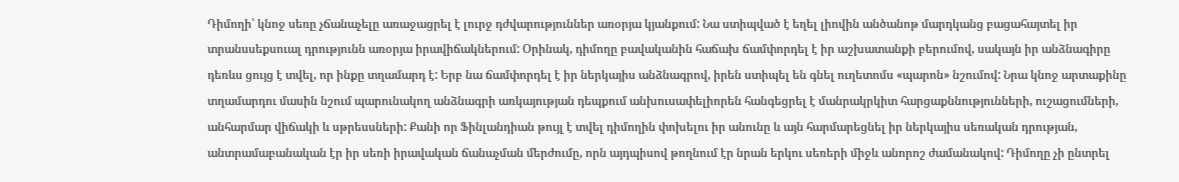Դիմողի՝ կնոջ սեռը չճանաչելը առաջացրել է լուրջ դժվարություններ առօրյա կյանքում: Նա ստիպված է եղել լիովին անծանոթ մարդկանց բացահայտել իր տրանսսեքսուալ դրությունն առօրյա իրավիճակներում: Օրինակ, դիմողը բավականին հաճախ ճամփորդել է իր աշխատանքի բերումով, սակայն իր անձնագիրը դեռևս ցույց է տվել, որ ինքը տղամարդ է: Երբ նա ճամփորդել է իր ներկայիս անձնագրով, իրեն ստիպել են գնել ուղետոմս «պարոն» նշումով: Նրա կնոջ արտաքինը տղամարդու մասին նշում պարունակող անձնագրի առկայության դեպքում անխուսափելիորեն հանգեցրել է մանրակրկիտ հարցաքննությունների, ուշացումների, անհարմար վիճակի և սթրեսսների: Քանի որ Ֆինլանդիան թույլ է տվել դիմողին փոխելու իր անունը և այն հարմարեցնել իր ներկայիս սեռական դրության, անտրամաբանական էր իր սեռի իրավական ճանաչման մերժումը, որն այդպիսով թողնում էր նրան երկու սեռերի միջև անորոշ ժամանակով: Դիմողը չի ընտրել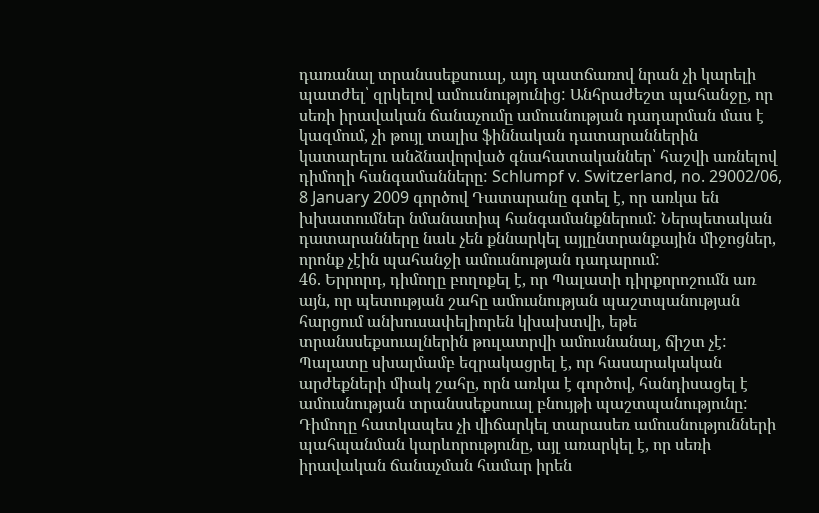դառանալ տրանսսեքսուալ, այդ պատճառով նրան չի կարելի պատժել՝ զրկելով ամուսնությունից: Անհրաժեշտ պահանջը, որ սեռի իրավական ճանաչումը ամուսնության դադարման մաս է կազմում, չի թույլ տալիս ֆիննական դատարաններին կատարելու անձնավորված գնահատականներ՝ հաշվի առնելով դիմողի հանգամանները: Schlumpf v. Switzerland, no. 29002/06, 8 January 2009 գործով Դատարանը գտել է, որ առկա են խխատումներ նմանատիպ հանգամանքներում: Ներպետական դատարանները նաև չեն քննարկել այլընտրանքային միջոցներ, որոնք չէին պահանջի ամուսնության դադարում:
46. Երրորդ, դիմողը բողոքել է, որ Պալատի դիրքորոշումն առ այն, որ պետության շահը ամուսնության պաշտպանության հարցում անխուսափելիորեն կխախտվի, եթե տրանսսեքսուալներին թուլատրվի ամուսնանալ, ճիշտ չէ: Պալատը սխալմամբ եզրակացրել է, որ հասարակական արժեքների միակ շահը, որն առկա է գործով, հանդիսացել է ամուսնության տրանսսեքսուալ բնույթի պաշտպանությունը: Դիմողը հատկապես չի վիճարկել տարասեռ ամուսնությունների պահպանման կարևորությունը, այլ առարկել է, որ սեռի իրավական ճանաչման համար իրեն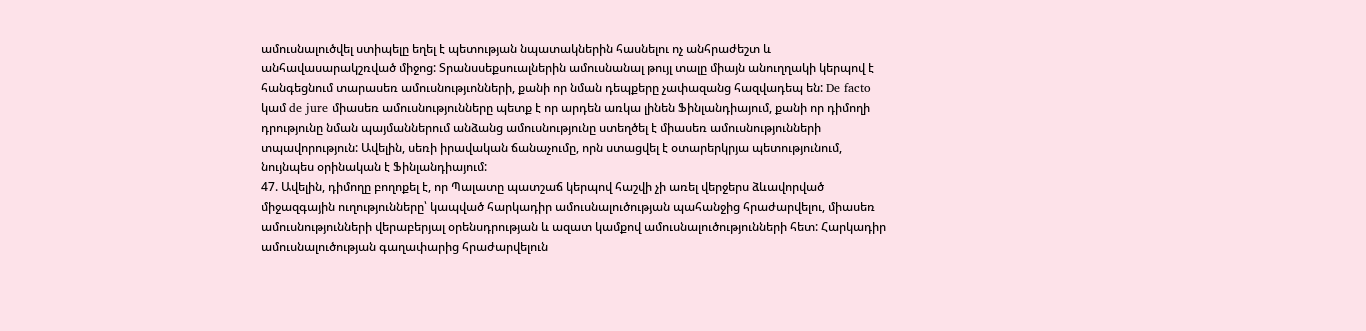ամուսնալուծվել ստիպելը եղել է պետության նպատակներին հասնելու ոչ անհրաժեշտ և անհավասարակշռված միջոց: Տրանսսեքսուալներին ամուսնանալ թույլ տալը միայն անուղղակի կերպով է հանգեցնում տարասեռ ամուսնությւոնների, քանի որ նման դեպքերը չափազանց հազվադեպ են: De facto կամ de jure միասեռ ամուսնությունները պետք է որ արդեն առկա լինեն Ֆինլանդիայում, քանի որ դիմողի դրությունը նման պայմաններում անձանց ամուսնությունը ստեղծել է միասեռ ամուսնությունների տպավորություն: Ավելին, սեռի իրավական ճանաչումը, որն ստացվել է օտարերկրյա պետությունում, նույնպես օրինական է Ֆինլանդիայում:
47. Ավելին, դիմողը բողոքել է, որ Պալատը պատշաճ կերպով հաշվի չի առել վերջերս ձևավորված միջազգային ուղությունները՝ կապված հարկադիր ամուսնալուծության պահանջից հրաժարվելու, միասեռ ամուսնությունների վերաբերյալ օրենսդրության և ազատ կամքով ամուսնալուծությունների հետ: Հարկադիր ամուսնալուծության գաղափարից հրաժարվելուն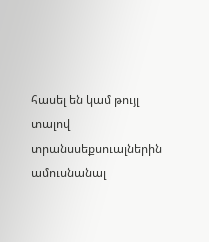հասել են կամ թույլ տալով տրանսսեքսուալներին ամուսնանալ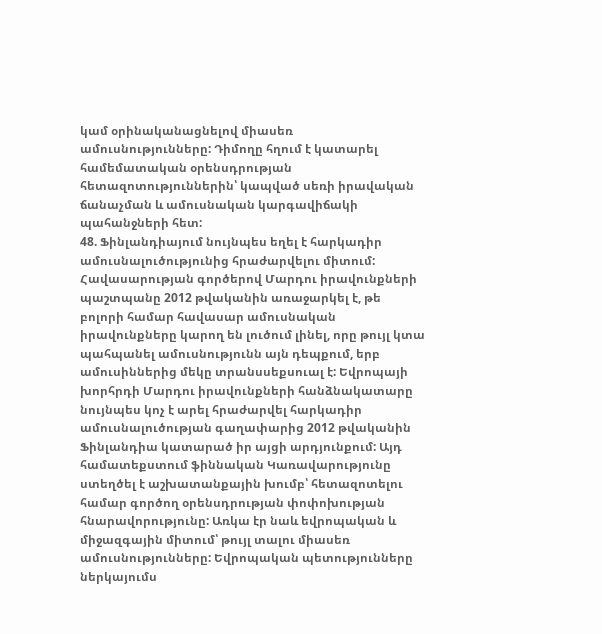կամ օրինականացնելով միասեռ ամուսնությունները: Դիմողը հղում է կատարել համեմատական օրենսդրության հետազոտություններին՝ կապված սեռի իրավական ճանաչման և ամուսնական կարգավիճակի պահանջների հետ:
48. Ֆինլանդիայում նույնպես եղել է հարկադիր ամուսնալուծությունից հրաժարվելու միտում: Հավասարության գործերով Մարդու իրավունքների պաշտպանը 2012 թվականին առաջարկել է, թե բոլորի համար հավասար ամուսնական իրավունքները կարող են լուծում լինել, որը թույլ կտա պահպանել ամուսնությունն այն դեպքում, երբ ամուսիններից մեկը տրանսսեքսուալ է: Եվրոպայի խորհրդի Մարդու իրավունքների հանձնակատարը նույնպես կոչ է արել հրաժարվել հարկադիր ամուսնալուծության գաղափարից 2012 թվականին Ֆինլանդիա կատարած իր այցի արդյունքում: Այդ համատեքստում ֆիննական Կառավարությունը ստեղծել է աշխատանքային խումբ՝ հետազոտելու համար գործող օրենսդրության փոփոխության հնարավորությունը: Առկա էր նաև եվրոպական և միջազգային միտում՝ թույլ տալու միասեռ ամուսնությունները: Եվրոպական պետությունները ներկայումս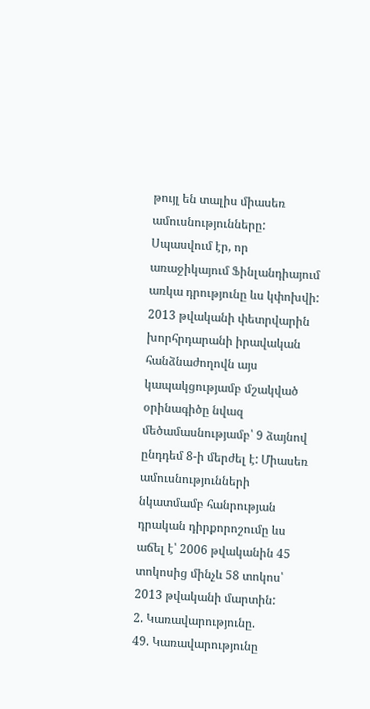թույլ են տալիս միասեռ ամուսնությունները: Սպասվում էր, որ առաջիկայում Ֆինլանդիայում առկա դրությունը ևս կփոխվի: 2013 թվականի փետրվարին խորհրդարանի իրավական հանձնաժողովն այս կապակցությամբ մշակված օրինագիծը նվազ մեծամասնությամբ՝ 9 ձայնով ընդդեմ 8-ի մերժել է: Միասեռ ամուսնությունների նկատմամբ հանրության դրական դիրքորոշումը ևս աճել է՝ 2006 թվականին 45 տոկոսից մինչև 58 տոկոս՝ 2013 թվականի մարտին:
2. Կառավարությունը.
49. Կառավարությունը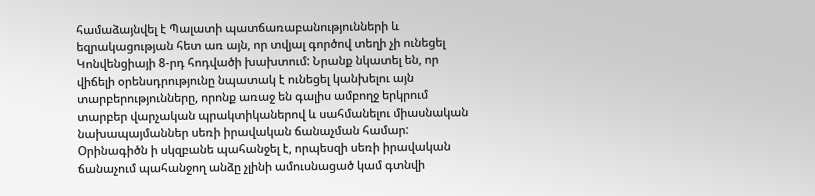համաձայնվել է Պալատի պատճառաբանությունների և եզրակացության հետ առ այն, որ տվյալ գործով տեղի չի ունեցել Կոնվենցիայի 8-րդ հոդվածի խախտում: Նրանք նկատել են, որ վիճելի օրենսդրությունը նպատակ է ունեցել կանխելու այն տարբերությունները, որոնք առաջ են գալիս ամբողջ երկրում տարբեր վարչական պրակտիկաներով և սահմանելու միասնական նախապայմաններ սեռի իրավական ճանաչման համար: Օրինագիծն ի սկզբանե պահանջել է, որպեսզի սեռի իրավական ճանաչում պահանջող անձը չլինի ամուսնացած կամ գտնվի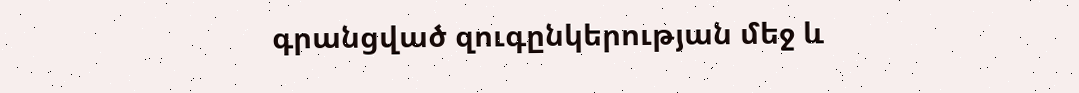գրանցված զուգընկերության մեջ և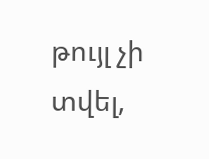թույլ չի տվել,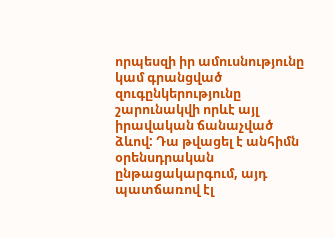որպեսզի իր ամուսնությունը կամ գրանցված զուգընկերությունը շարունակվի որևէ այլ իրավական ճանաչված ձևով: Դա թվացել է անհիմն օրենսդրական ընթացակարգում, այդ պատճառով էլ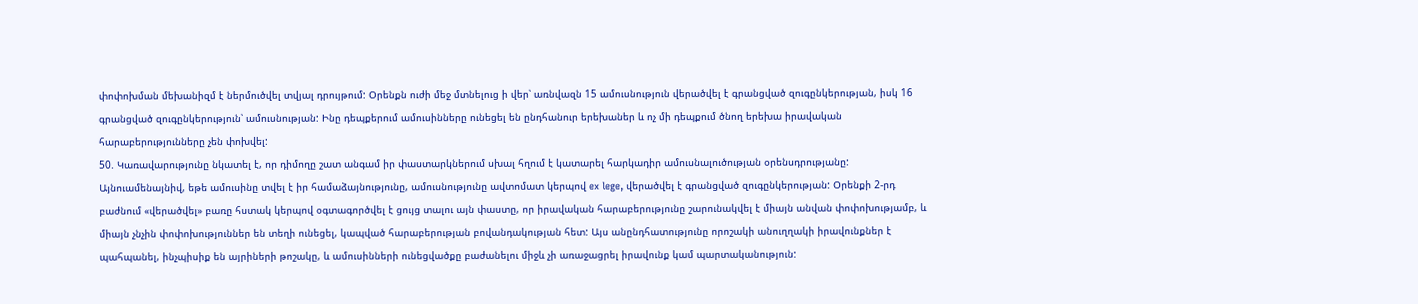փոփոխման մեխանիզմ է ներմուծվել տվյալ դրույթում: Օրենքն ուժի մեջ մտնելուց ի վեր՝ առնվազն 15 ամուսնություն վերածվել է գրանցված զուգընկերության, իսկ 16 գրանցված զուգընկերություն՝ ամուսնության: Ինը դեպքերում ամուսինները ունեցել են ընդհանուր երեխաներ և ոչ մի դեպքում ծնող երեխա իրավական հարաբերությունները չեն փոխվել:
50. Կառավարությունը նկատել է, որ դիմողը շատ անգամ իր փաստարկներում սխալ հղում է կատարել հարկադիր ամուսնալուծության օրենսդրությանը: Այնուամենայնիվ, եթե ամուսինը տվել է իր համաձայնությունը, ամուսնությունը ավտոմատ կերպով ex lege, վերածվել է գրանցված զուգընկերության: Օրենքի 2-րդ բաժնում «վերածվել» բառը հստակ կերպով օգտագործվել է ցույց տալու այն փաստը, որ իրավական հարաբերությունը շարունակվել է միայն անվան փոփոխությամբ, և միայն չնչին փոփոխություններ են տեղի ունեցել, կապված հարաբերության բովանդակության հետ: Այս անընդհատությունը որոշակի անուղղակի իրավունքներ է պահպանել, ինչպիսիք են այրիների թոշակը, և ամուսինների ունեցվածքը բաժանելու միջև չի առաջացրել իրավունք կամ պարտականություն: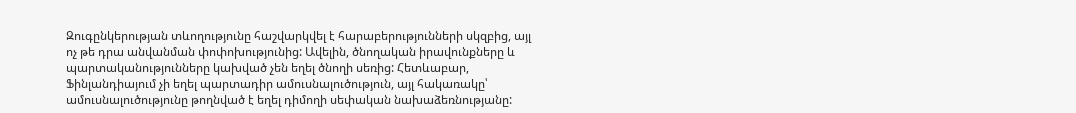Զուգընկերության տևողությունը հաշվարկվել է հարաբերությունների սկզբից, այլ ոչ թե դրա անվանման փոփոխությունից: Ավելին, ծնողական իրավունքները և պարտականությունները կախված չեն եղել ծնողի սեռից: Հետևաբար, Ֆինլանդիայում չի եղել պարտադիր ամուսնալուծություն, այլ հակառակը՝ ամուսնալուծությունը թողնված է եղել դիմողի սեփական նախաձեռնությանը: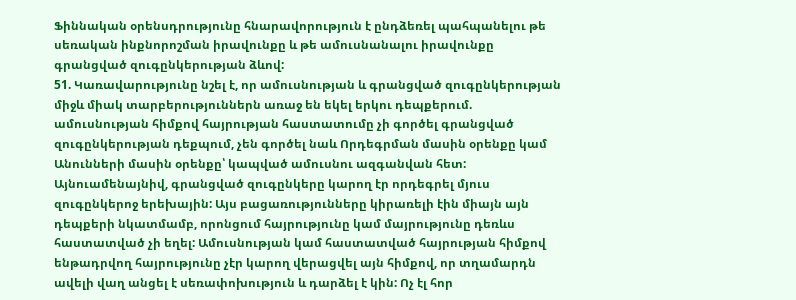Ֆիննական օրենսդրությունը հնարավորություն է ընդձեռել պահպանելու թե սեռական ինքնորոշման իրավունքը և թե ամուսնանալու իրավունքը գրանցված զուգընկերության ձևով:
51. Կառավարությունը նշել է, որ ամուսնության և գրանցված զուգընկերության միջև միակ տարբերություններն առաջ են եկել երկու դեպքերում. ամուսնության հիմքով հայրության հաստատումը չի գործել գրանցված զուգընկերության դեքպում, չեն գործել նաև Որդեգրման մասին օրենքը կամ Անունների մասին օրենքը՝ կապված ամուսնու ազգանվան հետ: Այնուամենայնիվ, գրանցված զուգընկերը կարող էր որդեգրել մյուս զուգընկերոջ երեխային: Այս բացառությունները կիրառելի էին միայն այն դեպքերի նկատմամբ, որոնցում հայրությունը կամ մայրությունը դեռևս հաստատված չի եղել: Ամուսնության կամ հաստատված հայրության հիմքով ենթադրվող հայրությունը չէր կարող վերացվել այն հիմքով, որ տղամարդն ավելի վաղ անցել է սեռափոխություն և դարձել է կին: Ոչ էլ հոր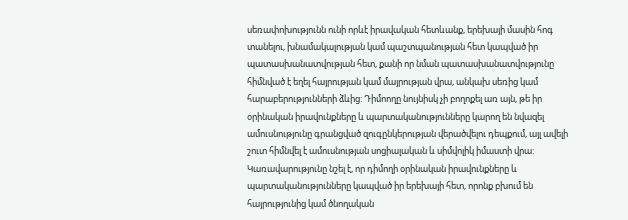սեռափոխությունն ունի որևէ իրավական հետևանք, երեխայի մասին հոգ տանելու, խնամակալության կամ պաշտպանության հետ կապված իր պատասխանատվության հետ, քանի որ նման պատասխանատվությունը հիմնված է եղել հայրության կամ մայրության վրա, անկախ սեռից կամ հարաբերությունների ձևից: Դիմոողը նույնիսկ չի բողոքել առ այն, թե իր օրինական իրավունքները և պարտականությունները կարող են նվազել ամուսնությունը գրանցված զուգընկերության վերածվելու դեպքում, այլ ավելի շուտ հիմնվել է ամուսնության սոցիալական և սիմվոլիկ իմաստի վրա: Կառավարությունը նշել է, որ դիմողի օրինական իրավունքները և պարտականությունները կապված իր երեխայի հետ, որոնք բխում են հայրությունից կամ ծնողական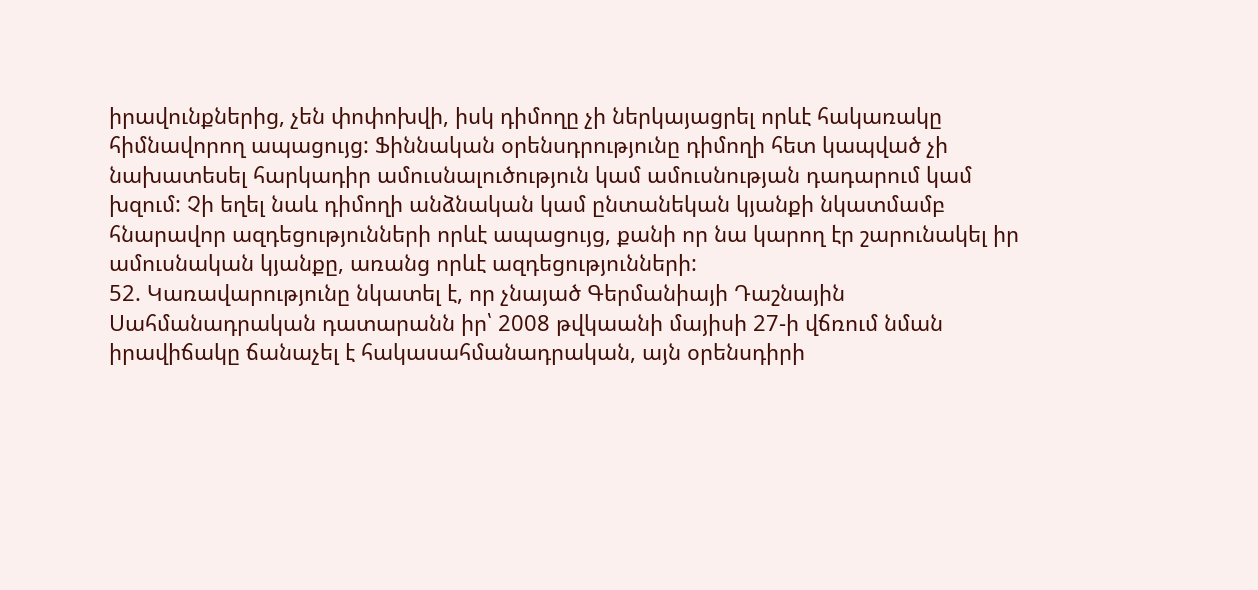իրավունքներից, չեն փոփոխվի, իսկ դիմողը չի ներկայացրել որևէ հակառակը հիմնավորող ապացույց: Ֆիննական օրենսդրությունը դիմողի հետ կապված չի նախատեսել հարկադիր ամուսնալուծություն կամ ամուսնության դադարում կամ խզում: Չի եղել նաև դիմողի անձնական կամ ընտանեկան կյանքի նկատմամբ հնարավոր ազդեցությունների որևէ ապացույց, քանի որ նա կարող էր շարունակել իր ամուսնական կյանքը, առանց որևէ ազդեցությունների:
52. Կառավարությունը նկատել է, որ չնայած Գերմանիայի Դաշնային Սահմանադրական դատարանն իր՝ 2008 թվկաանի մայիսի 27-ի վճռում նման իրավիճակը ճանաչել է հակասահմանադրական, այն օրենսդիրի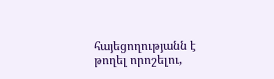հայեցողությանն է թողել որոշելու,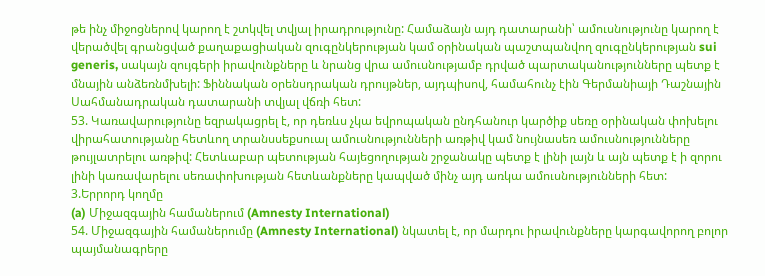թե ինչ միջոցներով կարող է շտկվել տվյալ իրադրությունը: Համաձայն այդ դատարանի՝ ամուսնությունը կարող է վերածվել գրանցված քաղաքացիական զուգընկերության կամ օրինական պաշտպանվող զուգընկերության sui generis, սակայն զույգերի իրավունքները և նրանց վրա ամուսնությամբ դրված պարտականությունները պետք է մնային անձեռնմխելի: Ֆիննական օրենսդրական դրույթներ, այդպիսով, համահունչ էին Գերմանիայի Դաշնային Սահմանադրական դատարանի տվյալ վճռի հետ:
53. Կառավարությունը եզրակացրել է, որ դեռևս չկա եվրոպական ընդհանուր կարծիք սեռը օրինական փոխելու վիրահատությանը հետևող տրանսսեքսուալ ամուսնությունների առթիվ կամ նույնասեռ ամուսնությունները թույլատրելու առթիվ: Հետևաբար պետության հայեցողության շրջանակը պետք է լինի լայն և այն պետք է ի զորու լինի կառավարելու սեռափոխության հետևանքները կապված մինչ այդ առկա ամուսնությունների հետ:
3.Երրորդ կողմը
(a) Միջազգային համաներում (Amnesty International)
54. Միջազգային համաներումը (Amnesty International) նկատել է, որ մարդու իրավունքները կարգավորող բոլոր պայմանագրերը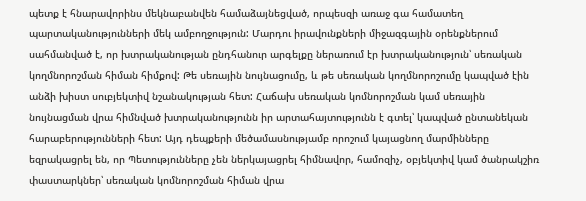պետք է հնարավորինս մեկնաբանվեն համաձայնեցված, որպեսզի առաջ գա համատեղ պարտականությունների մեկ ամբողջություն: Մարդու իրավունքների միջազգային օրենքներում սահմանված է, որ խտրականության ընդհանուր արգելքը ներառում էր խտրականություն՝ սեռական կողմնորոշման հիման հիմքով: Թե սեռային նույնացումը, և թե սեռական կողմնորոշումը կապված էին անձի խիստ սուբյեկտիվ նշանակության հետ: Հաճախ սեռական կոմնորոշման կամ սեռային նույնացման վրա հիմնված խտրականությունն իր արտահայտությունն է գտել՝ կապված ընտանեկան հարաբերությունների հետ: Այդ դեպքերի մեծամասնությամբ որոշում կայացնող մարմինները եզրակացրել են, որ Պետությունները չեն ներկայացրել հիմնավոր, համոզիչ, օբյեկտիվ կամ ծանրակշիռ փաստարկներ՝ սեռական կոմնորոշման հիման վրա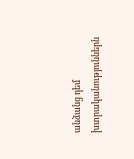անձանց դեմ խտրականություններն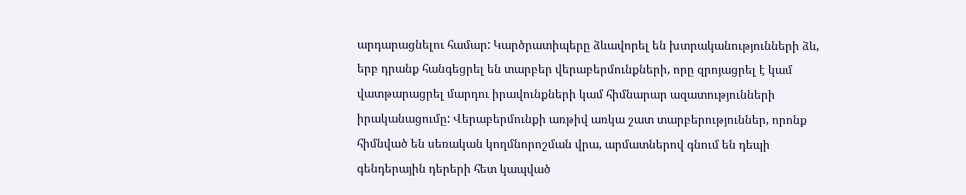արդարացնելու համար: Կարծրատիպերը ձևավորել են խտրականությունների ձև, երբ դրանք հանգեցրել են տարբեր վերաբերմունքների, որը զրոյացրել է կամ վատթարացրել մարդու իրավունքների կամ հիմնարար ազատությունների իրականացումը: Վերաբերմունքի առթիվ առկա շատ տարբերություններ, որոնք հիմնված են սեռական կողմնորոշման վրա, արմատներով գնում են դեպի գենդերային դերերի հետ կապված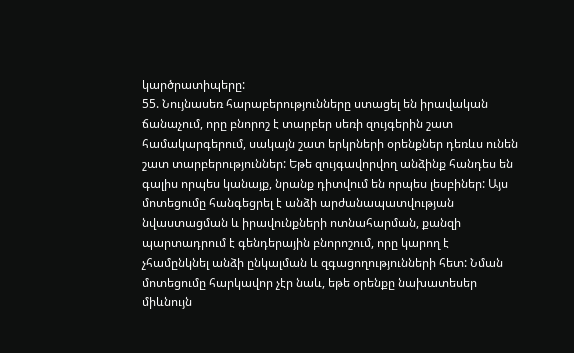կարծրատիպերը:
55. Նույնասեռ հարաբերությունները ստացել են իրավական ճանաչում, որը բնորոշ է տարբեր սեռի զույգերին շատ համակարգերում, սակայն շատ երկրների օրենքներ դեռևս ունեն շատ տարբերություններ: Եթե զույգավորվող անձինք հանդես են գալիս որպես կանայք, նրանք դիտվում են որպես լեսբիներ: Այս մոտեցումը հանգեցրել է անձի արժանապատվության նվաստացման և իրավունքների ոտնահարման, քանզի պարտադրում է գենդերային բնորոշում, որը կարող է չհամընկնել անձի ընկալման և զգացողությունների հետ: Նման մոտեցումը հարկավոր չէր նաև, եթե օրենքը նախատեսեր միևնույն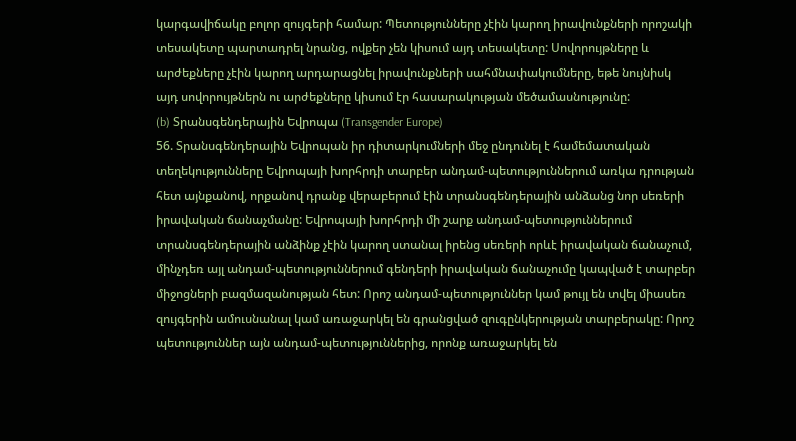կարգավիճակը բոլոր զույգերի համար: Պետությունները չէին կարող իրավունքների որոշակի տեսակետը պարտադրել նրանց, ովքեր չեն կիսում այդ տեսակետը: Սովորույթները և արժեքները չէին կարող արդարացնել իրավունքների սահմնափակումները, եթե նույնիսկ այդ սովորույթներն ու արժեքները կիսում էր հասարակության մեծամասնությունը:
(b) Տրանսգենդերային Եվրոպա (Transgender Europe)
56. Տրանսգենդերային Եվրոպան իր դիտարկումների մեջ ընդունել է համեմատական տեղեկությունները Եվրոպայի խորհրդի տարբեր անդամ-պետություններում առկա դրության հետ այնքանով, որքանով դրանք վերաբերում էին տրանսգենդերային անձանց նոր սեռերի իրավական ճանաչմանը: Եվրոպայի խորհրդի մի շարք անդամ-պետություններում տրանսգենդերային անձինք չէին կարող ստանալ իրենց սեռերի որևէ իրավական ճանաչում, մինչդեռ այլ անդամ-պետություններում գենդերի իրավական ճանաչումը կապված է տարբեր միջոցների բազմազանության հետ: Որոշ անդամ-պետություններ կամ թույլ են տվել միասեռ զույգերին ամուսնանալ կամ առաջարկել են գրանցված զուգընկերության տարբերակը: Որոշ պետություններ այն անդամ-պետություններից, որոնք առաջարկել են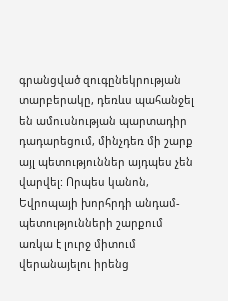գրանցված զուգընեկրության տարբերակը, դեռևս պահանջել են ամուսնության պարտադիր դադարեցում, մինչդեռ մի շարք այլ պետություններ այդպես չեն վարվել: Որպես կանոն, Եվրոպայի խորհրդի անդամ-պետությունների շարքում առկա է լուրջ միտում վերանայելու իրենց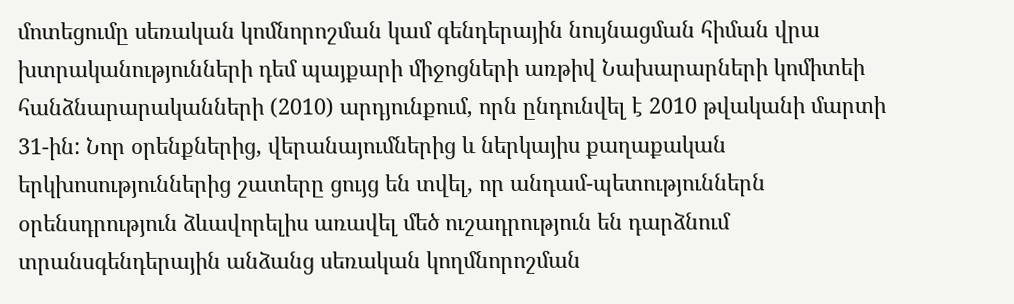մոտեցումը սեռական կոմնորոշման կամ գենդերային նույնացման հիման վրա խտրականությունների դեմ պայքարի միջոցների առթիվ Նախարարների կոմիտեի հանձնարարականների (2010) արդյունքում, որն ընդունվել է 2010 թվականի մարտի 31-ին: Նոր օրենքներից, վերանայումներից և ներկայիս քաղաքական երկխոսություններից շատերը ցույց են տվել, որ անդամ-պետություններն օրենսդրություն ձևավորելիս առավել մեծ ուշադրություն են դարձնում տրանսգենդերային անձանց սեռական կողմնորոշման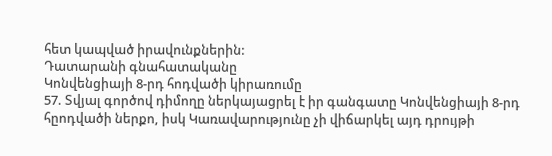հետ կապված իրավունքներին:
Դատարանի գնահատականը
Կոնվենցիայի 8-րդ հոդվածի կիրառումը
57. Տվյալ գործով դիմողը ներկայացրել է իր գանգատը Կոնվենցիայի 8-րդ հըոդվածի ներքո, իսկ Կառավարությունը չի վիճարկել այդ դրույթի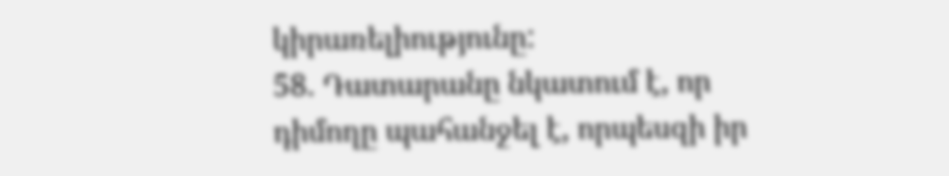կիրառելիությունը:
58. Դատարանը նկատում է, որ դիմողը պահանջել է, որպեսզի իր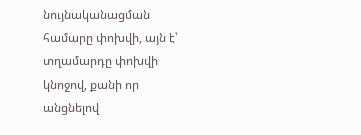նույնականացման համարը փոխվի, այն է՝ տղամարդը փոխվի կնոջով, քանի որ անցնելով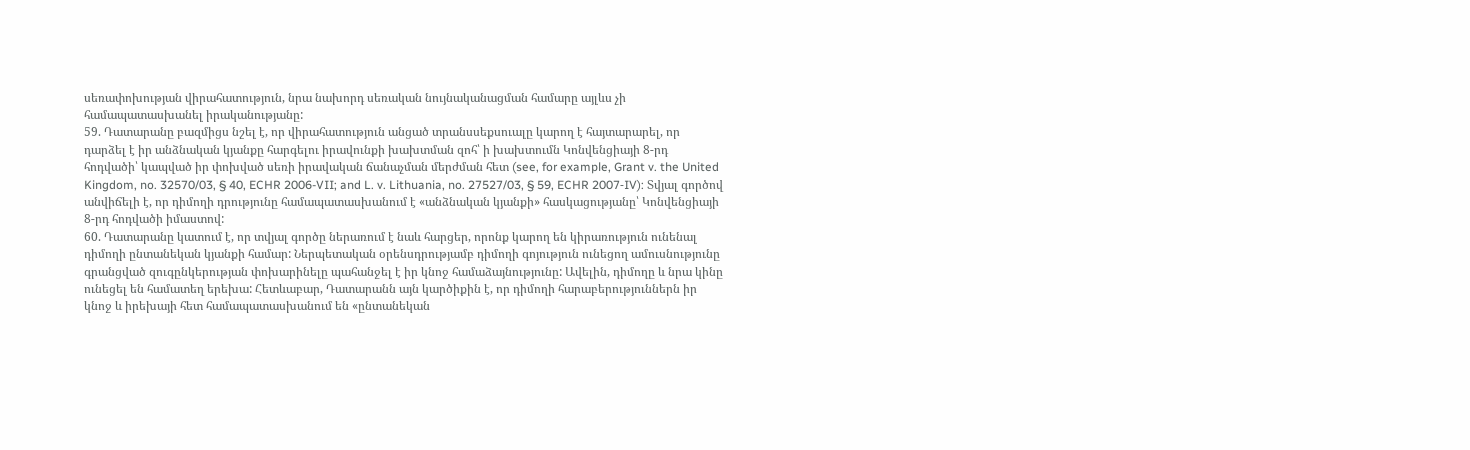սեռափոխության վիրահատություն, նրա նախորդ սեռական նույնականացման համարը այլևս չի համապատասխանել իրականությանը:
59. Դատարանը բազմիցս նշել է, որ վիրահատություն անցած տրանսսեքսուալը կարող է հայտարարել, որ դարձել է իր անձնական կյանքը հարգելու իրավունքի խախտման զոհ՝ ի խախտումն Կոնվենցիայի 8-րդ հոդվածի՝ կապված իր փոխված սեռի իրավական ճանաչման մերժման հետ (see, for example, Grant v. the United Kingdom, no. 32570/03, § 40, ECHR 2006-VII; and L. v. Lithuania, no. 27527/03, § 59, ECHR 2007‑IV): Տվյալ գործով անվիճելի է, որ դիմողի դրությունը համապատասխանում է «անձնական կյանքի» հասկացությանը՝ Կոնվենցիայի 8-րդ հոդվածի իմաստով:
60. Դատարանը կատում է, որ տվյալ գործը ներառում է նաև հարցեր, որոնք կարող են կիրառություն ունենալ դիմողի ընտանեկան կյանքի համար: Ներպետական օրենսդրությամբ դիմողի գոյություն ունեցող ամուսնությունը գրանցված զուգընկերության փոխարինելը պահանջել է իր կնոջ համաձայնությունը: Ավելին, դիմողը և նրա կինը ունեցել են համատեղ երեխա: Հետևաբար, Դատարանն այն կարծիքին է, որ դիմողի հարաբերություններն իր կնոջ և իրեխայի հետ համապատասխանում են «ընտանեկան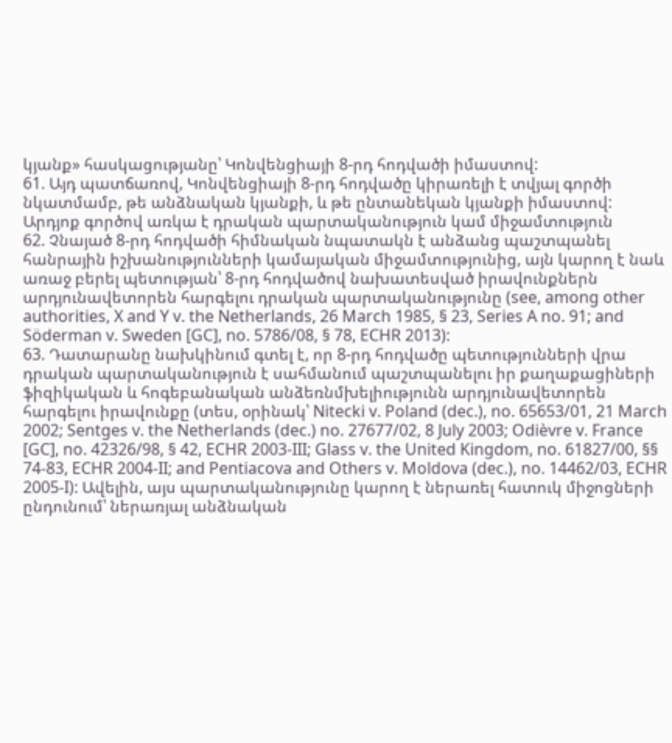կյանք» հասկացությանը՝ Կոնվենցիայի 8-րդ հոդվածի իմաստով:
61. Այդ պատճառով, Կոնվենցիայի 8-րդ հոդվածը կիրառելի է տվյալ գործի նկատմամբ, թե անձնական կյանքի, և թե ընտանեկան կյանքի իմաստով:
Արդյոք գործով առկա է դրական պարտականություն կամ միջամտություն
62. Չնայած 8-րդ հոդվածի հիմնական նպատակն է անձանց պաշտպանել հանրային իշխանությունների կամայական միջամտությունից, այն կարող է նաև առաջ բերել պետության՝ 8-րդ հոդվածով նախատեսված իրավունքներն արդյունավետորեն հարգելու դրական պարտականությունը (see, among other authorities, X and Y v. the Netherlands, 26 March 1985, § 23, Series A no. 91; and Söderman v. Sweden [GC], no. 5786/08, § 78, ECHR 2013):
63. Դատարանը նախկինում գտել է, որ 8-րդ հոդվածը պետությունների վրա դրական պարտականություն է սահմանում պաշտպանելու իր քաղաքացիների ֆիզիկական և հոգեբանական անձեռնմխելիությունն արդյունավետորեն հարգելու իրավունքը (տես, օրինակ՝ Nitecki v. Poland (dec.), no. 65653/01, 21 March 2002; Sentges v. the Netherlands (dec.) no. 27677/02, 8 July 2003; Odièvre v. France [GC], no. 42326/98, § 42, ECHR 2003‑III; Glass v. the United Kingdom, no. 61827/00, §§ 74-83, ECHR 2004‑II; and Pentiacova and Others v. Moldova (dec.), no. 14462/03, ECHR 2005‑I): Ավելին, այս պարտականությունը կարող է ներառել հատուկ միջոցների ընդունում՝ ներառյալ անձնական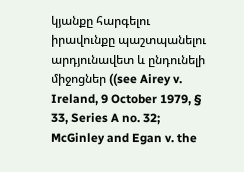կյանքը հարգելու իրավունքը պաշտպանելու արդյունավետ և ընդունելի միջոցներ ((see Airey v. Ireland, 9 October 1979, § 33, Series A no. 32; McGinley and Egan v. the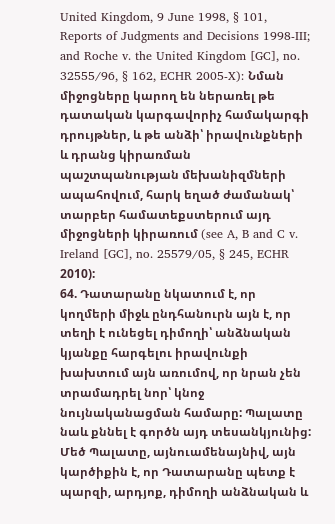United Kingdom, 9 June 1998, § 101, Reports of Judgments and Decisions 1998‑III; and Roche v. the United Kingdom [GC], no. 32555/96, § 162, ECHR 2005‑X): Նման միջոցները կարող են ներառել թե դատական կարգավորիչ համակարգի դրույթներ, և թե անձի՝ իրավունքների և դրանց կիրառման պաշտպանության մեխանիզմների ապահովում, հարկ եղած ժամանակ՝ տարբեր համատեքստերում այդ միջոցների կիրառում (see A, B and C v. Ireland [GC], no. 25579/05, § 245, ECHR 2010):
64. Դատարանը նկատում է, որ կողմերի միջև ընդհանուրն այն է, որ տեղի է ունեցել դիմողի՝ անձնական կյանքը հարգելու իրավունքի խախտում այն առումով, որ նրան չեն տրամադրել նոր՝ կնոջ նույնականացման համարը: Պալատը նաև քննել է գործն այդ տեսանկյունից: Մեծ Պալատը, այնուամենայնիվ, այն կարծիքին է, որ Դատարանը պետք է պարզի, արդյոք, դիմողի անձնական և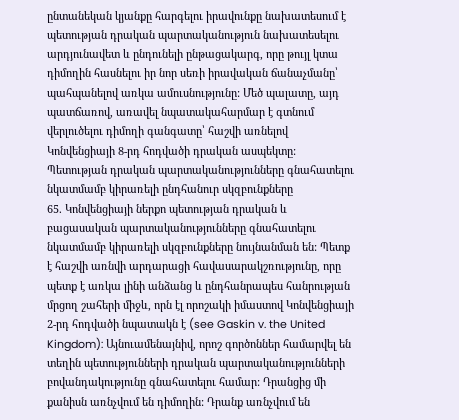ընտանեկան կյանքը հարգելու իրավունքը նախատեսում է պետության դրական պարտականություն նախատեսելու արդյունավետ և ընդունելի ընթացակարգ, որը թույլ կտա դիմողին հասնելու իր նոր սեռի իրավական ճանաչմանը՝ պահպանելով առկա ամուսնությունը: Մեծ պալատը, այդ պատճառով, առավել նպատակահարմար է գտնում վերլուծելու դիմողի գանգատը՝ հաշվի առնելով Կոնվենցիայի 8-րդ հոդվածի դրական ասպեկտը:
Պետության դրական պարտականությունները գնահատելու նկատմամբ կիրառելի ընդհանուր սկզբունքները
65. Կոնվենցիայի ներքո պետության դրական և բացասական պարտականությունները գնահատելու նկատմամբ կիրառելի սկզբունքները նույնանման են: Պետք է հաշվի առնվի արդարացի հավասարակշռությունը, որը պետք է առկա լինի անձանց և ընդհանրապես հանրության մրցող շահերի միջև, որն էլ որոշակի իմաստով Կոնվենցիայի 2-րդ հոդվածի նպատակն է (see Gaskin v. the United Kingdom): Այնուամենայնիվ, որոշ գործոններ համարվել են տեղին պետությունների դրական պարտականությունների բովանդակությունը գնահատելու համար: Դրանցից մի քանիսն առնչվում են դիմողին: Դրանք առնչվում են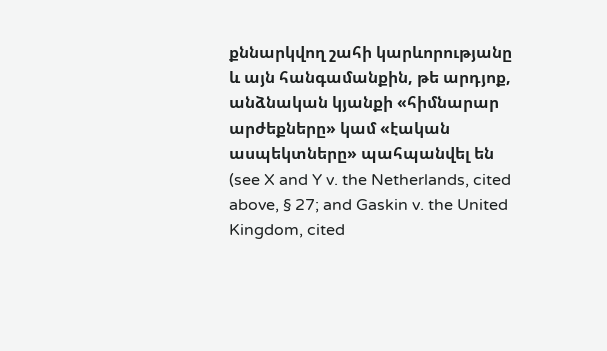քննարկվող շահի կարևորությանը և այն հանգամանքին, թե արդյոք, անձնական կյանքի «հիմնարար արժեքները» կամ «էական ասպեկտները» պահպանվել են (see X and Y v. the Netherlands, cited above, § 27; and Gaskin v. the United Kingdom, cited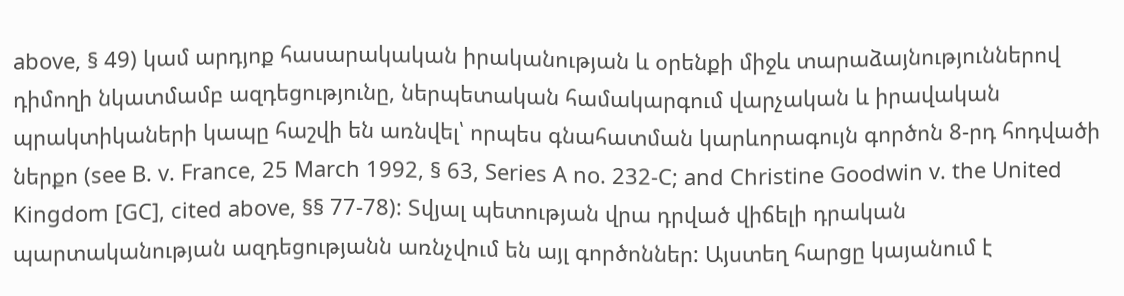above, § 49) կամ արդյոք հասարակական իրականության և օրենքի միջև տարաձայնություններով դիմողի նկատմամբ ազդեցությունը, ներպետական համակարգում վարչական և իրավական պրակտիկաների կապը հաշվի են առնվել՝ որպես գնահատման կարևորագույն գործոն 8-րդ հոդվածի ներքո (see B. v. France, 25 March 1992, § 63, Series A no. 232‑C; and Christine Goodwin v. the United Kingdom [GC], cited above, §§ 77-78): Տվյալ պետության վրա դրված վիճելի դրական պարտականության ազդեցությանն առնչվում են այլ գործոններ: Այստեղ հարցը կայանում է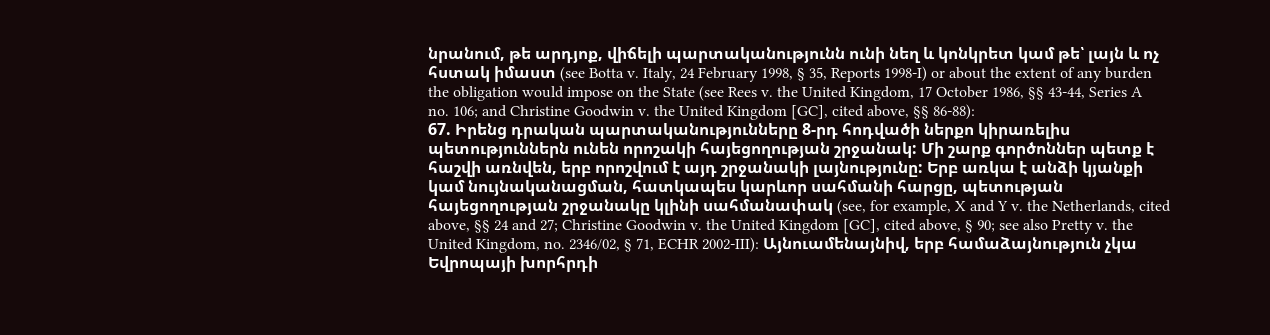նրանում, թե արդյոք, վիճելի պարտականությունն ունի նեղ և կոնկրետ կամ թե՝ լայն և ոչ հստակ իմաստ (see Botta v. Italy, 24 February 1998, § 35, Reports 1998‑I) or about the extent of any burden the obligation would impose on the State (see Rees v. the United Kingdom, 17 October 1986, §§ 43-44, Series A no. 106; and Christine Goodwin v. the United Kingdom [GC], cited above, §§ 86-88):
67. Իրենց դրական պարտականությունները 8-րդ հոդվածի ներքո կիրառելիս պետություններն ունեն որոշակի հայեցողության շրջանակ: Մի շարք գործոններ պետք է հաշվի առնվեն, երբ որոշվում է այդ շրջանակի լայնությունը: Երբ առկա է անձի կյանքի կամ նույնականացման, հատկապես կարևոր սահմանի հարցը, պետության հայեցողության շրջանակը կլինի սահմանափակ (see, for example, X and Y v. the Netherlands, cited above, §§ 24 and 27; Christine Goodwin v. the United Kingdom [GC], cited above, § 90; see also Pretty v. the United Kingdom, no. 2346/02, § 71, ECHR 2002‑III): Այնուամենայնիվ, երբ համաձայնություն չկա Եվրոպայի խորհրդի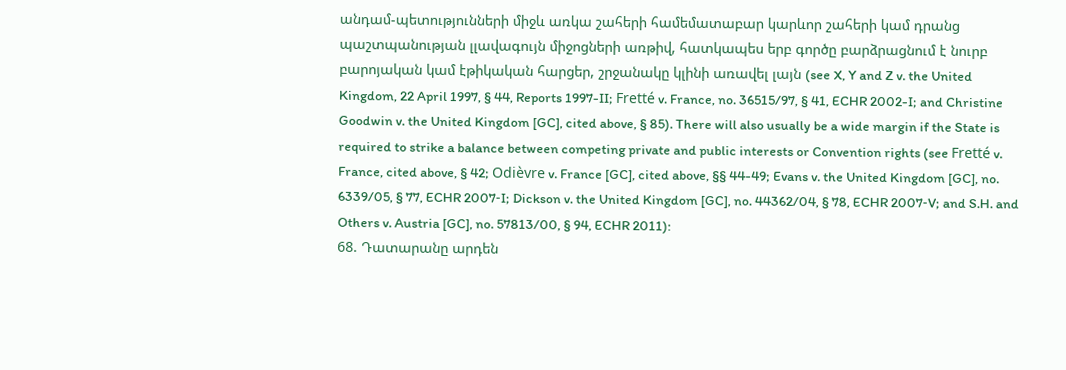անդամ-պետությունների միջև առկա շահերի համեմատաբար կարևոր շահերի կամ դրանց պաշտպանության լլավագույն միջոցների առթիվ, հատկապես երբ գործը բարձրացնում է նուրբ բարոյական կամ էթիկական հարցեր, շրջանակը կլինի առավել լայն (see X, Y and Z v. the United Kingdom, 22 April 1997, § 44, Reports 1997-II; Fretté v. France, no. 36515/97, § 41, ECHR 2002-I; and Christine Goodwin v. the United Kingdom [GC], cited above, § 85). There will also usually be a wide margin if the State is required to strike a balance between competing private and public interests or Convention rights (see Fretté v. France, cited above, § 42; Odièvre v. France [GC], cited above, §§ 44-49; Evans v. the United Kingdom [GC], no. 6339/05, § 77, ECHR 2007‑I; Dickson v. the United Kingdom [GC], no. 44362/04, § 78, ECHR 2007‑V; and S.H. and Others v. Austria [GC], no. 57813/00, § 94, ECHR 2011):
68. Դատարանը արդեն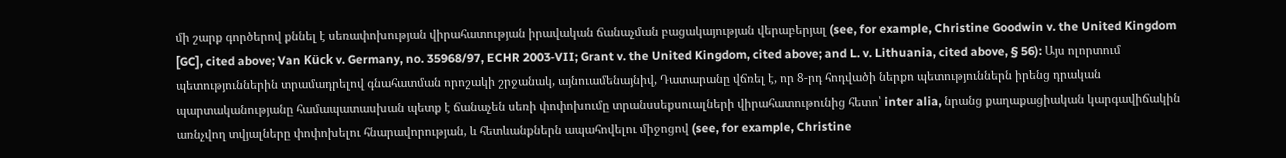մի շարք գործերով քննել է սեռափոխության վիրահատության իրավական ճանաչման բացակայության վերաբերյալ (see, for example, Christine Goodwin v. the United Kingdom [GC], cited above; Van Kück v. Germany, no. 35968/97, ECHR 2003‑VII; Grant v. the United Kingdom, cited above; and L. v. Lithuania, cited above, § 56): Այս ոլորտում պետություններին տրամադրելով գնահատման որոշակի շրջանակ, այնուամենայնիվ, Դատարանը վճռել է, որ 8-րդ հոդվածի ներքո պետություններն իրենց դրական պարտականությանը համապատասխան պետք է ճանաչեն սեռի փոփոխումը տրանսսեքսուալների վիրահատութունից հետո՝ inter alia, նրանց քաղաքացիական կարգավիճակին առնչվող տվյալները փոփոխելու հնարավորության, և հետևանքներն ապահովելու միջոցով (see, for example, Christine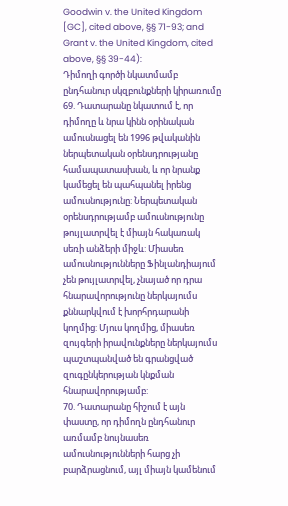Goodwin v. the United Kingdom [GC], cited above, §§ 71-93; and Grant v. the United Kingdom, cited above, §§ 39-44):
Դիմողի գործի նկատմամբ ընդհանուր սկզբունքների կիրառումը
69. Դատարանը նկատում է, որ դիմողը և նրա կինն օրինական ամուսնացել են 1996 թվականին ներպետական օրենսդրությանը համապատասխան, և որ նրանք կամեցել են պահպանել իրենց ամուսնությունը: Ներպետական օրենսդրությամբ ամուսնությունը թույլատրվել է միայն հակառակ սեռի անձերի միջև: Միասեռ ամուսնությունները Ֆինլանդիայում չեն թույլատրվել, չնայած որ դրա հնարավորությունը ներկայումս քննարկվում է խորհրդարանի կողմից: Մյուս կողմից, միասեռ զույգերի իրավունքները ներկայումս պաշտպանված են գրանցված զուգընկերության կնքման հնարավորությամբ:
70. Դատարանը հիշում է այն փաստը, որ դիմողն ընդհանուր առմամբ նույնասեռ ամուսնությունների հարց չի բարձրացնում, այլ միայն կամենում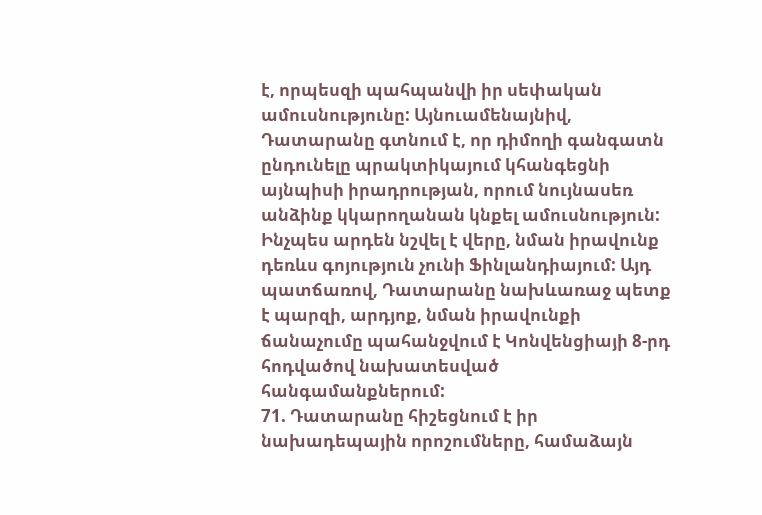է, որպեսզի պահպանվի իր սեփական ամուսնությունը: Այնուամենայնիվ, Դատարանը գտնում է, որ դիմողի գանգատն ընդունելը պրակտիկայում կհանգեցնի այնպիսի իրադրության, որում նույնասեռ անձինք կկարողանան կնքել ամուսնություն: Ինչպես արդեն նշվել է վերը, նման իրավունք դեռևս գոյություն չունի Ֆինլանդիայում: Այդ պատճառով, Դատարանը նախևառաջ պետք է պարզի, արդյոք, նման իրավունքի ճանաչումը պահանջվում է Կոնվենցիայի 8-րդ հոդվածով նախատեսված հանգամանքներում:
71. Դատարանը հիշեցնում է իր նախադեպային որոշումները, համաձայն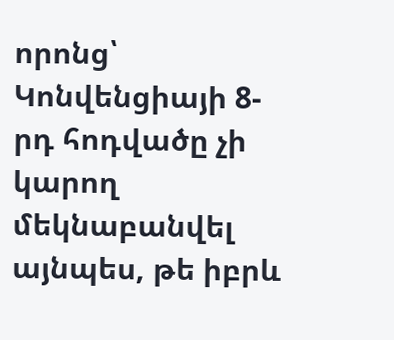որոնց՝ Կոնվենցիայի 8-րդ հոդվածը չի կարող մեկնաբանվել այնպես, թե իբրև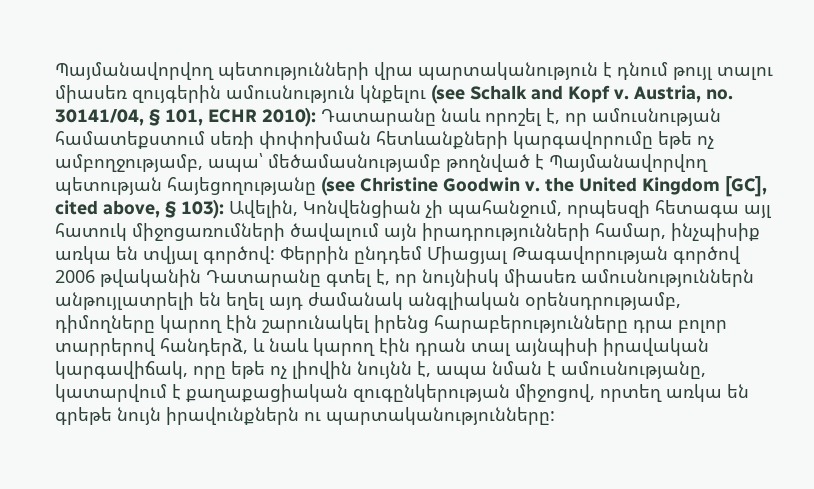Պայմանավորվող պետությունների վրա պարտականություն է դնում թույլ տալու միասեռ զույգերին ամուսնություն կնքելու (see Schalk and Kopf v. Austria, no. 30141/04, § 101, ECHR 2010): Դատարանը նաև որոշել է, որ ամուսնության համատեքստում սեռի փոփոխման հետևանքների կարգավորումը եթե ոչ ամբողջությամբ, ապա՝ մեծամասնությամբ թողնված է Պայմանավորվող պետության հայեցողությանը (see Christine Goodwin v. the United Kingdom [GC], cited above, § 103): Ավելին, Կոնվենցիան չի պահանջում, որպեսզի հետագա այլ հատուկ միջոցառումների ծավալում այն իրադրությունների համար, ինչպիսիք առկա են տվյալ գործով: Փերրին ընդդեմ Միացյալ Թագավորության գործով 2006 թվականին Դատարանը գտել է, որ նույնիսկ միասեռ ամուսնություններն անթույլատրելի են եղել այդ ժամանակ անգլիական օրենսդրությամբ, դիմողները կարող էին շարունակել իրենց հարաբերությունները դրա բոլոր տարրերով հանդերձ, և նաև կարող էին դրան տալ այնպիսի իրավական կարգավիճակ, որը եթե ոչ լիովին նույնն է, ապա նման է ամուսնությանը, կատարվում է քաղաքացիական զուգընկերության միջոցով, որտեղ առկա են գրեթե նույն իրավունքներն ու պարտականությունները: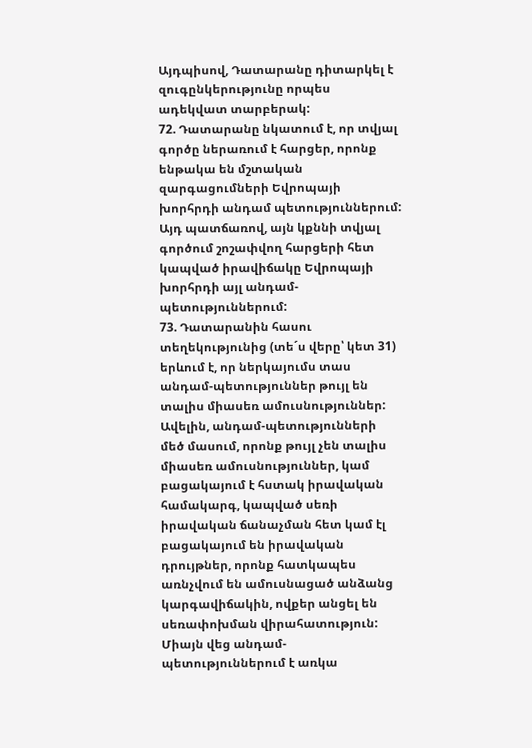Այդպիսով, Դատարանը դիտարկել է զուգընկերությունը որպես ադեկվատ տարբերակ:
72. Դատարանը նկատում է, որ տվյալ գործը ներառում է հարցեր, որոնք ենթակա են մշտական զարգացումների Եվրոպայի խորհրդի անդամ պետություններում: Այդ պատճառով, այն կքննի տվյալ գործում շոշափվող հարցերի հետ կապված իրավիճակը Եվրոպայի խորհրդի այլ անդամ-պետություններում:
73. Դատարանին հասու տեղեկությունից (տե´ս վերը՝ կետ 31) երևում է, որ ներկայումս տաս անդամ-պետություններ թույլ են տալիս միասեռ ամուսնություններ: Ավելին, անդամ-պետությունների մեծ մասում, որոնք թույլ չեն տալիս միասեռ ամուսնություններ, կամ բացակայում է հստակ իրավական համակարգ, կապված սեռի իրավական ճանաչման հետ կամ էլ բացակայում են իրավական դրույթներ, որոնք հատկապես առնչվում են ամուսնացած անձանց կարգավիճակին, ովքեր անցել են սեռափոխման վիրահատություն: Միայն վեց անդամ-պետություններում է առկա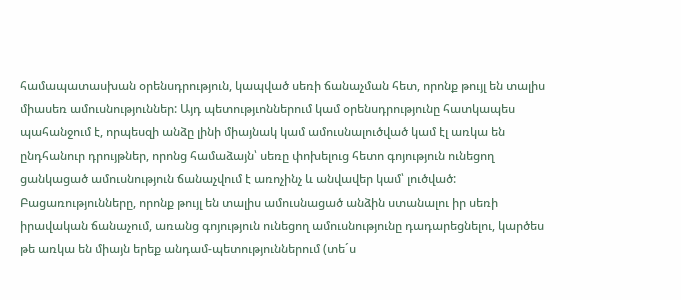համապատասխան օրենսդրություն, կապված սեռի ճանաչման հետ, որոնք թույլ են տալիս միասեռ ամուսնություններ: Այդ պետությւոններում կամ օրենսդրությունը հատկապես պահանջում է, որպեսզի անձը լինի միայնակ կամ ամուսնալուծված կամ էլ առկա են ընդհանուր դրույթներ, որոնց համաձայն՝ սեռը փոխելուց հետո գոյություն ունեցող ցանկացած ամուսնություն ճանաչվում է առոչինչ և անվավեր կամ՝ լուծված: Բացառությունները, որոնք թույլ են տալիս ամուսնացած անձին ստանալու իր սեռի իրավական ճանաչում, առանց գոյություն ունեցող ամուսնությունը դադարեցնելու, կարծես թե առկա են միայն երեք անդամ-պետություններում (տե´ս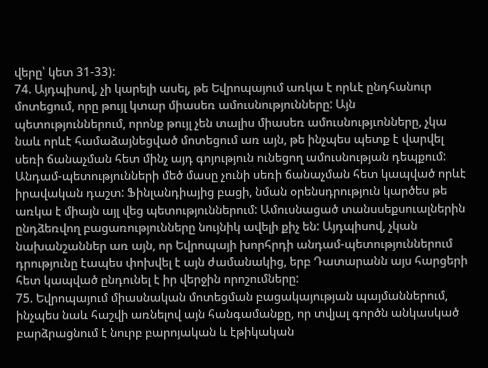վերը՝ կետ 31-33):
74. Այդպիսով, չի կարելի ասել, թե Եվրոպայում առկա է որևէ ընդհանուր մոտեցում, որը թույլ կտար միասեռ ամուսնությունները: Այն պետություններում, որոնք թույլ չեն տալիս միասեռ ամուսնությւոնները, չկա նաև որևէ համաձայնեցված մոտեցում առ այն, թե ինչպես պետք է վարվել սեռի ճանաչման հետ մինչ այդ գոյություն ունեցող ամուսնության դեպքում: Անդամ-պետությունների մեծ մասը չունի սեռի ճանաչման հետ կապված որևէ իրավական դաշտ: Ֆինլանդիայից բացի, նման օրենսդրություն կարծես թե առկա է միայն այլ վեց պետություններում: Ամուսնացած տանսսեքսուալներին ընդձեռվող բացառությունները նույնիկ ավելի քիչ են: Այդպիսով, չկան նախանշաններ առ այն, որ Եվրոպայի խորհրդի անդամ-պետություններում դրությունը էապես փոխվել է այն ժամանակից, երբ Դատարանն այս հարցերի հետ կապված ընդունել է իր վերջին որոշումները:
75. Եվրոպայում միասնական մոտեցման բացակայության պայմաններում, ինչպես նաև հաշվի առնելով այն հանգամանքը, որ տվյալ գործն անկասկած բարձրացնում է նուրբ բարոյական և էթիկական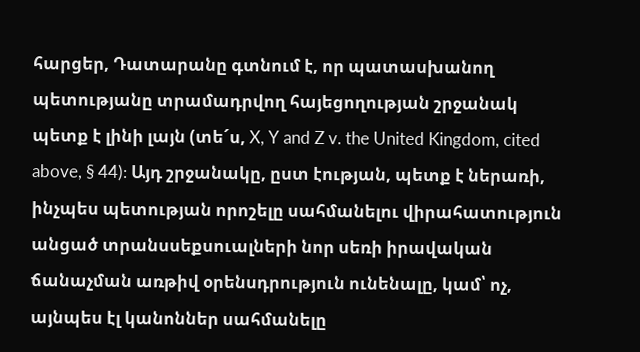հարցեր, Դատարանը գտնում է, որ պատասխանող պետությանը տրամադրվող հայեցողության շրջանակ պետք է լինի լայն (տե´ս, X, Y and Z v. the United Kingdom, cited above, § 44): Այդ շրջանակը, ըստ էության, պետք է ներառի, ինչպես պետության որոշելը սահմանելու վիրահատություն անցած տրանսսեքսուալների նոր սեռի իրավական ճանաչման առթիվ օրենսդրություն ունենալը, կամ՝ ոչ, այնպես էլ կանոններ սահմանելը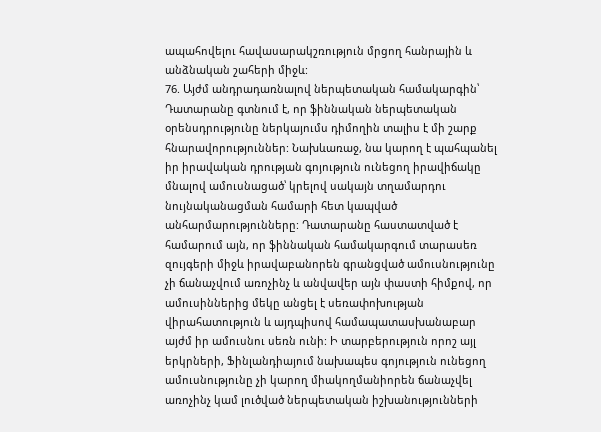ապահովելու հավասարակշռություն մրցող հանրային և անձնական շահերի միջև:
76. Այժմ անդրադառնալով ներպետական համակարգին՝ Դատարանը գտնում է, որ ֆիննական ներպետական օրենսդրությունը ներկայումս դիմողին տալիս է մի շարք հնարավորություններ: Նախևառաջ, նա կարող է պահպանել իր իրավական դրության գոյություն ունեցող իրավիճակը մնալով ամուսնացած՝ կրելով սակայն տղամարդու նույնականացման համարի հետ կապված անհարմարությունները: Դատարանը հաստատված է համարում այն, որ ֆիննական համակարգում տարասեռ զույգերի միջև իրավաբանորեն գրանցված ամուսնությունը չի ճանաչվում առոչինչ և անվավեր այն փաստի հիմքով, որ ամուսիններից մեկը անցել է սեռափոխության վիրահատություն և այդպիսով համապատասխանաբար այժմ իր ամուսնու սեռն ունի: Ի տարբերություն որոշ այլ երկրների, Ֆինլանդիայում նախապես գոյություն ունեցող ամուսնությունը չի կարող միակողմանիորեն ճանաչվել առոչինչ կամ լուծված ներպետական իշխանությունների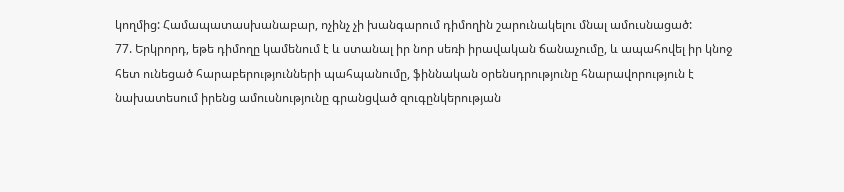կողմից: Համապատասխանաբար, ոչինչ չի խանգարում դիմողին շարունակելու մնալ ամուսնացած:
77. Երկրորդ, եթե դիմողը կամենում է և ստանալ իր նոր սեռի իրավական ճանաչումը, և ապահովել իր կնոջ հետ ունեցած հարաբերությունների պահպանումը, ֆիննական օրենսդրությունը հնարավորություն է նախատեսում իրենց ամուսնությունը գրանցված զուգընկերության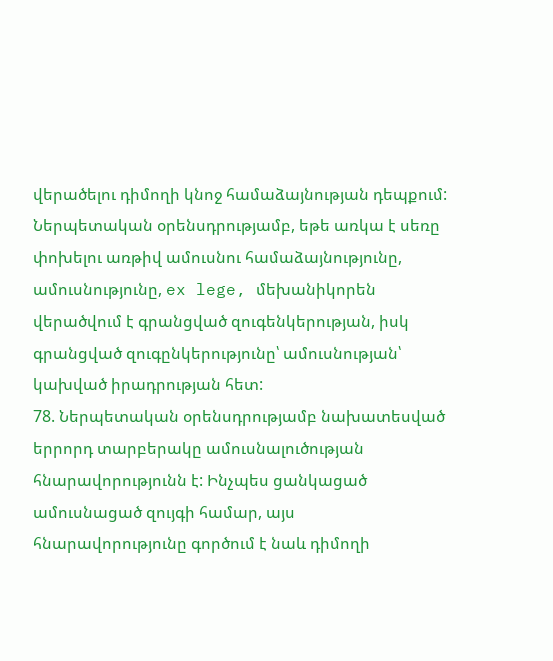վերածելու դիմողի կնոջ համաձայնության դեպքում: Ներպետական օրենսդրությամբ, եթե առկա է սեռը փոխելու առթիվ ամուսնու համաձայնությունը, ամուսնությունը, ex lege, մեխանիկորեն վերածվում է գրանցված զուգենկերության, իսկ գրանցված զուգընկերությունը՝ ամուսնության՝ կախված իրադրության հետ:
78. Ներպետական օրենսդրությամբ նախատեսված երրորդ տարբերակը ամուսնալուծության հնարավորությունն է: Ինչպես ցանկացած ամուսնացած զույգի համար, այս հնարավորությունը գործում է նաև դիմողի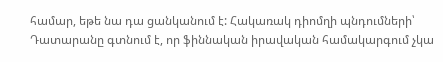համար, եթե նա դա ցանկանում է: Հակառակ դիոմղի պնդումների՝ Դատարանը գտնում է, որ ֆիննական իրավական համակարգում չկա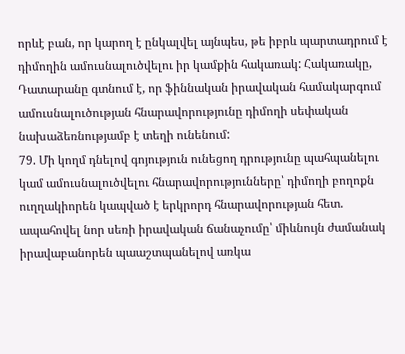որևէ բան, որ կարող է ընկալվել այնպես, թե իբրև պարտադրում է դիմողին ամուսնալուծվելու իր կամքին հակառակ: Հակառակը, Դատարանը գտնում է, որ ֆիննական իրավական համակարգում ամուսնալուծության հնարավորությունը դիմողի սեփական նախաձեռնությամբ է տեղի ունենում:
79. Մի կողմ դնելով գոյություն ունեցող դրությունը պահպանելու կամ ամուսնալուծվելու հնարավորությունները՝ դիմողի բողոքն ուղղակիորեն կապված է երկրորդ հնարավորության հետ. ապահովել նոր սեռի իրավական ճանաչումը՝ միևնույն ժամանակ իրավաբանորեն պաաշտպանելով առկա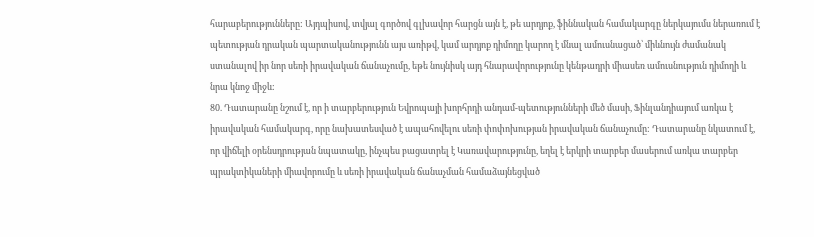հարաբերությունները: Այդպիսով, տվյալ գործով գլխավոր հարցն այն է, թե արդյոք, ֆիննական համակարգը ներկայումս ներառում է պետության դրական պարտականությունն այս առիթվ, կամ արդյոք դիմողը կարող է մնալ ամուսնացած՝ միևնույն ժամանակ ստանալով իր նոր սեռի իրավական ճանաչումը, եթե նույնիսկ այդ հնարավորությունը կենթադրի միասեռ ամուսնություն դիմողի և նրա կնոջ միջև:
80. Դատարանը նշում է, որ ի տարբերություն Եվրոպայի խորհրդի անդամ-պետությունների մեծ մասի, Ֆինլանդիայում առկա է իրավական համակարգ, որը նախատեսված է ապահովելու սեռի փոփոխության իրավական ճանաչումը: Դատարանը նկատում է, որ վիճելի օրենսդրության նպատակը, ինչպես բացատրել է Կառավարությունը, եղել է երկրի տարբեր մասերում առկա տարբեր պրակտիկաների միավորումը և սեռի իրավական ճանաչման համաձայնեցված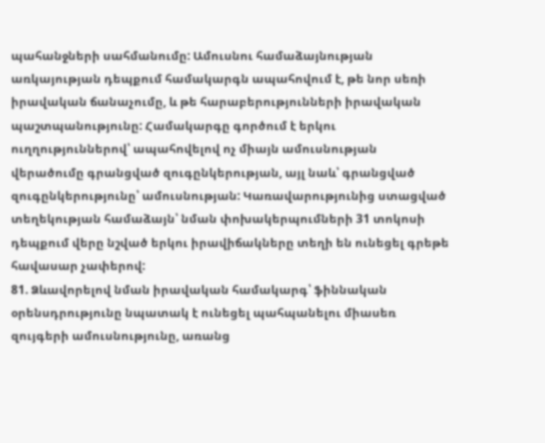պահանջների սահմանումը: Ամուսնու համաձայնության առկայության դեպքում համակարգն ապահովում է, թե նոր սեռի իրավական ճանաչումը, և թե հարաբերությունների իրավական պաշտպանությունը: Համակարգը գործում է երկու ուղղություններով՝ ապահովելով ոչ միայն ամուսնության վերածումը գրանցված զուգընկերության, այլ նաև՝ գրանցված զուգընկերությունը՝ ամուսնության: Կառավարությունից ստացված տեղեկության համաձայն՝ նման փոխակերպումների 31 տոկոսի դեպքում վերը նշված երկու իրավիճակները տեղի են ունեցել գրեթե հավասար չափերով:
81. Ձևավորելով նման իրավական համակարգ՝ ֆիննական օրենսդրությունը նպատակ է ունեցել պահպանելու միասեռ զույգերի ամուսնությունը, առանց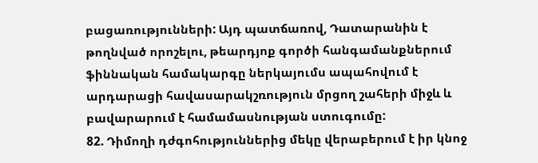բացառությունների: Այդ պատճառով, Դատարանին է թողնված որոշելու, թեարդյոք գործի հանգամանքներում ֆիննական համակարգը ներկայումս ապահովում է արդարացի հավասարակշռություն մրցող շահերի միջև և բավարարում է համամասնության ստուգումը:
82. Դիմողի դժգոհություններից մեկը վերաբերում է իր կնոջ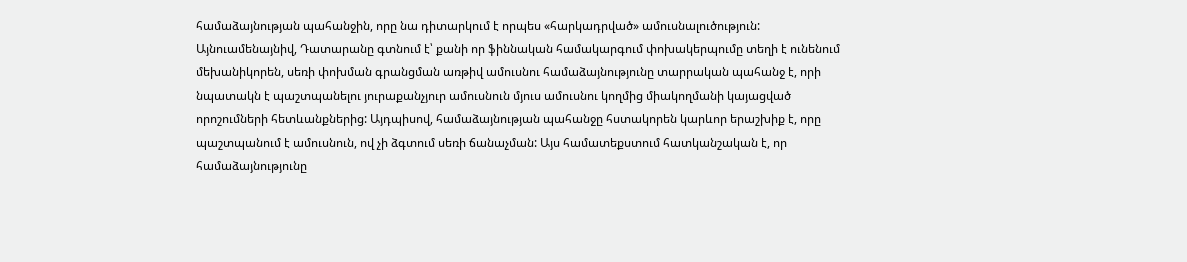համաձայնության պահանջին, որը նա դիտարկում է որպես «հարկադրված» ամուսնալուծություն: Այնուամենայնիվ, Դատարանը գտնում է՝ քանի որ ֆիննական համակարգում փոխակերպումը տեղի է ունենում մեխանիկորեն, սեռի փոխման գրանցման առթիվ ամուսնու համաձայնությունը տարրական պահանջ է, որի նպատակն է պաշտպանելու յուրաքանչյուր ամուսնուն մյուս ամուսնու կողմից միակողմանի կայացված որոշումների հետևանքներից: Այդպիսով, համաձայնության պահանջը հստակորեն կարևոր երաշխիք է, որը պաշտպանում է ամուսնուն, ով չի ձգտում սեռի ճանաչման: Այս համատեքստում հատկանշական է, որ համաձայնությունը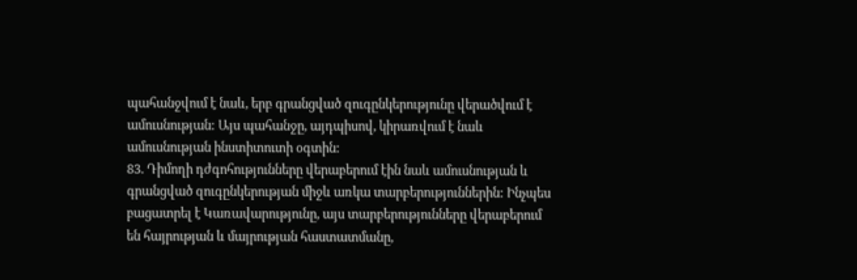պահանջվում է նաև, երբ գրանցված զուգընկերությունը վերածվում է ամուսնության: Այս պահանջը, այդպիսով, կիրառվում է նաև ամուսնության ինստիտուտի օգտին:
83. Դիմողի դժգոհությունները վերաբերում էին նաև ամուսնության և գրանցված զուգընկերության միջև առկա տարբերություններին: Ինչպես բացատրել է Կառավարությունը, այս տարբերությունները վերաբերում են հայրության և մայրության հաստատմանը,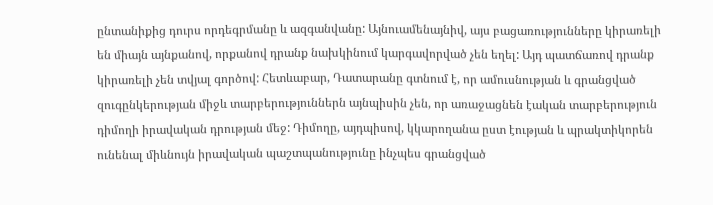ընտանիքից դուրս որդեգրմանը և ազգանվանը: Այնուամենայնիվ, այս բացառությունները կիրառելի են միայն այնքանով, որքանով դրանք նախկինում կարգավորված չեն եղել: Այդ պատճառով դրանք կիրառելի չեն տվյալ գործով: Հետևաբար, Դատարանը գտնում է, որ ամուսնության և գրանցված զուգընկերության միջև տարբերություններն այնպիսին չեն, որ առաջացնեն էական տարբերություն դիմողի իրավական դրության մեջ: Դիմողը, այդպիսով, կկարողանա ըստ էության և պրակտիկորեն ունենալ միևնույն իրավական պաշտպանությունը ինչպես գրանցված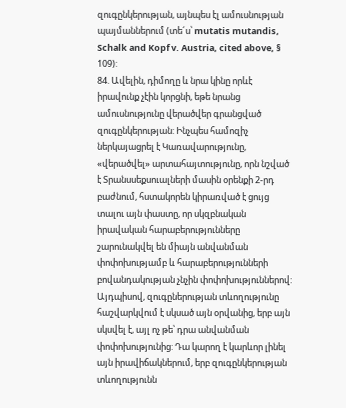զուգընկերության, այնպես էլ ամուսնության պայմաններում (տե´ս՝ mutatis mutandis, Schalk and Kopf v. Austria, cited above, § 109):
84. Ավելին, դիմողը և նրա կինը որևէ իրավունք չէին կորցնի, եթե նրանց ամուսնությունը վերածվեր գրանցված զուգընկերության: Ինչպես համոզիչ ներկայացրել է Կառավարությունը, «վերածվել» արտահայտությունը, որն նշված է Տրանսսեքսուալների մասին օրենքի 2-րդ բաժնում, հստակորեն կիրառված է ցույց տալու այն փաստը, որ սկզբնական իրավական հարաբերությունները շարունակվել են միայն անվանման փոփոխությամբ և հարաբերությունների բովանդակության չնչին փոփոխություններով: Այդպիսով, զուգըներության տևողությունը հաշվարկվում է սկսած այն օրվանից, երբ այն սկսվել է, այլ ոչ թե՝ դրա անվանման փոփոխությունից: Դա կարող է կարևոր լինել այն իրավիճակներում, երբ զուգընկերության տևողությունն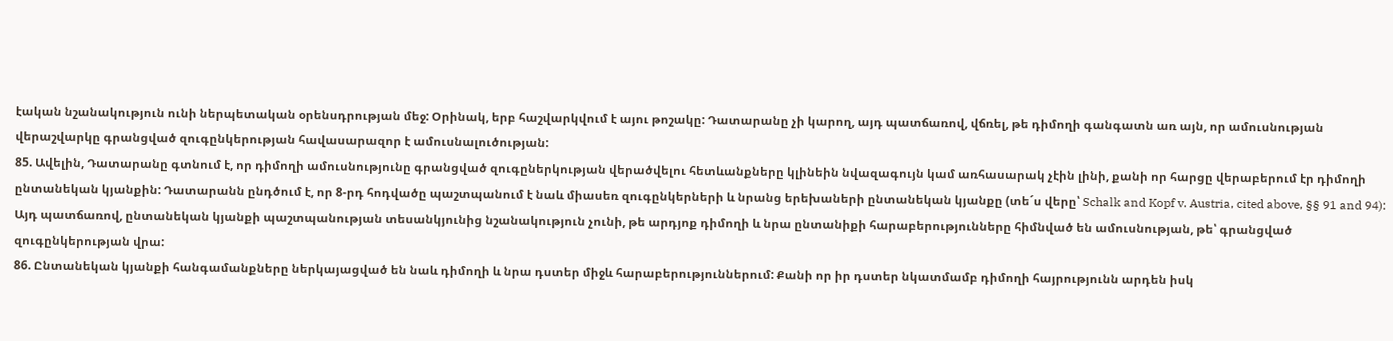էական նշանակություն ունի ներպետական օրենսդրության մեջ: Օրինակ, երբ հաշվարկվում է այու թոշակը: Դատարանը չի կարող, այդ պատճառով, վճռել, թե դիմողի գանգատն առ այն, որ ամուսնության վերաշվարկը գրանցված զուգընկերության հավասարազոր է ամուսնալուծության:
85. Ավելին, Դատարանը գտնում է, որ դիմողի ամուսնությունը գրանցված զուգըներկության վերածվելու հետևանքները կլինեին նվազագույն կամ առհասարակ չէին լինի, քանի որ հարցը վերաբերում էր դիմողի ընտանեկան կյանքին: Դատարանն ընդծում է, որ 8-րդ հոդվածը պաշտպանում է նաև միասեռ զուգընկերների և նրանց երեխաների ընտանեկան կյանքը (տե´ս վերը՝ Schalk and Kopf v. Austria, cited above, §§ 91 and 94): Այդ պատճառով, ընտանեկան կյանքի պաշտպանության տեսանկյունից նշանակություն չունի, թե արդյոք դիմողի և նրա ընտանիքի հարաբերությունները հիմնված են ամուսնության, թե՝ գրանցված զուգընկերության վրա:
86. Ընտանեկան կյանքի հանգամանքները ներկայացված են նաև դիմողի և նրա դստեր միջև հարաբերություններում: Քանի որ իր դստեր նկատմամբ դիմողի հայրությունն արդեն իսկ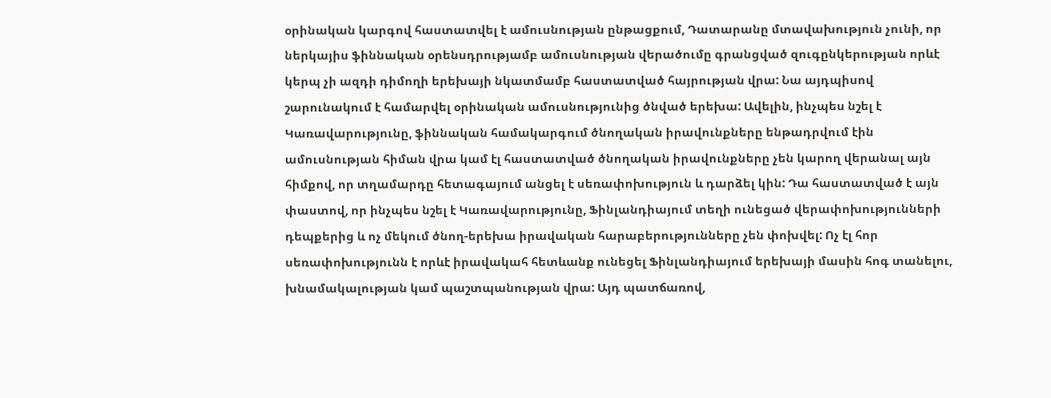օրինական կարգով հաստատվել է ամուսնության ընթացքում, Դատարանը մտավախություն չունի, որ ներկայիս ֆիննական օրենսդրությամբ ամուսնության վերածումը գրանցված զուգընկերության որևէ կերպ չի ազդի դիմողի երեխայի նկատմամբ հաստատված հայրության վրա: Նա այդպիսով շարունակում է համարվել օրինական ամուսնությունից ծնված երեխա: Ավելին, ինչպես նշել է Կառավարությունը, ֆիննական համակարգում ծնողական իրավունքները ենթադրվում էին ամուսնության հիման վրա կամ էլ հաստատված ծնողական իրավունքները չեն կարող վերանալ այն հիմքով, որ տղամարդը հետագայում անցել է սեռափոխություն և դարձել կին: Դա հաստատված է այն փաստով, որ ինչպես նշել է Կառավարությունը, Ֆինլանդիայում տեղի ունեցած վերափոխությունների դեպքերից և ոչ մեկում ծնող-երեխա իրավական հարաբերությունները չեն փոխվել: Ոչ էլ հոր սեռափոխությունն է որևէ իրավակահ հետևանք ունեցել Ֆինլանդիայում երեխայի մասին հոգ տանելու, խնամակալության կամ պաշտպանության վրա: Այդ պատճառով,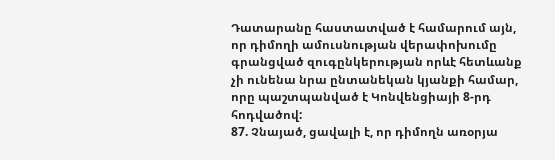Դատարանը հաստատված է համարում այն, որ դիմողի ամուսնության վերափոխումը գրանցված զուգընկերության որևէ հետևանք չի ունենա նրա ընտանեկան կյանքի համար, որը պաշտպանված է Կոնվենցիայի 8-րդ հոդվածով:
87. Չնայած, ցավալի է, որ դիմողն առօրյա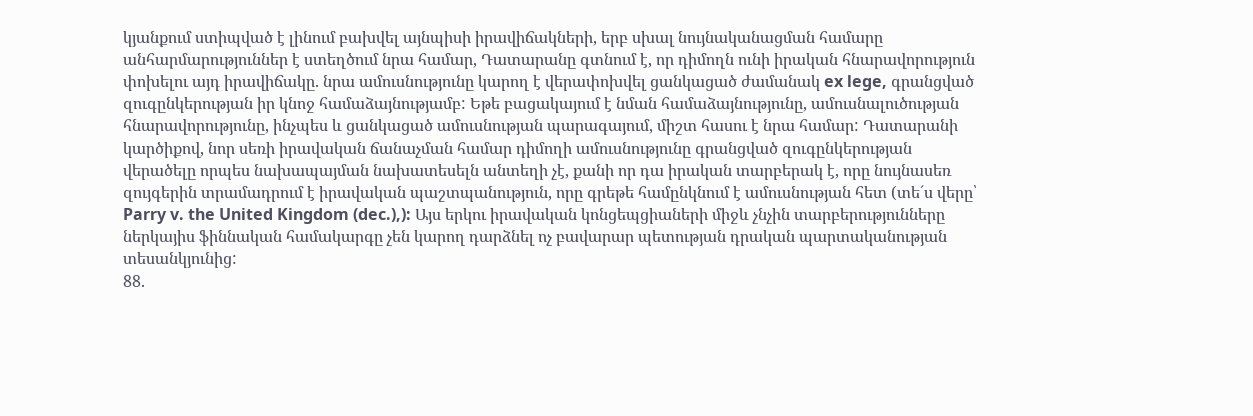կյանքում ստիպված է լինում բախվել այնպիսի իրավիճակների, երբ սխալ նույնականացման համարը անհարմարություններ է ստեղծում նրա համար, Դատարանը գտնում է, որ դիմողն ունի իրական հնարավորություն փոխելու այդ իրավիճակը. նրա ամուսնությունը կարող է վերափոխվել ցանկացած ժամանակ ex lege, գրանցված զուգընկերության իր կնոջ համաձայնությամբ: Եթե բացակայում է նման համաձայնությունը, ամուսնալուծության հնարավորությունը, ինչպես և ցանկացած ամուսնության պարագայում, միշտ հասու է նրա համար: Դատարանի կարծիքով, նոր սեռի իրավական ճանաչման համար դիմողի ամուսնությունը գրանցված զուգընկերության վերածելը որպես նախապայման նախատեսելն անտեղի չէ, քանի որ դա իրական տարբերակ է, որը նույնասեռ զույգերին տրամադրում է իրավական պաշտպանություն, որը գրեթե համընկնում է ամուսնության հետ (տե´ս վերը՝ Parry v. the United Kingdom (dec.),): Այս երկու իրավական կոնցեպցիաների միջև չնչին տարբերությունները ներկայիս ֆիննական համակարգը չեն կարող դարձնել ոչ բավարար պետության դրական պարտականության տեսանկյունից:
88.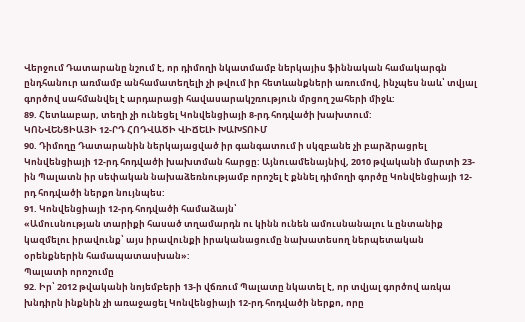Վերջում Դատարանը նշում է, որ դիմողի նկատմամբ ներկայիս ֆիննական համակարգն ընդհանուր առմամբ անհամատեղելի չի թվում իր հետևանքների առումով, ինչպես նաև՝ տվյալ գործով սահմանվել է արդարացի հավասարակշռություն մրցող շահերի միջև:
89. Հետևաբար, տեղի չի ունեցել Կոնվենցիայի 8-րդ հոդվածի խախտում:
ԿՈՆՎԵՆՑԻԱՅԻ 12-ՐԴ ՀՈԴՎԱԾԻ ՎԻՃԵԼԻ ԽԱԽՏՈՒՄ
90. Դիմողը Դատարանին ներկայացված իր գանգատում ի սկզբանե չի բարձրացրել Կոնվենցիայի 12-րդ հոդվածի խախտման հարցը: Այնուամենայնիվ, 2010 թվականի մարտի 23-ին Պալատն իր սեփական նախաձեռնությամբ որոշել է քննել դիմողի գործը Կոնվենցիայի 12-րդ հոդվածի ներքո նույնպես:
91. Կոնվենցիայի 12-րդ հոդվածի համաձայն՝
«Ամուսնության տարիքի հասած տղամարդն ու կինն ունեն ամուսնանալու և ընտանիք կազմելու իրավունք՝ այս իրավունքի իրականացումը նախատեսող ներպետական օրենքներին համապատասխան»:
Պալատի որոշումը
92. Իր՝ 2012 թվականի նոյեմբերի 13-ի վճռում Պալատը նկատել է, որ տվյալ գործով առկա խնդիրն ինքնին չի առաջացել Կոնվենցիայի 12-րդ հոդվածի ներքո, որը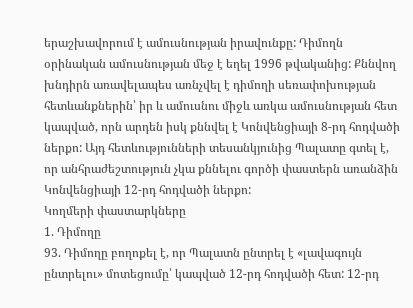երաշխավորում է ամուսնության իրավունքը: Դիմողն օրինական ամուսնության մեջ է եղել 1996 թվականից: Քննվող խնդիրն առավելապես առնչվել է դիմողի սեռափոխության հետևանքներին՝ իր և ամուսնու միջև առկա ամուսնության հետ կապված, որն արդեն իսկ քննվել է Կոնվենցիայի 8-րդ հոդվածի ներքո: Այդ հետևությունների տեսանկյունից Պալատը գտել է, որ անհրաժեշտություն չկա քննելու գործի փաստերն առանձին Կոնվենցիայի 12-րդ հոդվածի ներքո:
Կողմերի փաստարկները
1. Դիմողը
93. Դիմողը բողոքել է, որ Պալատն ընտրել է «լավագույն ընտրելու» մոտեցումը՝ կապված 12-րդ հոդվածի հետ: 12-րդ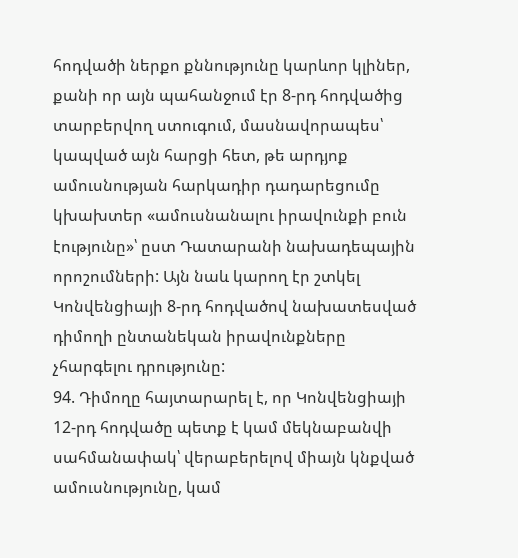հոդվածի ներքո քննությունը կարևոր կլիներ, քանի որ այն պահանջում էր 8-րդ հոդվածից տարբերվող ստուգում, մասնավորապես՝ կապված այն հարցի հետ, թե արդյոք ամուսնության հարկադիր դադարեցումը կխախտեր «ամուսնանալու իրավունքի բուն էությունը»՝ ըստ Դատարանի նախադեպային որոշումների: Այն նաև կարող էր շտկել Կոնվենցիայի 8-րդ հոդվածով նախատեսված դիմողի ընտանեկան իրավունքները չհարգելու դրությունը:
94. Դիմողը հայտարարել է, որ Կոնվենցիայի 12-րդ հոդվածը պետք է կամ մեկնաբանվի սահմանափակ՝ վերաբերելով միայն կնքված ամուսնությունը, կամ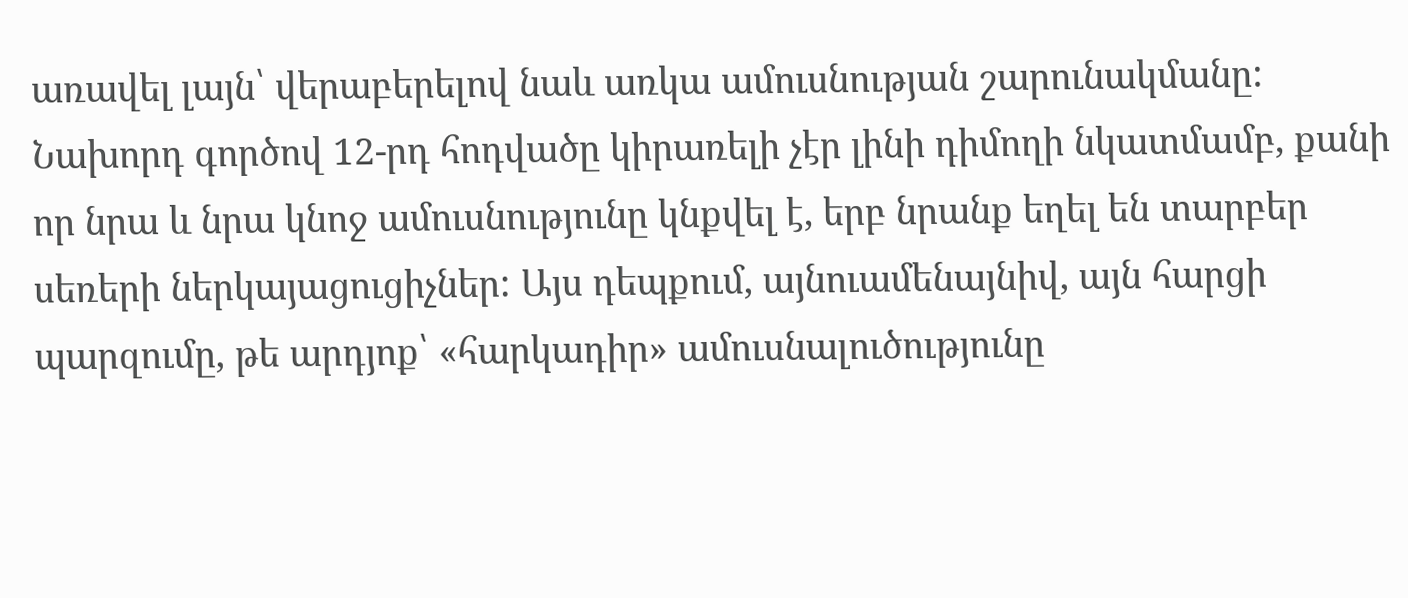առավել լայն՝ վերաբերելով նաև առկա ամուսնության շարունակմանը: Նախորդ գործով 12-րդ հոդվածը կիրառելի չէր լինի դիմողի նկատմամբ, քանի որ նրա և նրա կնոջ ամուսնությունը կնքվել է, երբ նրանք եղել են տարբեր սեռերի ներկայացուցիչներ: Այս դեպքում, այնուամենայնիվ, այն հարցի պարզումը, թե արդյոք՝ «հարկադիր» ամուսնալուծությունը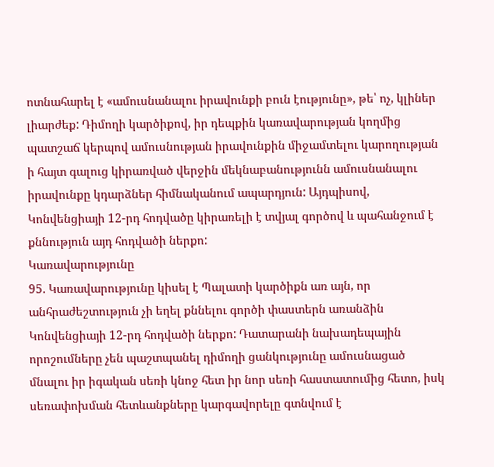ոտնահարել է «ամուսնանալու իրավունքի բուն էությունը», թե՝ ոչ, կլիներ լիարժեք: Դիմողի կարծիքով, իր դեպքին կառավարության կողմից պատշաճ կերպով ամուսնության իրավունքին միջամտելու կարողության ի հայտ գալուց կիրառված վերջին մեկնաբանությունն ամուսնանալու իրավունքը կդարձներ հիմնականում ապարդյուն: Այդպիսով, Կոնվենցիայի 12-րդ հոդվածը կիրառելի է տվյալ գործով և պահանջում է քննություն այդ հոդվածի ներքո:
Կառավարությունը
95. Կառավարությունը կիսել է Պալատի կարծիքն առ այն, որ անհրաժեշտություն չի եղել քննելու գործի փաստերն առանձին Կոնվենցիայի 12-րդ հոդվածի ներքո: Դատարանի նախադեպային որոշումները չեն պաշտպանել դիմողի ցանկությունը ամուսնացած մնալու իր իգական սեռի կնոջ հետ իր նոր սեռի հաստատումից հետո, իսկ սեռափոխման հետևանքները կարգավորելը գտնվում է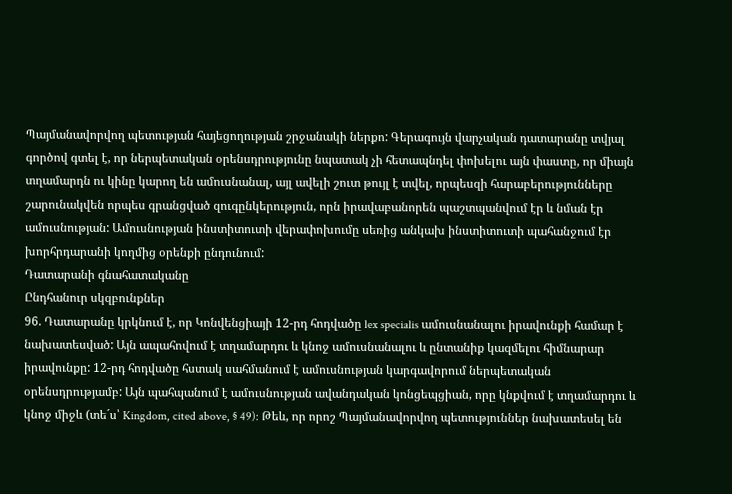Պայմանավորվող պետության հայեցողության շրջանակի ներքո: Գերագույն վարչական դատարանը տվյալ գործով գտել է, որ ներպետական օրենսդրությունը նպատակ չի հետապնդել փոխելու այն փաստը, որ միայն տղամարդն ու կինը կարող են ամուսնանալ, այլ ավելի շուտ թույլ է տվել, որպեսզի հարաբերությունները շարունակվեն որպես գրանցված զուգընկերություն, որն իրավաբանորեն պաշտպանվում էր և նման էր ամուսնության: Ամուսնության ինստիտուտի վերափոխումը սեռից անկախ ինստիտուտի պահանջում էր խորհրդարանի կողմից օրենքի ընդունում:
Դատարանի գնահատականը
Ընդհանուր սկզբունքներ
96. Դատարանը կրկնում է, որ Կոնվենցիայի 12-րդ հոդվածը lex specialis ամուսնանալու իրավունքի համար է նախատեսված: Այն ապահովում է տղամարդու և կնոջ ամուսնանալու և ընտանիք կազմելու հիմնարար իրավունքը: 12-րդ հոդվածը հստակ սահմանում է ամուսնության կարգավորում ներպետական օրենսդրությամբ: Այն պահպանում է ամուսնության ավանդական կոնցեպցիան, որը կնքվում է տղամարդու և կնոջ միջև (տե´ս՝ Kingdom, cited above, § 49): Թեև, որ որոշ Պայմանավորվող պետություններ նախատեսել են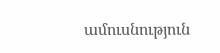ամուսնություն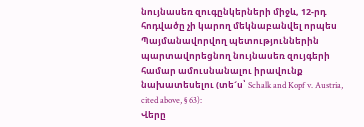նույնասեռ զուգընկերների միջև, 12-րդ հոդվածը չի կարող մեկնաբանվել որպես Պայմանավորվող պետություններին պարտավորեցնող նույնասեռ զույգերի համար ամուսնանալու իրավունք նախատեսելու (տե´ս՝ Schalk and Kopf v. Austria, cited above, § 63):
Վերը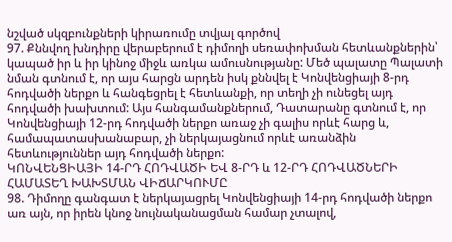նշված սկզբունքների կիրառումը տվյալ գործով
97. Քննվող խնդիրը վերաբերում է դիմողի սեռափոխման հետևանքներին՝ կապած իր և իր կինոջ միջև առկա ամուսնությանը: Մեծ պալատը Պալատի նման գտնում է, որ այս հարցն արդեն իսկ քննվել է Կոնվենցիայի 8-րդ հոդվածի ներքո և հանգեցրել է հետևանքի, որ տեղի չի ունեցել այդ հոդվածի խախտում: Այս հանգամանքներում, Դատարանը գտնում է, որ Կոնվենցիայի 12-րդ հոդվածի ներքո առաջ չի գալիս որևէ հարց և, համապատասխանաբար, չի ներկայացնում որևէ առանձին հետևություններ այդ հոդվածի ներքո:
ԿՈՆՎԵՆՑԻԱՅԻ 14-ՐԴ ՀՈԴՎԱԾԻ ԵՎ 8-ՐԴ և 12-ՐԴ ՀՈԴՎԱԾՆԵՐԻ ՀԱՄԱՏԵՂ ԽԱԽՏՄԱՆ ՎԻՃԱՐԿՈՒՄԸ
98. Դիմողը գանգատ է ներկայացրել Կոնվենցիայի 14-րդ հոդվածի ներքո առ այն, որ իրեն կնոջ նույնականացման համար չտալով,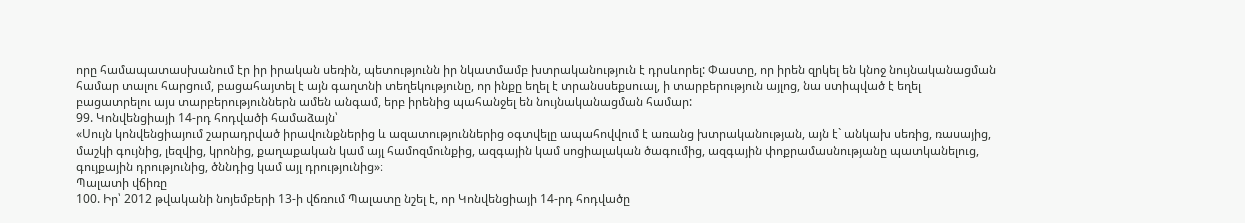որը համապատասխանում էր իր իրական սեռին, պետությունն իր նկատմամբ խտրականություն է դրսևորել: Փաստը, որ իրեն զրկել են կնոջ նույնականացման համար տալու հարցում, բացահայտել է այն գաղտնի տեղեկությունը, որ ինքը եղել է տրանսսեքսուալ, ի տարբերություն այլոց, նա ստիպված է եղել բացատրելու այս տարբերություններն ամեն անգամ, երբ իրենից պահանջել են նույնականացման համար:
99. Կոնվենցիայի 14-րդ հոդվածի համաձայն՝
«Սույն կոնվենցիայում շարադրված իրավունքներից և ազատություններից օգտվելը ապահովվում է առանց խտրականության, այն է` անկախ սեռից, ռասայից, մաշկի գույնից, լեզվից, կրոնից, քաղաքական կամ այլ համոզմունքից, ազգային կամ սոցիալական ծագումից, ազգային փոքրամասնությանը պատկանելուց, գույքային դրությունից, ծննդից կամ այլ դրությունից»։
Պալատի վճիռը
100. Իր՝ 2012 թվականի նոյեմբերի 13-ի վճռում Պալատը նշել է, որ Կոնվենցիայի 14-րդ հոդվածը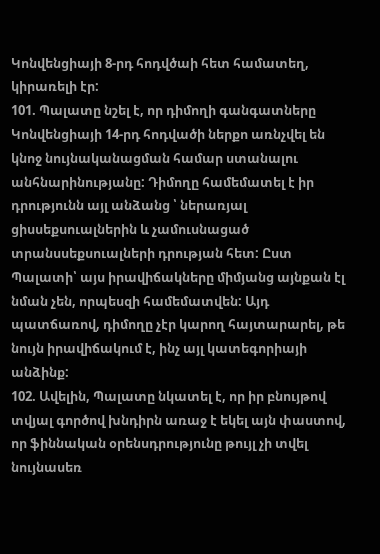Կոնվենցիայի 8-րդ հոդվծաի հետ համատեղ, կիրառելի էր:
101. Պալատը նշել է, որ դիմողի գանգատները Կոնվենցիայի 14-րդ հոդվածի ներքո առնչվել են կնոջ նույնականացման համար ստանալու անհնարինությանը: Դիմողը համեմատել է իր դրությունն այլ անձանց ՝ ներառյալ ցիսսեքսուալներին և չամուսնացած տրանսսեքսուալների դրության հետ: Ըստ Պալատի՝ այս իրավիճակները միմյանց այնքան էլ նման չեն, որպեսզի համեմատվեն: Այդ պատճառով, դիմողը չէր կարող հայտարարել, թե նույն իրավիճակում է, ինչ այլ կատեգորիայի անձինք:
102. Ավելին, Պալատը նկատել է, որ իր բնույթով տվյալ գործով խնդիրն առաջ է եկել այն փաստով, որ ֆիննական օրենսդրությունը թույլ չի տվել նույնասեռ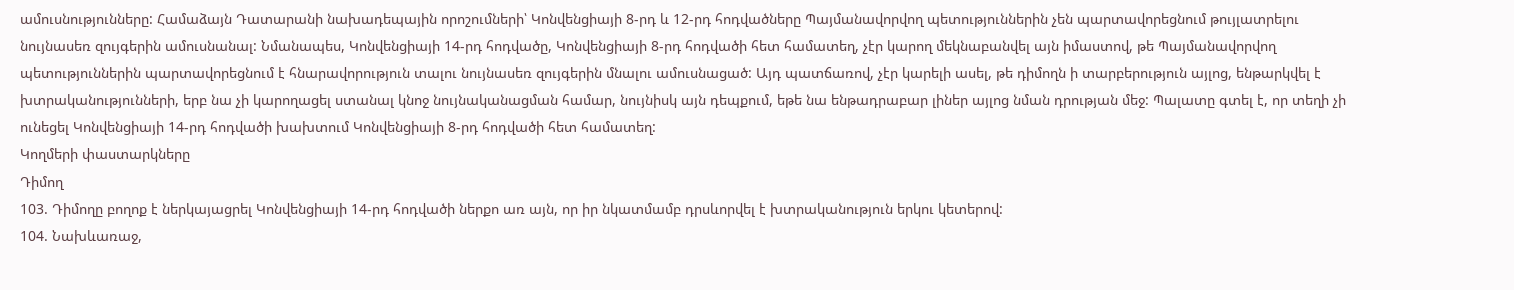ամուսնությունները: Համաձայն Դատարանի նախադեպային որոշումների՝ Կոնվենցիայի 8-րդ և 12-րդ հոդվածները Պայմանավորվող պետություններին չեն պարտավորեցնում թույլատրելու նույնասեռ զույգերին ամուսնանալ: Նմանապես, Կոնվենցիայի 14-րդ հոդվածը, Կոնվենցիայի 8-րդ հոդվածի հետ համատեղ, չէր կարող մեկնաբանվել այն իմաստով, թե Պայմանավորվող պետություններին պարտավորեցնում է հնարավորություն տալու նույնասեռ զույգերին մնալու ամուսնացած: Այդ պատճառով, չէր կարելի ասել, թե դիմողն ի տարբերություն այլոց, ենթարկվել է խտրականությունների, երբ նա չի կարողացել ստանալ կնոջ նույնականացման համար, նույնիսկ այն դեպքում, եթե նա ենթադրաբար լիներ այլոց նման դրության մեջ: Պալատը գտել է, որ տեղի չի ունեցել Կոնվենցիայի 14-րդ հոդվածի խախտում Կոնվենցիայի 8-րդ հոդվածի հետ համատեղ:
Կողմերի փաստարկները
Դիմող
103. Դիմողը բողոք է ներկայացրել Կոնվենցիայի 14-րդ հոդվածի ներքո առ այն, որ իր նկատմամբ դրսևորվել է խտրականություն երկու կետերով:
104. Նախևառաջ,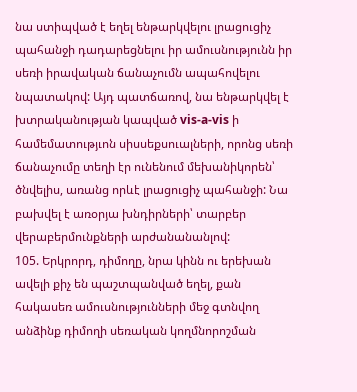նա ստիպված է եղել ենթարկվելու լրացուցիչ պահանջի դադարեցնելու իր ամուսնությունն իր սեռի իրավական ճանաչումն ապահովելու նպատակով: Այդ պատճառով, նա ենթարկվել է խտրականության կապված vis-a-vis ի համեմատությւոն սիսսեքսուալների, որոնց սեռի ճանաչումը տեղի էր ունենում մեխանիկորեն՝ ծնվելիս, առանց որևէ լրացուցիչ պահանջի: Նա բախվել է առօրյա խնդիրների՝ տարբեր վերաբերմունքների արժանանանլով:
105. Երկրորդ, դիմողը, նրա կինն ու երեխան ավելի քիչ են պաշտպանված եղել, քան հակասեռ ամուսնությունների մեջ գտնվող անձինք դիմողի սեռական կողմնորոշման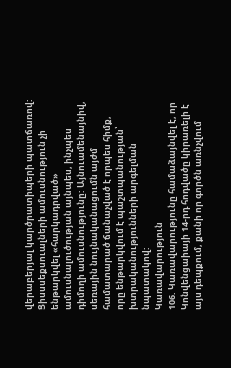վերաբերյալ կարծրատիպերի պատճառով: Ցիսսսեքսուալների ամուսնություն չի ենթարկվել «հարկադրված» ամուսնալուծության այնպես, ինչպես դիմողի ամուսնությունը: Այնուամենայնիվ, սեռային նույնականացումն այժմ համատարած ճանաչված է որպես հիմք, որը ենթարկվում է պաշտպանության՝ խտրականությունների արգելման նպատակով:
Կառավարություն
106. Կառավարությունը համաձայնվել է, որ Կոնվենցաիայի 14-րդ հոդվածը կիրառելի է այս դեպքում, քանի որ գործն առնչվում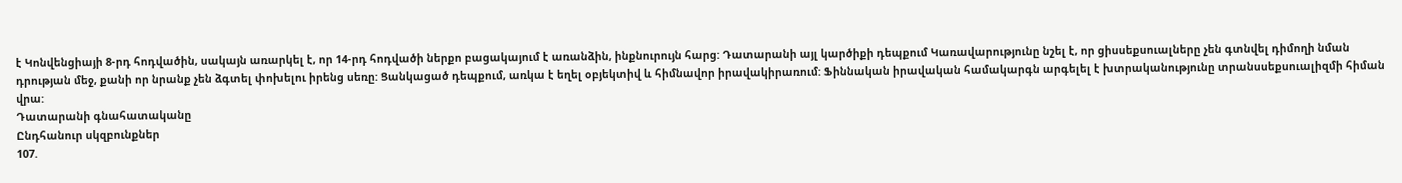է Կոնվենցիայի 8-րդ հոդվածին, սակայն առարկել է, որ 14-րդ հոդվածի ներքո բացակայում է առանձին, ինքնուրույն հարց: Դատարանի այլ կարծիքի դեպքում Կառավարությունը նշել է, որ ցիսսեքսուալները չեն գտնվել դիմողի նման դրության մեջ, քանի որ նրանք չեն ձգտել փոխելու իրենց սեռը: Ցանկացած դեպքում, առկա է եղել օբյեկտիվ և հիմնավոր իրավակիրառում: Ֆիննական իրավական համակարգն արգելել է խտրականությունը տրանսսեքսուալիզմի հիման վրա:
Դատարանի գնահատականը
Ընդհանուր սկզբունքներ
107.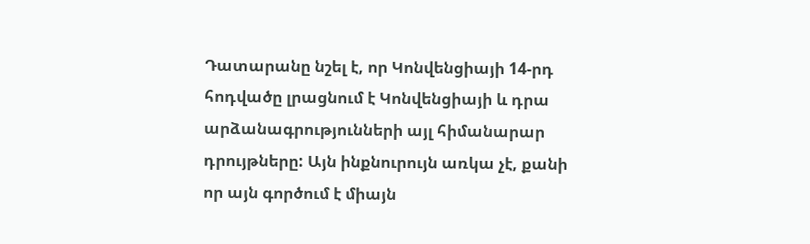Դատարանը նշել է, որ Կոնվենցիայի 14-րդ հոդվածը լրացնում է Կոնվենցիայի և դրա արձանագրությունների այլ հիմանարար դրույթները: Այն ինքնուրույն առկա չէ, քանի որ այն գործում է միայն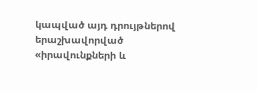կապված այդ դրույթներով երաշխավորված «իրավունքների և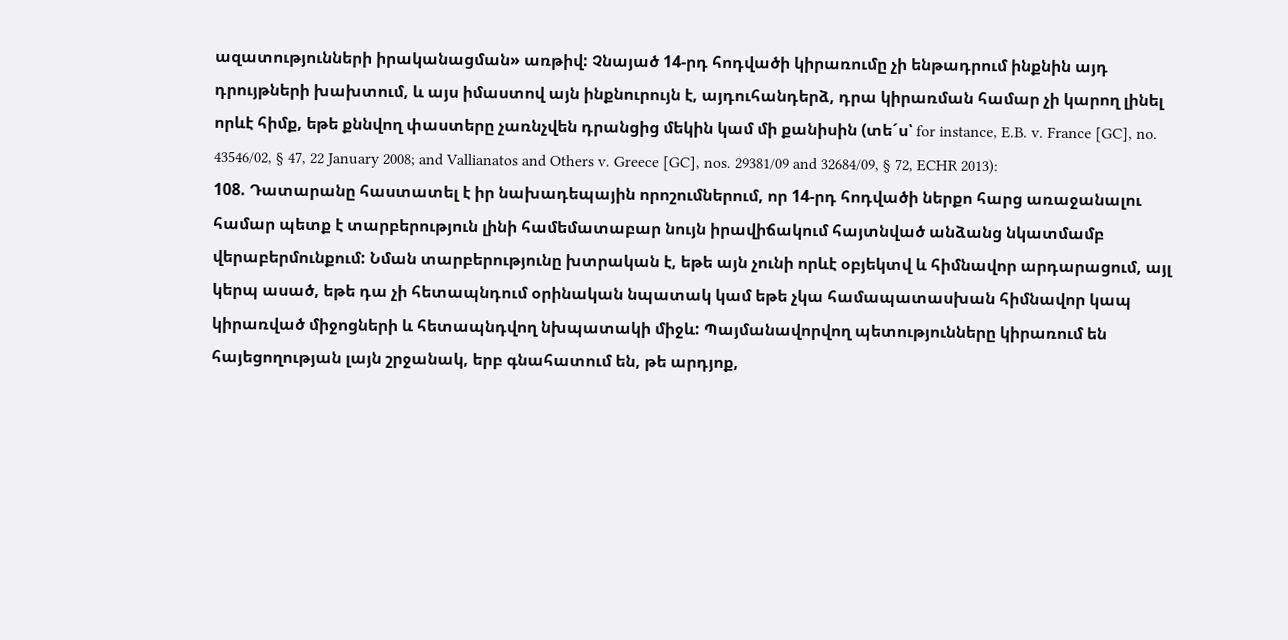ազատությունների իրականացման» առթիվ: Չնայած 14-րդ հոդվածի կիրառումը չի ենթադրում ինքնին այդ դրույթների խախտում, և այս իմաստով այն ինքնուրույն է, այդուհանդերձ, դրա կիրառման համար չի կարող լինել որևէ հիմք, եթե քննվող փաստերը չառնչվեն դրանցից մեկին կամ մի քանիսին (տե´ս՝ for instance, E.B. v. France [GC], no. 43546/02, § 47, 22 January 2008; and Vallianatos and Others v. Greece [GC], nos. 29381/09 and 32684/09, § 72, ECHR 2013):
108. Դատարանը հաստատել է իր նախադեպային որոշումներում, որ 14-րդ հոդվածի ներքո հարց առաջանալու համար պետք է տարբերություն լինի համեմատաբար նույն իրավիճակում հայտնված անձանց նկատմամբ վերաբերմունքում: Նման տարբերությունը խտրական է, եթե այն չունի որևէ օբյեկտվ և հիմնավոր արդարացում, այլ կերպ ասած, եթե դա չի հետապնդում օրինական նպատակ կամ եթե չկա համապատասխան հիմնավոր կապ կիրառված միջոցների և հետապնդվող նխպատակի միջև: Պայմանավորվող պետությունները կիրառում են հայեցողության լայն շրջանակ, երբ գնահատում են, թե արդյոք,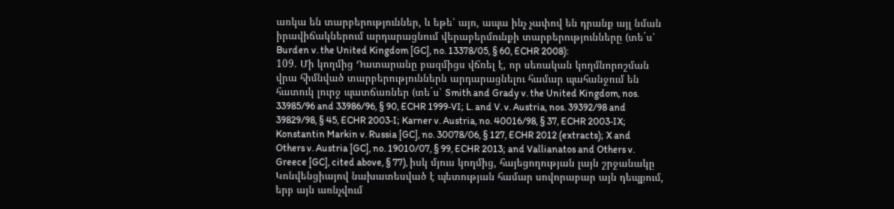առկա են տարբերություններ, և եթե՝ այո, ապա ինչ չափով են դրանք այլ նման իրավիճակներում արդարացնում վերաբերմունքի տարբերությունները (տե´ս՝ Burden v. the United Kingdom [GC], no. 13378/05, § 60, ECHR 2008):
109. Մի կողմից Դատարանը բազմիցս վճռել է, որ սեռական կողմնորոշման վրա հիմնված տարբերություններն արդարացնելու համար պահանջում են հատուկ լուրջ պատճառներ (տե´ս՝ Smith and Grady v. the United Kingdom, nos. 33985/96 and 33986/96, § 90, ECHR 1999‑VI; L. and V. v. Austria, nos. 39392/98 and 39829/98, § 45, ECHR 2003‑I; Karner v. Austria, no. 40016/98, § 37, ECHR 2003‑IX; Konstantin Markin v. Russia [GC], no. 30078/06, § 127, ECHR 2012 (extracts); X and Others v. Austria [GC], no. 19010/07, § 99, ECHR 2013; and Vallianatos and Others v. Greece [GC], cited above, § 77), իսկ մյուս կողմից, հայեցողության լայն շրջանակը Կոնվենցիայով նախատեսված է պետության համար սովորաբար այն դեպքում, երբ այն առնչվում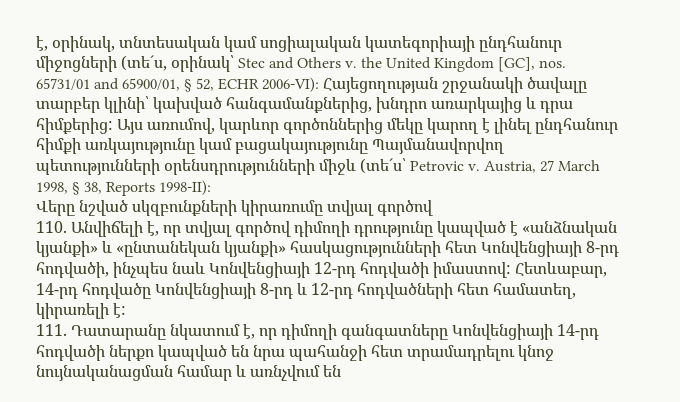է, օրինակ, տնտեսական կամ սոցիալական կատեգորիայի ընդհանուր միջոցների (տե´ս, օրինակ՝ Stec and Others v. the United Kingdom [GC], nos. 65731/01 and 65900/01, § 52, ECHR 2006‑VI): Հայեցողության շրջանակի ծավալը տարբեր կլինի՝ կախված հանգամանքներից, խնդրո առարկայից և դրա հիմքերից: Այս առումով, կարևոր գործոններից մեկը կարող է լինել ընդհանուր հիմքի առկայությունը կամ բացակայությունը Պայմանավորվող պետությունների օրենսդրությունների միջև (տե´ս՝ Petrovic v. Austria, 27 March 1998, § 38, Reports 1998‑II):
Վերը նշված սկզբունքների կիրառումը տվյալ գործով
110. Անվիճելի է, որ տվյալ գործով դիմողի դրությունը կապված է «անձնական կյանքի» և «ընտանեկան կյանքի» հասկացությունների հետ Կոնվենցիայի 8-րդ հոդվածի, ինչպես նաև Կոնվենցիայի 12-րդ հոդվածի իմաստով: Հետևաբար, 14-րդ հոդվածը Կոնվենցիայի 8-րդ և 12-րդ հոդվածների հետ համատեղ, կիրառելի է:
111. Դատարանը նկատում է, որ դիմողի գանգատները Կոնվենցիայի 14-րդ հոդվածի ներքո կապված են նրա պահանջի հետ տրամադրելու կնոջ նույնականացման համար և առնչվում են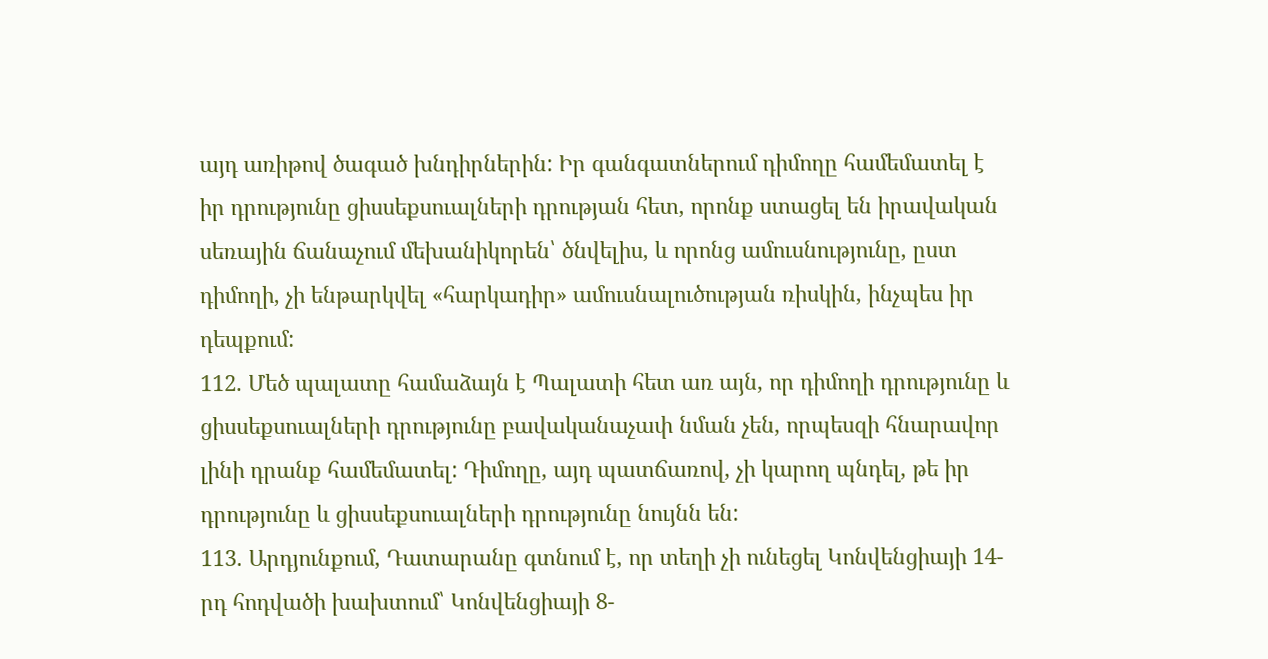այդ առիթով ծագած խնդիրներին: Իր գանգատներում դիմողը համեմատել է իր դրությունը ցիսսեքսուալների դրության հետ, որոնք ստացել են իրավական սեռային ճանաչում մեխանիկորեն՝ ծնվելիս, և որոնց ամուսնությունը, ըստ դիմողի, չի ենթարկվել «հարկադիր» ամուսնալուծության ռիսկին, ինչպես իր դեպքում:
112. Մեծ պալատը համաձայն է Պալատի հետ առ այն, որ դիմողի դրությունը և ցիսսեքսուալների դրությունը բավականաչափ նման չեն, որպեսզի հնարավոր լինի դրանք համեմատել: Դիմողը, այդ պատճառով, չի կարող պնդել, թե իր դրությունը և ցիսսեքսուալների դրությունը նույնն են:
113. Արդյունքում, Դատարանը գտնում է, որ տեղի չի ունեցել Կոնվենցիայի 14-րդ հոդվածի խախտում՝ Կոնվենցիայի 8-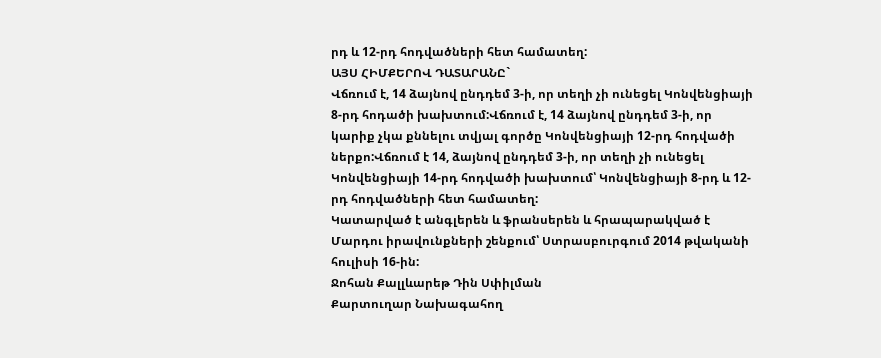րդ և 12-րդ հոդվածների հետ համատեղ:
ԱՅՍ ՀԻՄՔԵՐՈՎ ԴԱՏԱՐԱՆԸ`
Վճռում է, 14 ձայնով ընդդեմ 3-ի, որ տեղի չի ունեցել Կոնվենցիայի 8-րդ հոդածի խախտում:Վճռում է, 14 ձայնով ընդդեմ 3-ի, որ կարիք չկա քննելու տվյալ գործը Կոնվենցիայի 12-րդ հոդվածի ներքո:Վճռում է 14, ձայնով ընդդեմ 3-ի, որ տեղի չի ունեցել Կոնվենցիայի 14-րդ հոդվածի խախտում՝ Կոնվենցիայի 8-րդ և 12-րդ հոդվածների հետ համատեղ:
Կատարված է անգլերեն և ֆրանսերեն և հրապարակված է Մարդու իրավունքների շենքում՝ Ստրասբուրգում 2014 թվականի հուլիսի 16-ին:
Ջոհան Քալլևարեթ Դին Սփիլման
Քարտուղար Նախագահող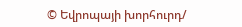© Եվրոպայի խորհուրդ/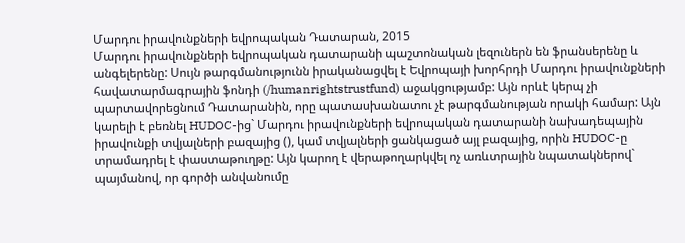Մարդու իրավունքների եվրոպական Դատարան, 2015
Մարդու իրավունքների եվրոպական դատարանի պաշտոնական լեզուներն են ֆրանսերենը և անգելերենը: Սույն թարգմանությունն իրականացվել է Եվրոպայի խորհրդի Մարդու իրավունքների հավատարմագրային ֆոնդի (/humanrightstrustfund) աջակցությամբ: Այն որևէ կերպ չի պարտավորեցնում Դատարանին, որը պատասխանատու չէ թարգմանության որակի համար: Այն կարելի է բեռնել HUDOC-ից` Մարդու իրավունքների եվրոպական դատարանի նախադեպային իրավունքի տվյալների բազայից (), կամ տվյալների ցանկացած այլ բազայից, որին HUDOC-ը տրամադրել է փաստաթուղթը: Այն կարող է վերաթողարկվել ոչ առևտրային նպատակներով` պայմանով, որ գործի անվանումը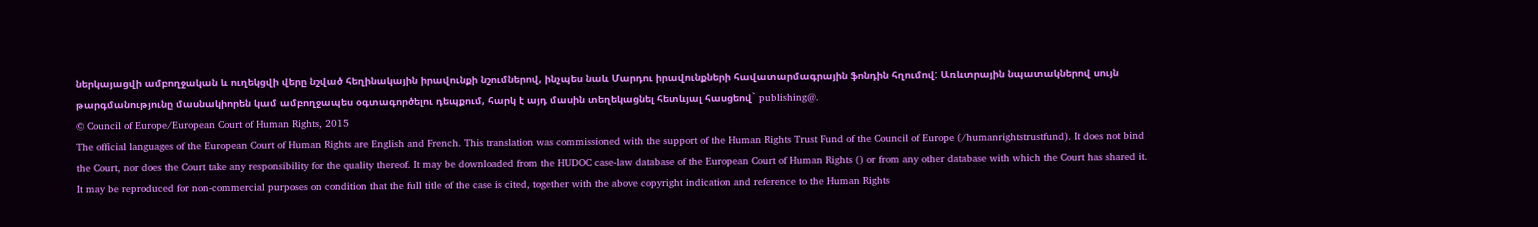ներկայացվի ամբողջական և ուղեկցվի վերը նշված հեղինակային իրավունքի նշումներով, ինչպես նաև Մարդու իրավունքների հավատարմագրային ֆոնդին հղումով: Առևտրային նպատակներով սույն թարգմանությունը մասնակիորեն կամ ամբողջապես օգտագործելու դեպքում, հարկ է այդ մասին տեղեկացնել հետևյալ հասցեով` publishing@.
© Council of Europe/European Court of Human Rights, 2015
The official languages of the European Court of Human Rights are English and French. This translation was commissioned with the support of the Human Rights Trust Fund of the Council of Europe (/humanrightstrustfund). It does not bind the Court, nor does the Court take any responsibility for the quality thereof. It may be downloaded from the HUDOC case-law database of the European Court of Human Rights () or from any other database with which the Court has shared it. It may be reproduced for non-commercial purposes on condition that the full title of the case is cited, together with the above copyright indication and reference to the Human Rights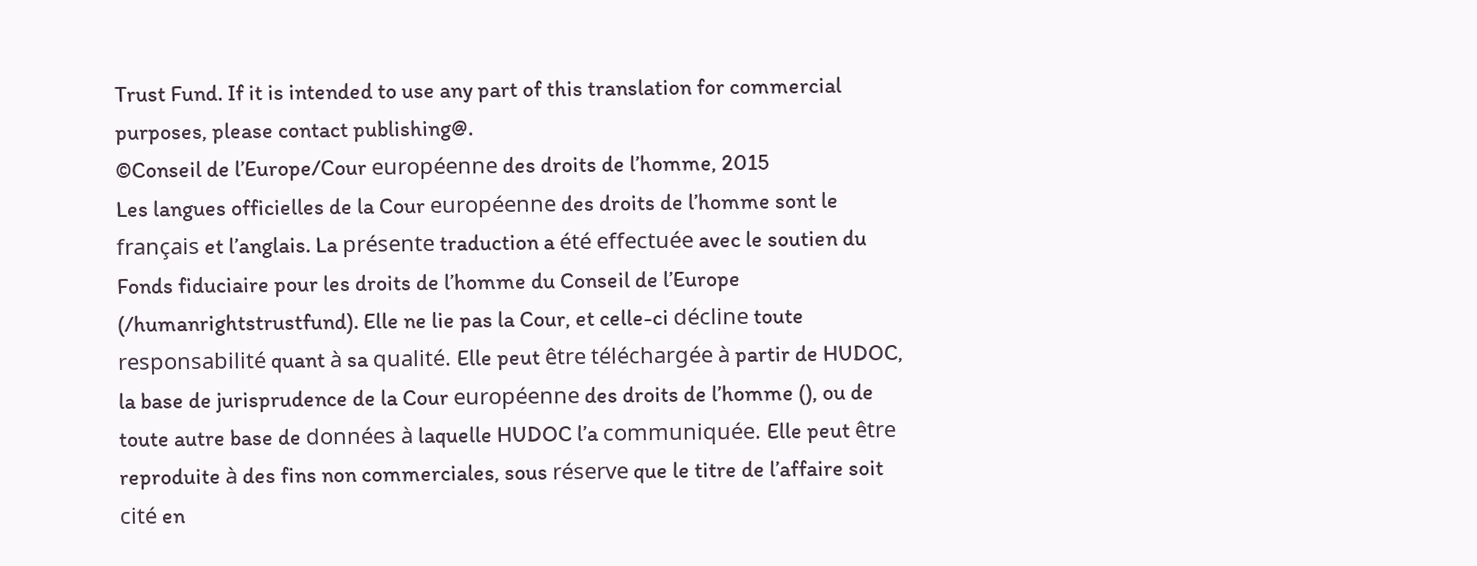Trust Fund. If it is intended to use any part of this translation for commercial purposes, please contact publishing@.
©Conseil de l’Europe/Cour européenne des droits de l’homme, 2015
Les langues officielles de la Cour européenne des droits de l’homme sont le français et l’anglais. La présente traduction a été effectuée avec le soutien du Fonds fiduciaire pour les droits de l’homme du Conseil de l’Europe (/humanrightstrustfund). Elle ne lie pas la Cour, et celle-ci décline toute responsabilité quant à sa qualité. Elle peut être téléchargée à partir de HUDOC, la base de jurisprudence de la Cour européenne des droits de l’homme (), ou de toute autre base de données à laquelle HUDOC l’a communiquée. Elle peut être reproduite à des fins non commerciales, sous réserve que le titre de l’affaire soit cité en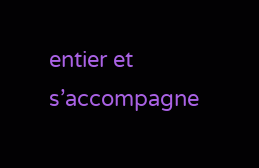entier et s’accompagne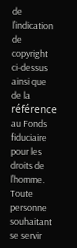de l’indication de copyright ci-dessus ainsi que de la référence au Fonds fiduciaire pour les droits de l’homme. Toute personne souhaitant se servir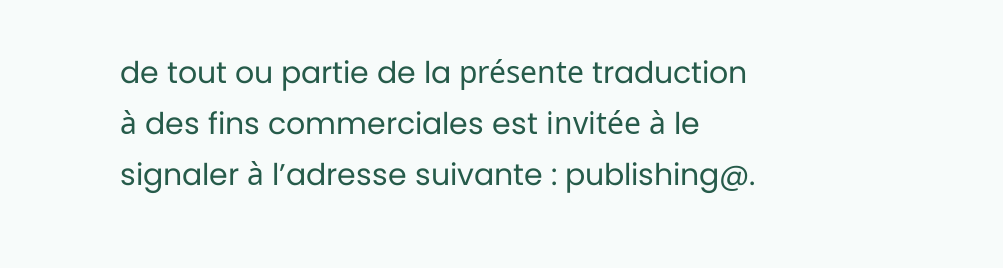de tout ou partie de la présente traduction à des fins commerciales est invitée à le signaler à l’adresse suivante : publishing@.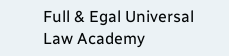Full & Egal Universal Law Academy